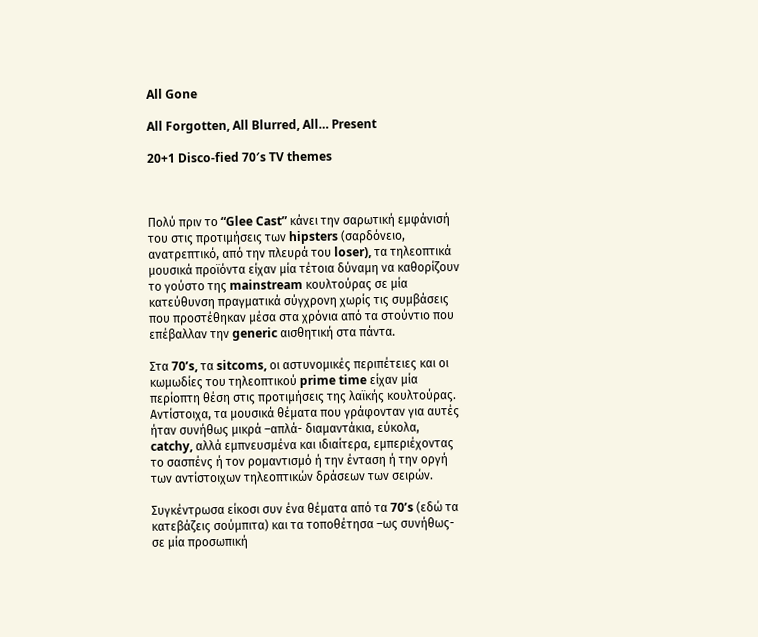All Gone

All Forgotten, All Blurred, All… Present

20+1 Disco-fied 70′s TV themes



Πολύ πριν το “Glee Cast” κάνει την σαρωτική εμφάνισή του στις προτιμήσεις των hipsters (σαρδόνειο, ανατρεπτικό, από την πλευρά του loser), τα τηλεοπτικά μουσικά προϊόντα είχαν μία τέτοια δύναμη να καθορίζουν το γούστο της mainstream κουλτούρας σε μία κατεύθυνση πραγματικά σύγχρονη χωρίς τις συμβάσεις που προστέθηκαν μέσα στα χρόνια από τα στούντιο που επέβαλλαν την generic αισθητική στα πάντα.

Στα 70’s, τα sitcoms, οι αστυνομικές περιπέτειες και οι κωμωδίες του τηλεοπτικού prime time είχαν μία περίοπτη θέση στις προτιμήσεις της λαϊκής κουλτούρας. Αντίστοιχα, τα μουσικά θέματα που γράφονταν για αυτές ήταν συνήθως μικρά –απλά- διαμαντάκια, εύκολα, catchy, αλλά εμπνευσμένα και ιδιαίτερα, εμπεριέχοντας το σασπένς ή τον ρομαντισμό ή την ένταση ή την οργή των αντίστοιχων τηλεοπτικών δράσεων των σειρών.

Συγκέντρωσα είκοσι συν ένα θέματα από τα 70’s (εδώ τα κατεβάζεις σούμπιτα) και τα τοποθέτησα –ως συνήθως- σε μία προσωπική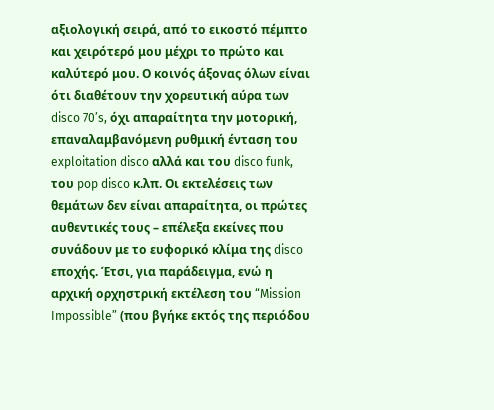αξιολογική σειρά, από το εικοστό πέμπτο και χειρότερό μου μέχρι το πρώτο και καλύτερό μου. Ο κοινός άξονας όλων είναι ότι διαθέτουν την χορευτική αύρα των disco 70’s, όχι απαραίτητα την μοτορική, επαναλαμβανόμενη ρυθμική ένταση του exploitation disco αλλά και του disco funk, του pop disco κ.λπ. Οι εκτελέσεις των θεμάτων δεν είναι απαραίτητα, οι πρώτες αυθεντικές τους – επέλεξα εκείνες που συνάδουν με το ευφορικό κλίμα της disco εποχής. Έτσι, για παράδειγμα, ενώ η αρχική ορχηστρική εκτέλεση του “Mission Impossible” (που βγήκε εκτός της περιόδου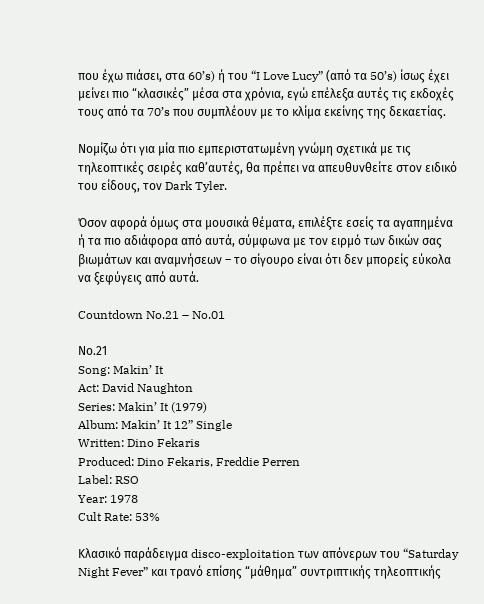που έχω πιάσει, στα 60’s) ή του “I Love Lucy” (από τα 50’s) ίσως έχει μείνει πιο “κλασικές” μέσα στα χρόνια, εγώ επέλεξα αυτές τις εκδοχές τους από τα 70’s που συμπλέουν με το κλίμα εκείνης της δεκαετίας.

Νομίζω ότι για μία πιο εμπεριστατωμένη γνώμη σχετικά με τις τηλεοπτικές σειρές καθ’αυτές, θα πρέπει να απευθυνθείτε στον ειδικό του είδους, τον Dark Tyler.

Όσον αφορά όμως στα μουσικά θέματα, επιλέξτε εσείς τα αγαπημένα ή τα πιο αδιάφορα από αυτά, σύμφωνα με τον ειρμό των δικών σας βιωμάτων και αναμνήσεων – το σίγουρο είναι ότι δεν μπορείς εύκολα να ξεφύγεις από αυτά.

Countdown No.21 – No.01

Νο.21
Song: Makin’ It
Act: David Naughton
Series: Makin’ It (1979)
Album: Makin’ It 12” Single
Written: Dino Fekaris
Produced: Dino Fekaris, Freddie Perren
Label: RSO
Year: 1978
Cult Rate: 53%

Κλασικό παράδειγμα disco-exploitation των απόνερων του “Saturday Night Fever” και τρανό επίσης “μάθημα” συντριπτικής τηλεοπτικής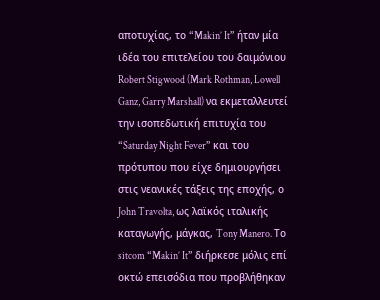αποτυχίας, το “Makin’ It” ήταν μία ιδέα του επιτελείου του δαιμόνιου Robert Stigwood (Mark Rothman, Lowell Ganz, Garry Marshall) να εκμεταλλευτεί την ισοπεδωτική επιτυχία του “Saturday Night Fever” και του πρότυπου που είχε δημιουργήσει στις νεανικές τάξεις της εποχής, ο John Travolta, ως λαϊκός ιταλικής καταγωγής, μάγκας, Tony Manero. Το sitcom “Makin’ It” διήρκεσε μόλις επί οκτώ επεισόδια που προβλήθηκαν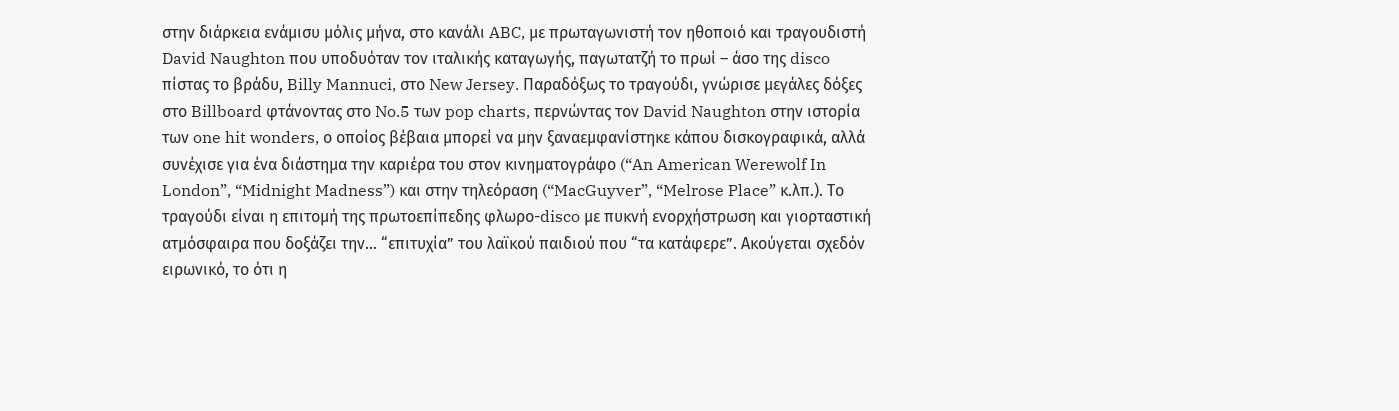στην διάρκεια ενάμισυ μόλις μήνα, στο κανάλι ABC, με πρωταγωνιστή τον ηθοποιό και τραγουδιστή David Naughton που υποδυόταν τον ιταλικής καταγωγής, παγωτατζή το πρωί – άσο της disco πίστας το βράδυ, Billy Mannuci, στο New Jersey. Παραδόξως το τραγούδι, γνώρισε μεγάλες δόξες στο Billboard φτάνοντας στο No.5 των pop charts, περνώντας τον David Naughton στην ιστορία των one hit wonders, ο οποίος βέβαια μπορεί να μην ξαναεμφανίστηκε κάπου δισκογραφικά, αλλά συνέχισε για ένα διάστημα την καριέρα του στον κινηματογράφο (“An American Werewolf In London”, “Midnight Madness”) και στην τηλεόραση (“MacGuyver”, “Melrose Place” κ.λπ.). Το τραγούδι είναι η επιτομή της πρωτοεπίπεδης φλωρο-disco με πυκνή ενορχήστρωση και γιορταστική ατμόσφαιρα που δοξάζει την… “επιτυχία” του λαϊκού παιδιού που “τα κατάφερε”. Ακούγεται σχεδόν ειρωνικό, το ότι η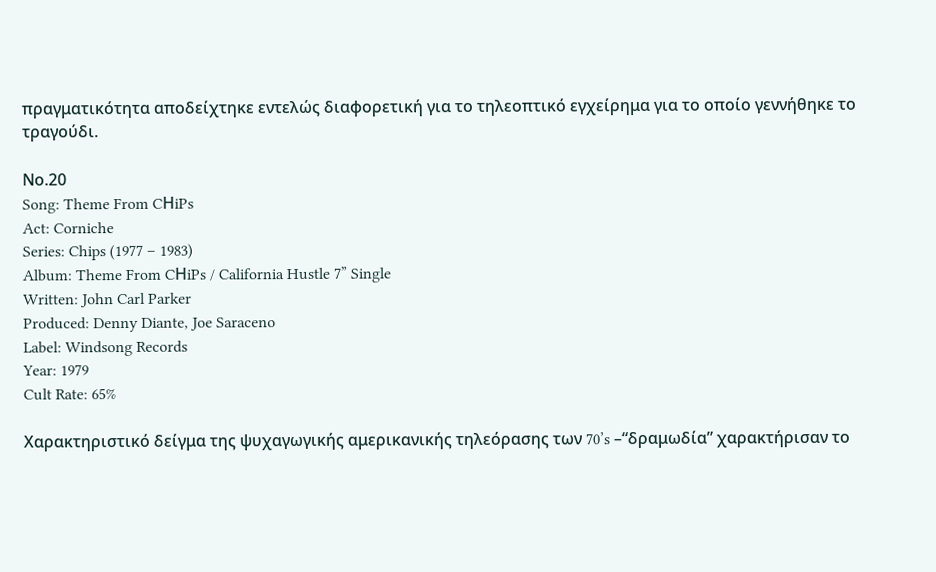πραγματικότητα αποδείχτηκε εντελώς διαφορετική για το τηλεοπτικό εγχείρημα για το οποίο γεννήθηκε το τραγούδι.

Νο.20
Song: Theme From CΗiPs
Act: Corniche
Series: Chips (1977 – 1983)
Album: Theme From CΗiPs / California Hustle 7” Single
Written: John Carl Parker
Produced: Denny Diante, Joe Saraceno
Label: Windsong Records
Year: 1979
Cult Rate: 65%

Χαρακτηριστικό δείγμα της ψυχαγωγικής αμερικανικής τηλεόρασης των 70’s –“δραμωδία” χαρακτήρισαν το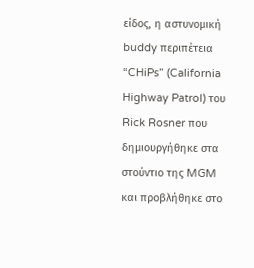είδος, η αστυνομική buddy περιπέτεια “CHiPs” (California Highway Patrol) του Rick Rosner που δημιουργήθηκε στα στούντιο της MGM και προβλήθηκε στο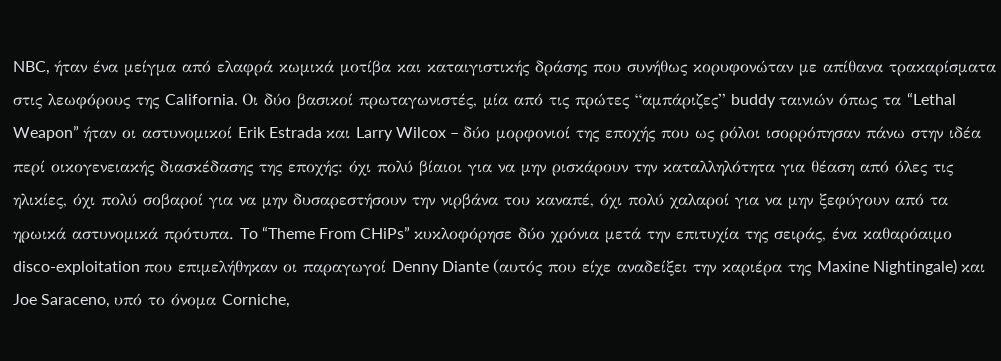NBC, ήταν ένα μείγμα από ελαφρά κωμικά μοτίβα και καταιγιστικής δράσης που συνήθως κορυφονώταν με απίθανα τρακαρίσματα στις λεωφόρους της California. Οι δύο βασικοί πρωταγωνιστές, μία από τις πρώτες “αμπάριζες” buddy ταινιών όπως τα “Lethal Weapon” ήταν οι αστυνομικοί Erik Estrada και Larry Wilcox – δύο μορφονιοί της εποχής που ως ρόλοι ισορρόπησαν πάνω στην ιδέα περί οικογενειακής διασκέδασης της εποχής: όχι πολύ βίαιοι για να μην ρισκάρουν την καταλληλότητα για θέαση από όλες τις ηλικίες, όχι πολύ σοβαροί για να μην δυσαρεστήσουν την νιρβάνα του καναπέ, όχι πολύ χαλαροί για να μην ξεφύγουν από τα ηρωικά αστυνομικά πρότυπα. To “Theme From CHiPs” κυκλοφόρησε δύο χρόνια μετά την επιτυχία της σειράς, ένα καθαρόαιμο disco-exploitation που επιμελήθηκαν οι παραγωγοί Denny Diante (αυτός που είχε αναδείξει την καριέρα της Maxine Nightingale) και Joe Saraceno, υπό το όνομα Corniche,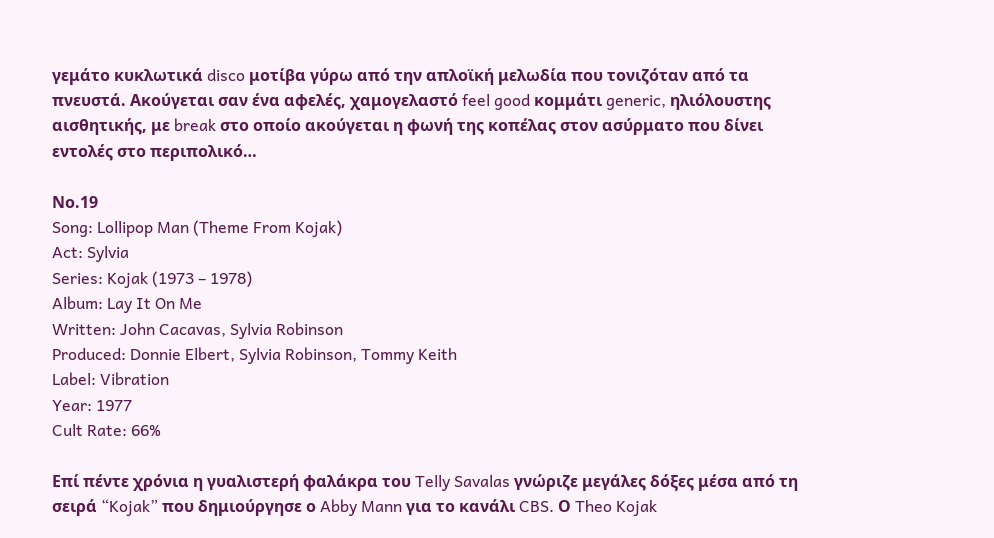γεμάτο κυκλωτικά disco μοτίβα γύρω από την απλοϊκή μελωδία που τονιζόταν από τα πνευστά. Ακούγεται σαν ένα αφελές, χαμογελαστό feel good κομμάτι generic, ηλιόλουστης αισθητικής, με break στο οποίο ακούγεται η φωνή της κοπέλας στον ασύρματο που δίνει εντολές στο περιπολικό…

Νο.19
Song: Lollipop Man (Theme From Kojak)
Act: Sylvia
Series: Kojak (1973 – 1978)
Album: Lay It On Me
Written: John Cacavas, Sylvia Robinson
Produced: Donnie Elbert, Sylvia Robinson, Tommy Keith
Label: Vibration
Year: 1977
Cult Rate: 66%

Επί πέντε χρόνια η γυαλιστερή φαλάκρα του Telly Savalas γνώριζε μεγάλες δόξες μέσα από τη σειρά “Kojak” που δημιούργησε ο Abby Mann για το κανάλι CBS. Ο Theo Kojak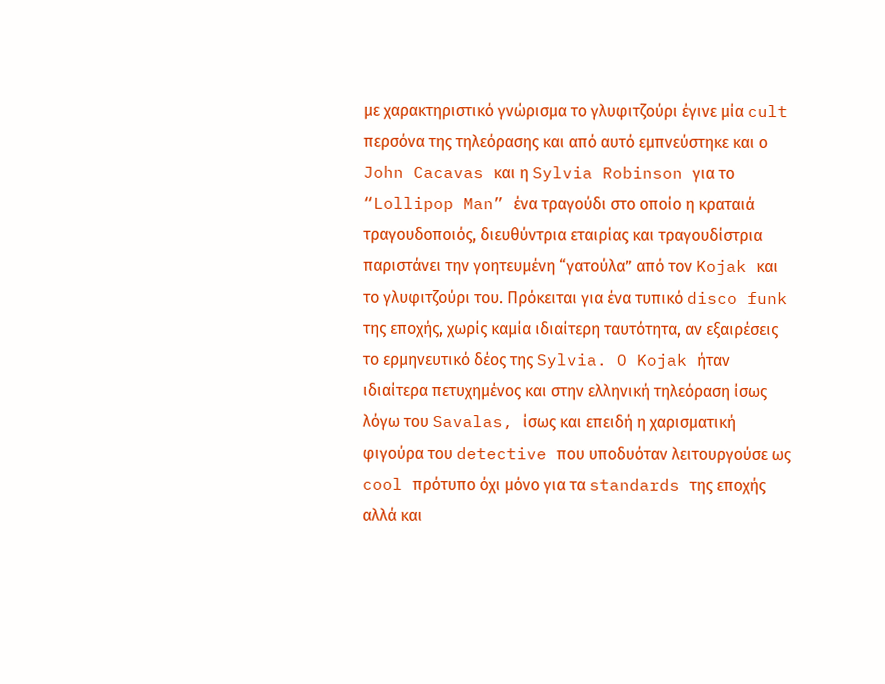με χαρακτηριστικό γνώρισμα το γλυφιτζούρι έγινε μία cult περσόνα της τηλεόρασης και από αυτό εμπνεύστηκε και ο John Cacavas και η Sylvia Robinson για το “Lollipop Man” ένα τραγούδι στο οποίο η κραταιά τραγουδοποιός, διευθύντρια εταιρίας και τραγουδίστρια παριστάνει την γοητευμένη “γατούλα” από τον Kojak και το γλυφιτζούρι του. Πρόκειται για ένα τυπικό disco funk της εποχής, χωρίς καμία ιδιαίτερη ταυτότητα, αν εξαιρέσεις το ερμηνευτικό δέος της Sylvia. O Kojak ήταν ιδιαίτερα πετυχημένος και στην ελληνική τηλεόραση ίσως λόγω του Savalas, ίσως και επειδή η χαρισματική φιγούρα του detective που υποδυόταν λειτουργούσε ως cool πρότυπο όχι μόνο για τα standards της εποχής αλλά και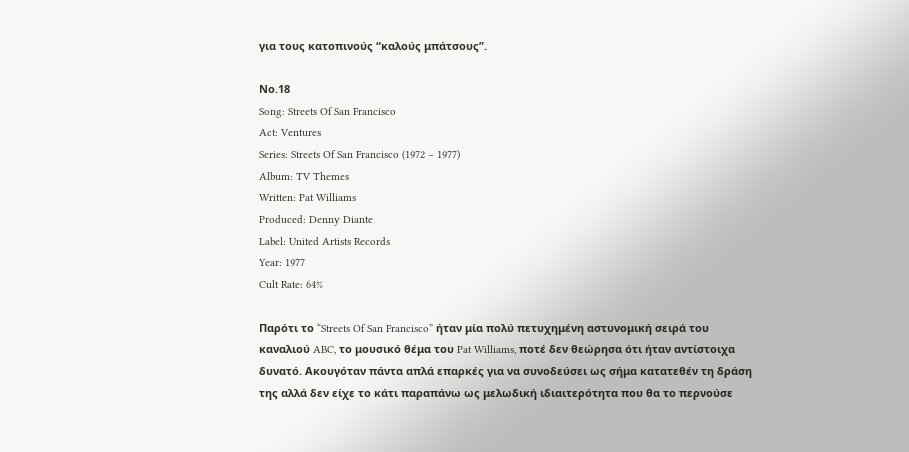για τους κατοπινούς “καλούς μπάτσους”.

Νο.18
Song: Streets Of San Francisco
Act: Ventures
Series: Streets Of San Francisco (1972 – 1977)
Album: TV Themes
Written: Pat Williams
Produced: Denny Diante
Label: United Artists Records
Year: 1977
Cult Rate: 64%

Παρότι το “Streets Of San Francisco” ήταν μία πολύ πετυχημένη αστυνομική σειρά του καναλιού ABC, το μουσικό θέμα του Pat Williams, ποτέ δεν θεώρησα ότι ήταν αντίστοιχα δυνατό. Ακουγόταν πάντα απλά επαρκές για να συνοδεύσει ως σήμα κατατεθέν τη δράση της αλλά δεν είχε το κάτι παραπάνω ως μελωδική ιδιαιτερότητα που θα το περνούσε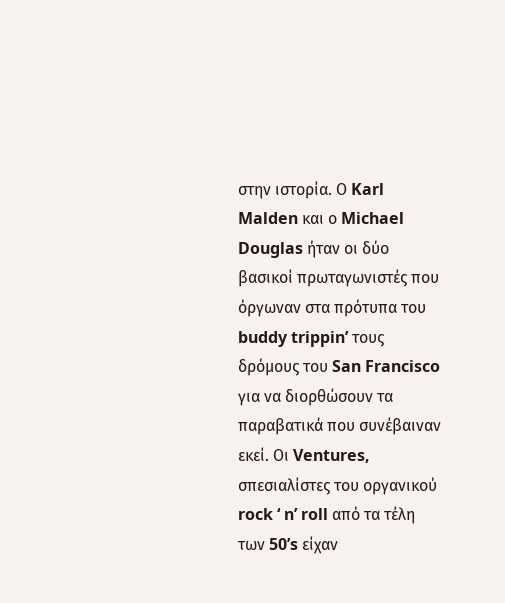στην ιστορία. Ο Karl Malden και ο Michael Douglas ήταν οι δύο βασικοί πρωταγωνιστές που όργωναν στα πρότυπα του buddy trippin’ τους δρόμους του San Francisco για να διορθώσουν τα παραβατικά που συνέβαιναν εκεί. Οι Ventures, σπεσιαλίστες του οργανικού rock ‘ n’ roll από τα τέλη των 50’s είχαν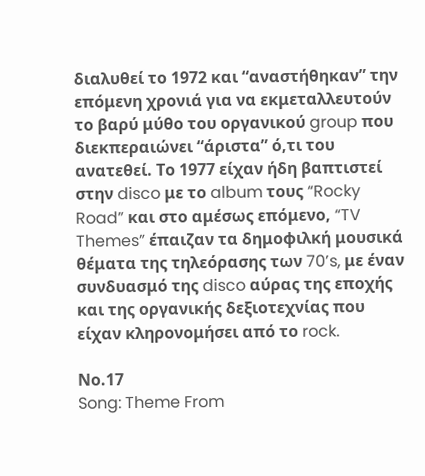διαλυθεί το 1972 και “αναστήθηκαν” την επόμενη χρονιά για να εκμεταλλευτούν το βαρύ μύθο του οργανικού group που διεκπεραιώνει “άριστα” ό,τι του ανατεθεί. Το 1977 είχαν ήδη βαπτιστεί στην disco με το album τους “Rocky Road” και στο αμέσως επόμενο, “TV Themes” έπαιζαν τα δημοφιλκή μουσικά θέματα της τηλεόρασης των 70’s, με έναν συνδυασμό της disco αύρας της εποχής και της οργανικής δεξιοτεχνίας που είχαν κληρονομήσει από το rock.

Νο.17
Song: Theme From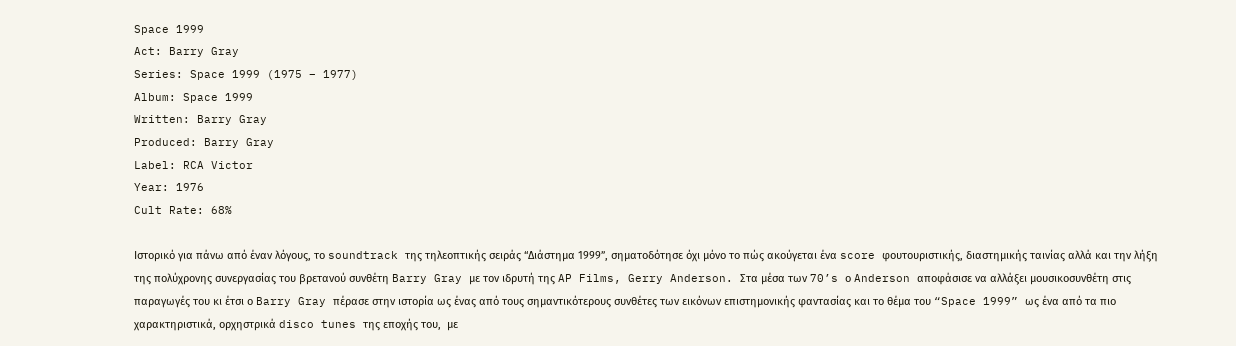Space 1999
Act: Barry Gray
Series: Space 1999 (1975 – 1977)
Album: Space 1999
Written: Barry Gray
Produced: Barry Gray
Label: RCA Victor
Year: 1976
Cult Rate: 68%

Ιστορικό για πάνω από έναν λόγους, το soundtrack της τηλεοπτικής σειράς “Διάστημα 1999”, σηματοδότησε όχι μόνο το πώς ακούγεται ένα score φουτουριστικής, διαστημικής ταινίας αλλά και την λήξη της πολύχρονης συνεργασίας του βρετανού συνθέτη Barry Gray με τον ιδρυτή της AP Films, Gerry Anderson. Στα μέσα των 70’s ο Anderson αποφάσισε να αλλάξει μουσικοσυνθέτη στις παραγωγές του κι έτσι ο Barry Gray πέρασε στην ιστορία ως ένας από τους σημαντικότερους συνθέτες των εικόνων επιστημονικής φαντασίας και το θέμα του “Space 1999” ως ένα από τα πιο χαρακτηριστικά, ορχηστρικά disco tunes της εποχής του,  με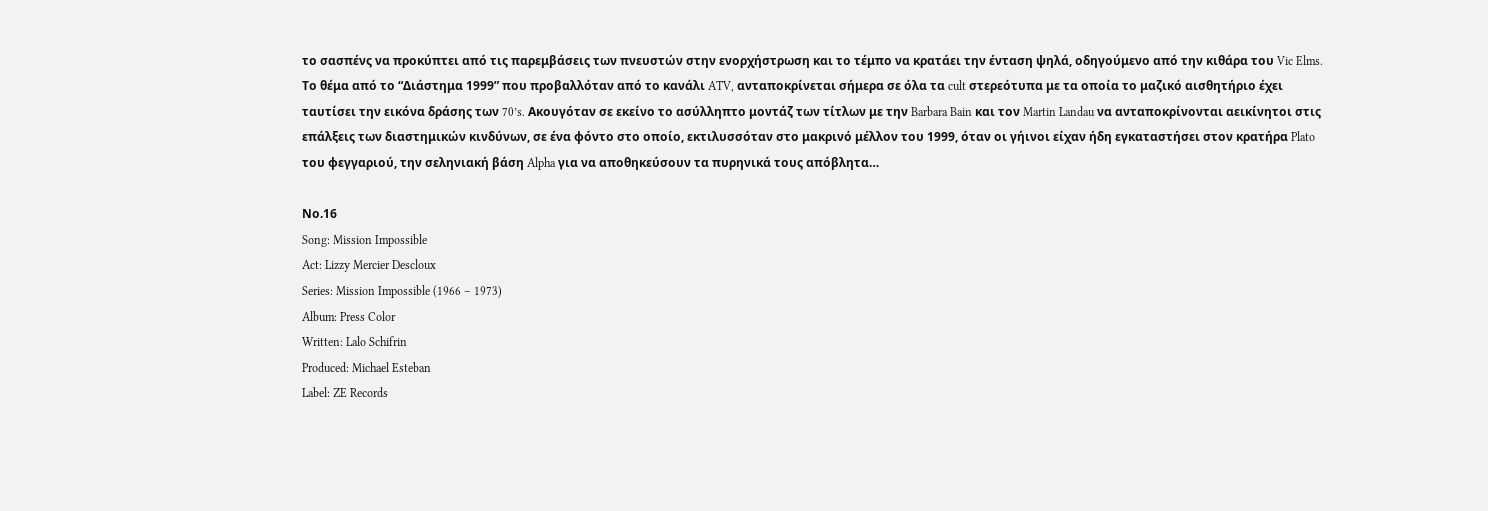το σασπένς να προκύπτει από τις παρεμβάσεις των πνευστών στην ενορχήστρωση και το τέμπο να κρατάει την ένταση ψηλά, οδηγούμενο από την κιθάρα του Vic Elms. Το θέμα από το “Διάστημα 1999” που προβαλλόταν από το κανάλι ATV, ανταποκρίνεται σήμερα σε όλα τα cult στερεότυπα με τα οποία το μαζικό αισθητήριο έχει ταυτίσει την εικόνα δράσης των 70’s. Ακουγόταν σε εκείνο το ασύλληπτο μοντάζ των τίτλων με την Barbara Bain και τον Martin Landau να ανταποκρίνονται αεικίνητοι στις επάλξεις των διαστημικών κινδύνων, σε ένα φόντο στο οποίο, εκτιλυσσόταν στο μακρινό μέλλον του 1999, όταν οι γήινοι είχαν ήδη εγκαταστήσει στον κρατήρα Plato τoυ φεγγαριού, την σεληνιακή βάση Alpha για να αποθηκεύσουν τα πυρηνικά τους απόβλητα…

Νο.16
Song: Mission Impossible
Act: Lizzy Mercier Descloux
Series: Mission Impossible (1966 – 1973)
Album: Press Color
Written: Lalo Schifrin
Produced: Michael Esteban
Label: ZE Records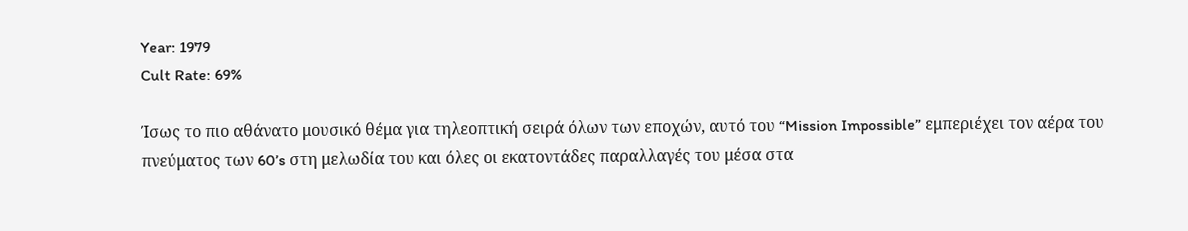Year: 1979
Cult Rate: 69%

Ίσως το πιο αθάνατο μουσικό θέμα για τηλεοπτική σειρά όλων των εποχών, αυτό του “Mission Impossible” εμπεριέχει τον αέρα του πνεύματος των 60’s στη μελωδία του και όλες οι εκατοντάδες παραλλαγές του μέσα στα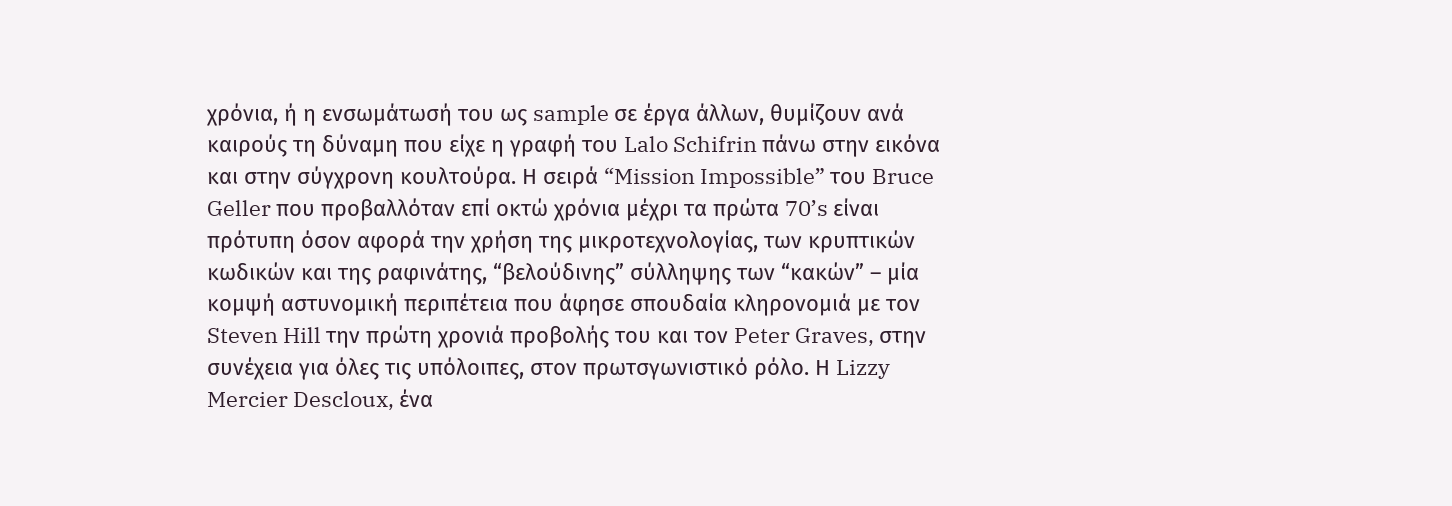χρόνια, ή η ενσωμάτωσή του ως sample σε έργα άλλων, θυμίζουν ανά καιρούς τη δύναμη που είχε η γραφή του Lalo Schifrin πάνω στην εικόνα και στην σύγχρονη κουλτούρα. Η σειρά “Mission Impossible” του Bruce Geller που προβαλλόταν επί οκτώ χρόνια μέχρι τα πρώτα 70’s είναι πρότυπη όσον αφορά την χρήση της μικροτεχνολογίας, των κρυπτικών κωδικών και της ραφινάτης, “βελούδινης” σύλληψης των “κακών” – μία κομψή αστυνομική περιπέτεια που άφησε σπουδαία κληρονομιά με τον Steven Hill την πρώτη χρονιά προβολής του και τον Peter Graves, στην συνέχεια για όλες τις υπόλοιπες, στον πρωτσγωνιστικό ρόλο. Η Lizzy Mercier Descloux, ένα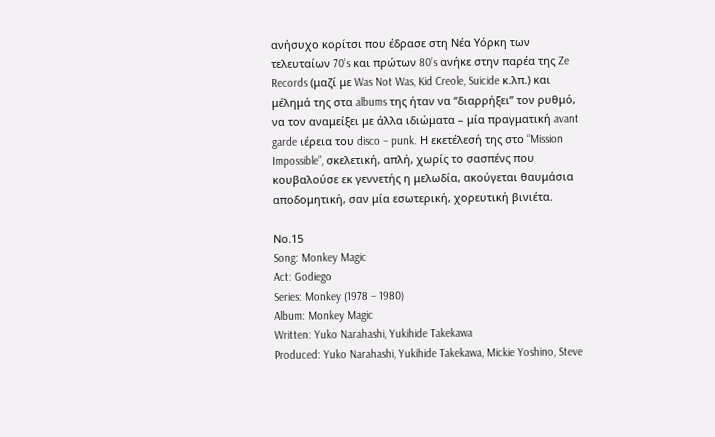ανήσυχο κορίτσι που έδρασε στη Νέα Υόρκη των τελευταίων 70’s και πρώτων 80’s ανήκε στην παρέα της Ze Records (μαζί με Was Not Was, Kid Creole, Suicide κ.λπ.) και μέλημά της στα albums της ήταν να “διαρρήξει” τον ρυθμό, να τον αναμείξει με άλλα ιδιώματα – μία πραγματική avant garde ιέρεια του disco – punk. Η εκετέλεσή της στο “Mission Impossible”, σκελετική, απλή, χωρίς το σασπένς που κουβαλούσε εκ γεννετής η μελωδία, ακούγεται θαυμάσια αποδομητική, σαν μία εσωτερική, χορευτική βινιέτα.

Νο.15
Song: Monkey Magic
Act: Godiego
Series: Monkey (1978 – 1980)
Album: Monkey Magic
Written: Yuko Narahashi, Yukihide Takekawa
Produced: Yuko Narahashi, Yukihide Takekawa, Mickie Yoshino, Steve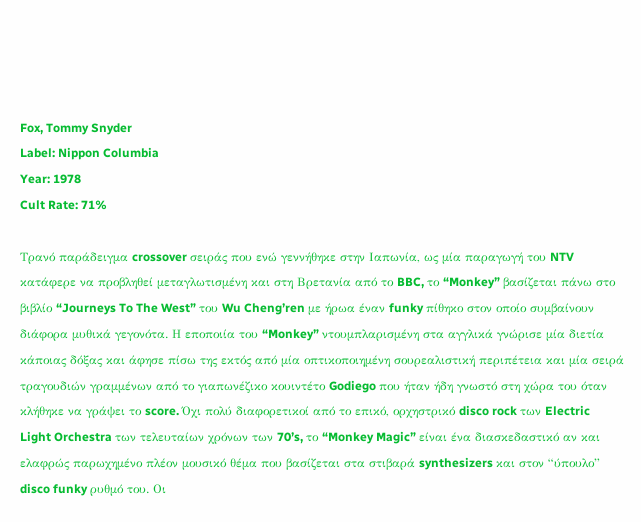Fox, Tommy Snyder
Label: Nippon Columbia
Year: 1978
Cult Rate: 71%

Τρανό παράδειγμα crossover σειράς που ενώ γεννήθηκε στην Ιαπωνία, ως μία παραγωγή του NTV κατάφερε να προβληθεί μεταγλωτισμένη και στη Βρετανία από το BBC, το “Monkey” βασίζεται πάνω στο βιβλίο “Journeys To The West” του Wu Cheng’ren με ήρωα έναν funky πίθηκο στον οποίο συμβαίνουν διάφορα μυθικά γεγονότα. Η εποποιία του “Monkey” ντουμπλαρισμένη στα αγγλικά γνώρισε μία διετία κάποιας δόξας και άφησε πίσω της εκτός από μία οπτικοποιημένη σουρεαλιστική περιπέτεια και μία σειρά τραγουδιών γραμμένων από το γιαπωνέζικο κουιντέτο Godiego που ήταν ήδη γνωστό στη χώρα του όταν κλήθηκε να γράψει το score. Όχι πολύ διαφορετικοί από το επικό, ορχηστρικό disco rock των Electric Light Orchestra των τελευταίων χρόνων των 70’s, το “Monkey Magic” είναι ένα διασκεδαστικό αν και ελαφρώς παρωχημένο πλέον μουσικό θέμα που βασίζεται στα στιβαρά synthesizers και στον “ύπουλο” disco funky ρυθμό του. Οι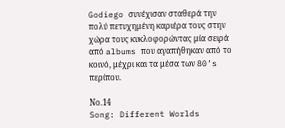Godiego συνέχισαν σταθερά την πολύ πετυχημένη καριέρα τους στην χώρα τους κυκλοφορώντας μία σειρά από albums που αγαπήθηκαν από το κοινό, μέχρι και τα μέσα των 80’s περίπου.

Νο.14
Song: Different Worlds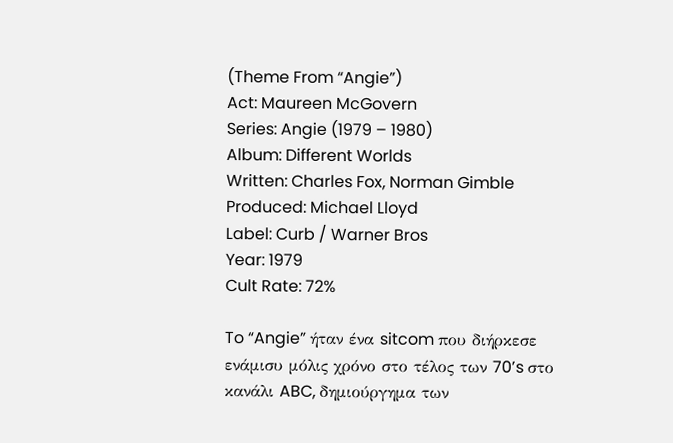(Theme From “Angie”)
Act: Maureen McGovern
Series: Angie (1979 – 1980)
Album: Different Worlds
Written: Charles Fox, Norman Gimble
Produced: Michael Lloyd
Label: Curb / Warner Bros
Year: 1979
Cult Rate: 72%

To “Angie” ήταν ένα sitcom που διήρκεσε ενάμισυ μόλις χρόνο στο τέλος των 70’s στο κανάλι ABC, δημιούργημα των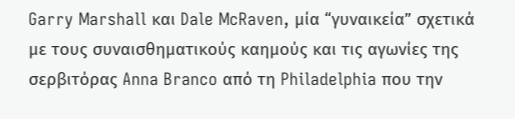Garry Marshall και Dale McRaven, μία “γυναικεία” σχετικά με τους συναισθηματικούς καημούς και τις αγωνίες της σερβιτόρας Anna Branco από τη Philadelphia που την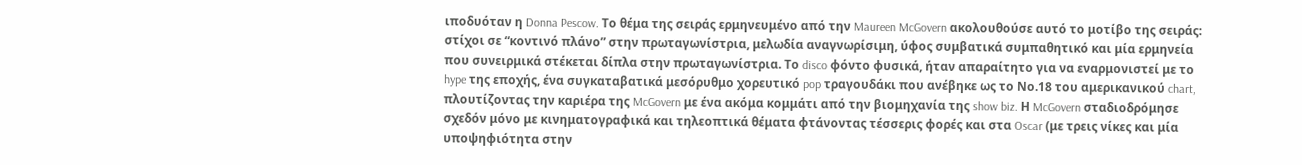ιποδυόταν η Donna Pescow. Το θέμα της σειράς ερμηνευμένο από την Maureen McGovern ακολουθούσε αυτό το μοτίβο της σειράς: στίχοι σε “κοντινό πλάνο” στην πρωταγωνίστρια, μελωδία αναγνωρίσιμη, ύφος συμβατικά συμπαθητικό και μία ερμηνεία που συνειρμικά στέκεται δίπλα στην πρωταγωνίστρια. Το disco φόντο φυσικά, ήταν απαραίτητο για να εναρμονιστεί με το hype της εποχής, ένα συγκαταβατικά μεσόρυθμο χορευτικό pop τραγουδάκι που ανέβηκε ως το Νο.18 του αμερικανικού chart, πλουτίζοντας την καριέρα της McGovern με ένα ακόμα κομμάτι από την βιομηχανία της show biz. Η McGovern σταδιοδρόμησε σχεδόν μόνο με κινηματογραφικά και τηλεοπτικά θέματα φτάνοντας τέσσερις φορές και στα Oscar (με τρεις νίκες και μία υποψηφιότητα στην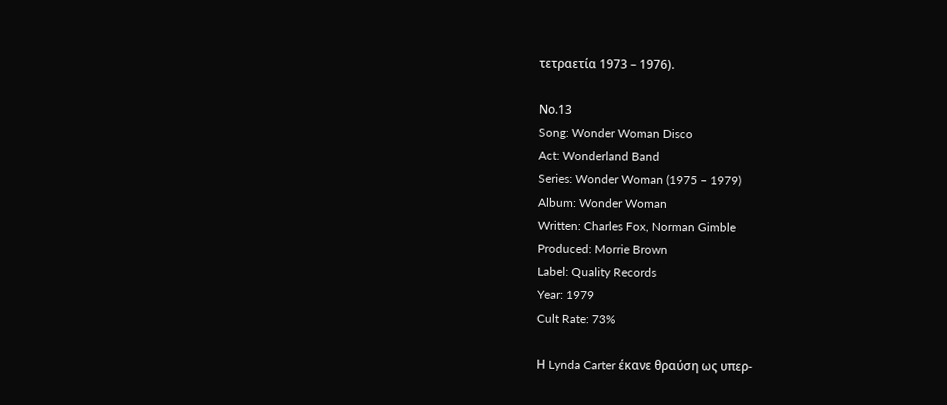τετραετία 1973 – 1976).

Νο.13
Song: Wonder Woman Disco
Act: Wonderland Band
Series: Wonder Woman (1975 – 1979)
Album: Wonder Woman
Written: Charles Fox, Norman Gimble
Produced: Morrie Brown
Label: Quality Records
Year: 1979
Cult Rate: 73%

Η Lynda Carter έκανε θραύση ως υπερ-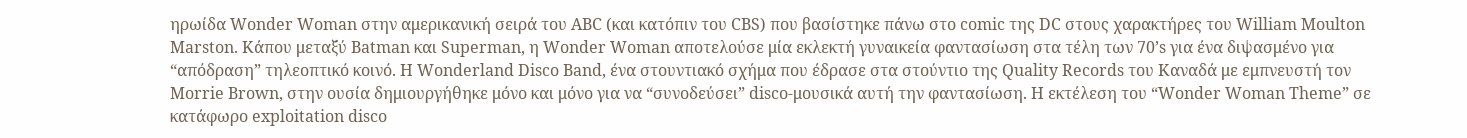ηρωίδα Wonder Woman στην αμερικανική σειρά του ABC (και κατόπιν του CBS) που βασίστηκε πάνω στο comic της DC στους χαρακτήρες του William Moulton Marston. Κάπου μεταξύ Batman και Superman, η Wonder Woman αποτελούσε μία εκλεκτή γυναικεία φαντασίωση στα τέλη των 70’s για ένα διψασμένο για “απόδραση” τηλεοπτικό κοινό. Η Wonderland Disco Band, ένα στουντιακό σχήμα που έδρασε στα στούντιο της Quality Records του Καναδά με εμπνευστή τον Morrie Brown, στην ουσία δημιουργήθηκε μόνο και μόνο για να “συνοδεύσει” disco-μουσικά αυτή την φαντασίωση. Η εκτέλεση του “Wonder Woman Theme” σε κατάφωρο exploitation disco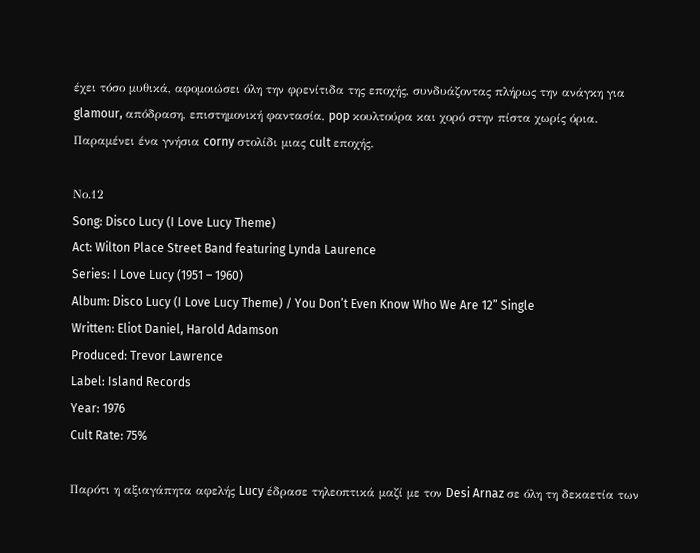έχει τόσο μυθικά, αφομοιώσει όλη την φρενίτιδα της εποχής, συνδυάζοντας πλήρως την ανάγκη για glamour, απόδραση, επιστημονική φαντασία, pop κουλτούρα και χορό στην πίστα χωρίς όρια. Παραμένει ένα γνήσια corny στολίδι μιας cult εποχής.

Νο.12
Song: Disco Lucy (I Love Lucy Theme)
Act: Wilton Place Street Band featuring Lynda Laurence
Series: I Love Lucy (1951 – 1960)
Album: Disco Lucy (I Love Lucy Theme) / You Don’t Even Know Who We Are 12” Single
Written: Eliot Daniel, Harold Adamson
Produced: Trevor Lawrence
Label: Island Records
Year: 1976
Cult Rate: 75%

Παρότι η αξιαγάπητα αφελής Lucy έδρασε τηλεοπτικά μαζί με τον Desi Arnaz σε όλη τη δεκαετία των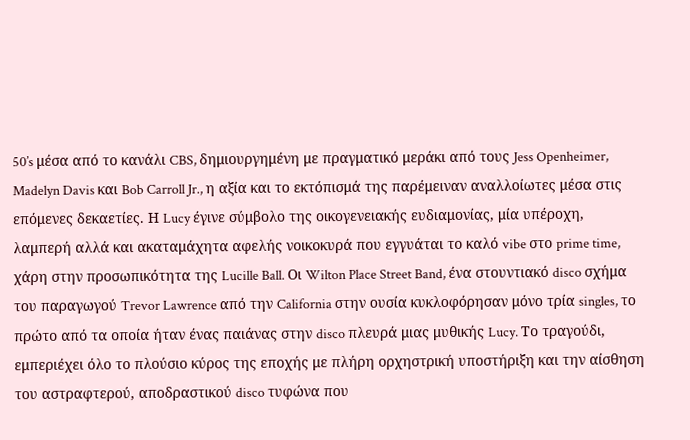50’s μέσα από το κανάλι CBS, δημιουργημένη με πραγματικό μεράκι από τους Jess Openheimer, Madelyn Davis και Bob Carroll Jr., η αξία και το εκτόπισμά της παρέμειναν αναλλοίωτες μέσα στις επόμενες δεκαετίες. Η Lucy έγινε σύμβολο της οικογενειακής ευδιαμονίας, μία υπέροχη, λαμπερή αλλά και ακαταμάχητα αφελής νοικοκυρά που εγγυάται το καλό vibe στο prime time, χάρη στην προσωπικότητα της Lucille Ball. Οι Wilton Place Street Band, ένα στουντιακό disco σχήμα του παραγωγού Trevor Lawrence από την California στην ουσία κυκλοφόρησαν μόνο τρία singles, το πρώτο από τα οποία ήταν ένας παιάνας στην disco πλευρά μιας μυθικής Lucy. Το τραγούδι, εμπεριέχει όλο το πλούσιο κύρος της εποχής με πλήρη ορχηστρική υποστήριξη και την αίσθηση του αστραφτερού, αποδραστικού disco τυφώνα που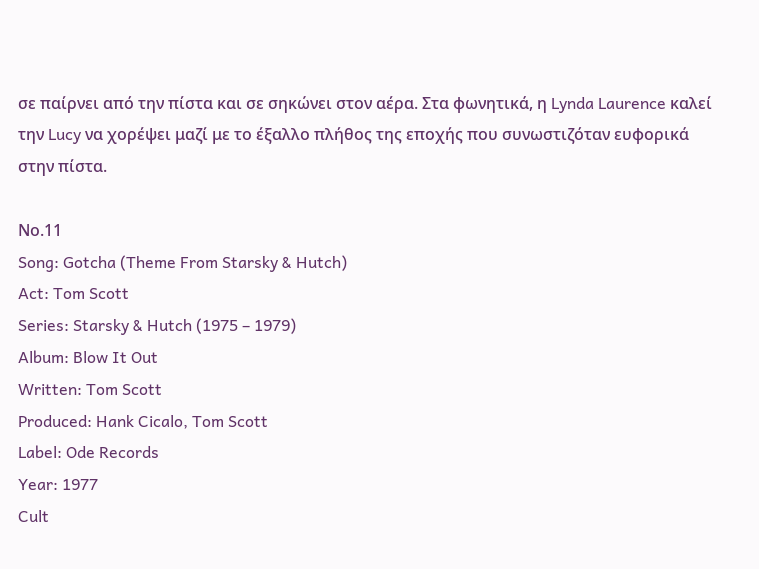σε παίρνει από την πίστα και σε σηκώνει στον αέρα. Στα φωνητικά, η Lynda Laurence καλεί την Lucy να χορέψει μαζί με το έξαλλο πλήθος της εποχής που συνωστιζόταν ευφορικά στην πίστα.

Νο.11
Song: Gotcha (Theme From Starsky & Hutch)
Act: Tom Scott
Series: Starsky & Hutch (1975 – 1979)
Album: Blow It Out
Written: Tom Scott
Produced: Hank Cicalo, Tom Scott
Label: Ode Records
Year: 1977
Cult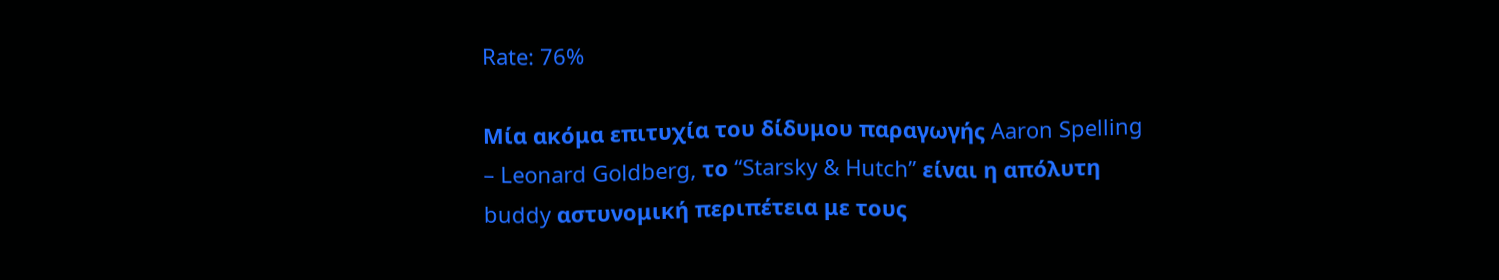Rate: 76%

Μία ακόμα επιτυχία του δίδυμου παραγωγής Aaron Spelling – Leonard Goldberg, το “Starsky & Hutch” είναι η απόλυτη buddy αστυνομική περιπέτεια με τους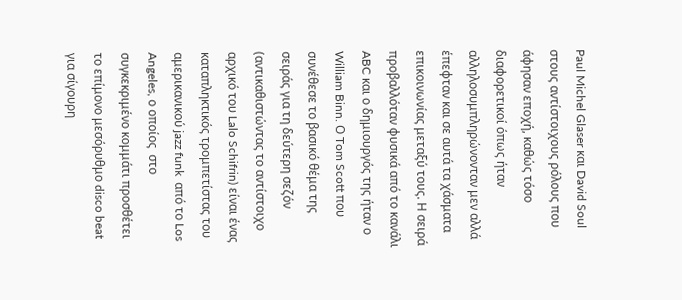Paul Michel Glaser και David Soul στους αντίστοιχους ρόλους που άφησαν εποχή, καθώς τόσο διαφορετικοί όπως ήταν αλληλοσυμπληρώνονταν μεν αλλά έπεφταν και σε αυτά τα χάσματα επικοινωνίας μεταξύ τους. Η σειρά προβαλλόταν φυσικά από το κανάλι ABC και ο δημιουργός της ήταν ο William Binn. Ο Tom Scott που συνέθεσε το βασικό θέμα της σειράς για τη δεύτερη σεζόν (αντικαθιστώντας το αντίστοιχο αρχικό του Lalo Schifrin) είναι ένας καταπληκτικός τρομπετίστας του αμερικανικού jazz funk  από το Los Angeles, ο οποίος  στο συγκεκριμένο κομμάτι προσθέτει το επίμονο μεσόρυθμο disco beat για σίγουρη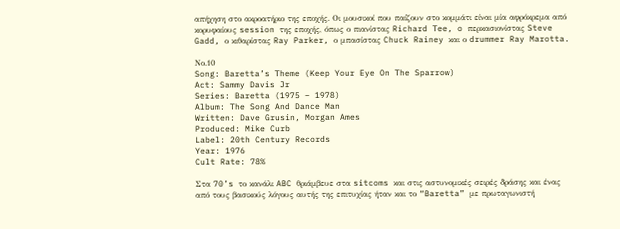απήχηση στο ακροατήριο της εποχής. Οι μουσικοί που παίζουν στο κομμάτι είναι μία αφρόκρεμα από κορυφαίους session της εποχής, όπως ο πιανίστας Richard Tee, o περκασιονίστας Steve Gadd, ο κιθαρίστας Ray Parker, ο μπασίστας Chuck Rainey και ο drummer Ray Marotta.

Νο.10
Song: Baretta’s Theme (Keep Your Eye On The Sparrow)
Act: Sammy Davis Jr
Series: Baretta (1975 – 1978)
Album: The Song And Dance Man
Written: Dave Grusin, Morgan Ames
Produced: Mike Curb
Label: 20th Century Records
Year: 1976
Cult Rate: 78%

Στα 70’s το κανάλι ABC θριάμβευε στα sitcoms και στις αστυνομικές σειρές δράσης και ένας από τους βασικούς λόγους αυτής της επιτυχίας ήταν και το “Baretta” με πρωταγωνιστή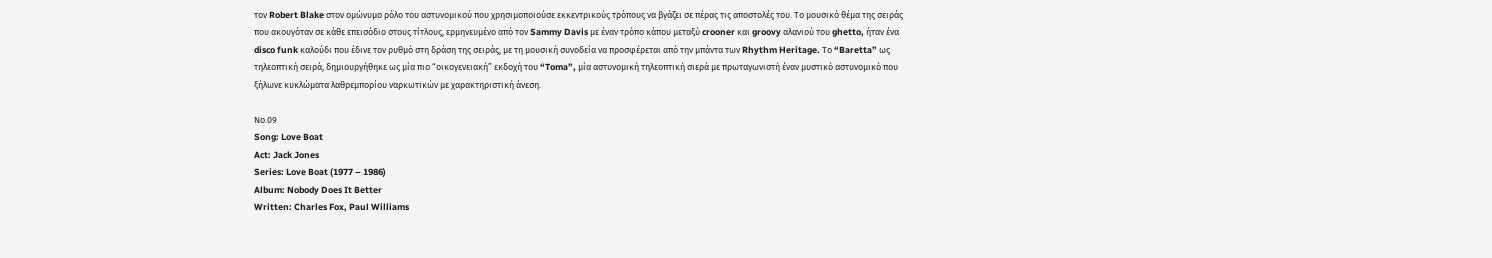τον Robert Blake στον ομώνυμο ρόλο του αστυνομικού που χρησιμοποιούσε εκκεντρικούς τρόπους να βγάζει σε πέρας τις αποστολές του. Το μουσικό θέμα της σειράς που ακουγόταν σε κάθε επεισόδιο στους τίτλους, ερμηνευμένο από τον Sammy Davis με έναν τρόπο κάπου μεταξύ crooner και groovy αλανιού του ghetto, ήταν ένα disco funk καλούδι που έδινε τον ρυθμό στη δράση της σειράς, με τη μουσική συνοδεία να προσφέρεται από την μπάντα των Rhythm Heritage. Το “Baretta” ως τηλεοπτική σειρά, δημιουργήθηκε ως μία πιο “οικογενειακή” εκδοχή του “Toma”, μία αστυνομική τηλεοπτική σιερά με πρωταγωνιστή έναν μυστικό αστυνομικό που ξήλωνε κυκλώματα λαθρεμπορίου ναρκωτικών με χαρακτηριστική άνεση.

Νο.09
Song: Love Boat
Act: Jack Jones
Series: Love Boat (1977 – 1986)
Album: Nobody Does It Better
Written: Charles Fox, Paul Williams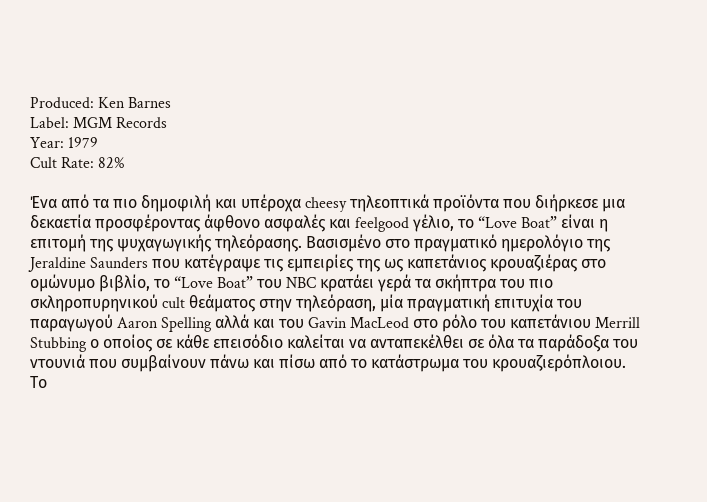Produced: Ken Barnes
Label: MGM Records
Year: 1979
Cult Rate: 82%

Ένα από τα πιο δημοφιλή και υπέροχα cheesy τηλεοπτικά προϊόντα που διήρκεσε μια δεκαετία προσφέροντας άφθονο ασφαλές και feelgood γέλιο, το “Love Boat” είναι η επιτομή της ψυχαγωγικής τηλεόρασης. Βασισμένο στο πραγματικό ημερολόγιο της Jeraldine Saunders που κατέγραψε τις εμπειρίες της ως καπετάνιος κρουαζιέρας στο ομώνυμο βιβλίο, το “Love Boat” του NBC κρατάει γερά τα σκήπτρα του πιο σκληροπυρηνικού cult θεάματος στην τηλεόραση, μία πραγματική επιτυχία του παραγωγού Aaron Spelling αλλά και του Gavin MacLeod στο ρόλο του καπετάνιου Merrill Stubbing ο οποίος σε κάθε επεισόδιο καλείται να ανταπεκέλθει σε όλα τα παράδοξα του ντουνιά που συμβαίνουν πάνω και πίσω από το κατάστρωμα του κρουαζιερόπλοιου. Το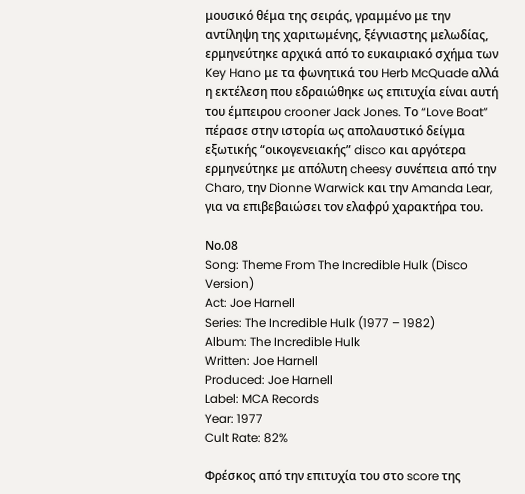μουσικό θέμα της σειράς, γραμμένο με την αντίληψη της χαριτωμένης, ξέγνιαστης μελωδίας, ερμηνεύτηκε αρχικά από το ευκαιριακό σχήμα των Key Hano με τα φωνητικά του Herb McQuade αλλά η εκτέλεση που εδραιώθηκε ως επιτυχία είναι αυτή του έμπειρου crooner Jack Jones. Το “Love Boat” πέρασε στην ιστορία ως απολαυστικό δείγμα εξωτικής “οικογενειακής” disco και αργότερα ερμηνεύτηκε με απόλυτη cheesy συνέπεια από την Charo, την Dionne Warwick και την Amanda Lear, για να επιβεβαιώσει τον ελαφρύ χαρακτήρα του.

Νο.08
Song: Theme From The Incredible Hulk (Disco Version)
Act: Joe Harnell
Series: The Incredible Hulk (1977 – 1982)
Album: The Incredible Hulk
Written: Joe Harnell
Produced: Joe Harnell
Label: MCA Records
Year: 1977
Cult Rate: 82%

Φρέσκος από την επιτυχία του στο score της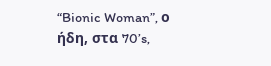“Bionic Woman”, ο ήδη, στα 70’s,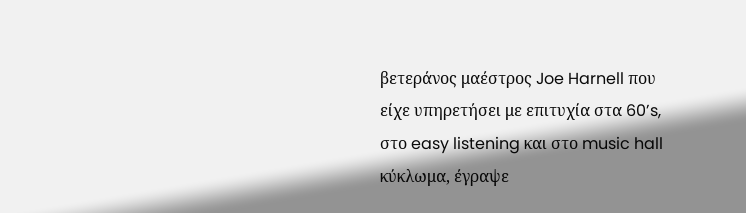βετεράνος μαέστρος Joe Harnell που είχε υπηρετήσει με επιτυχία στα 60’s, στο easy listening και στο music hall κύκλωμα, έγραψε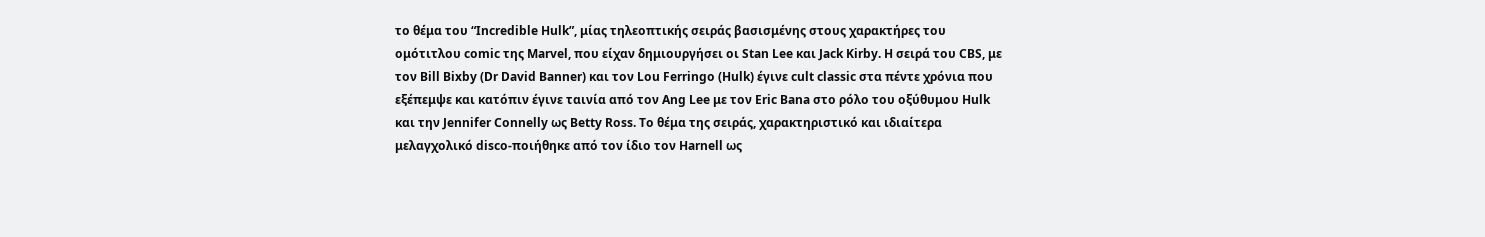το θέμα του “Incredible Hulk”, μίας τηλεοπτικής σειράς βασισμένης στους χαρακτήρες του ομότιτλου comic της Marvel, που είχαν δημιουργήσει οι Stan Lee και Jack Kirby. Η σειρά του CBS, με τον Bill Bixby (Dr David Banner) και τον Lou Ferringo (Hulk) έγινε cult classic στα πέντε χρόνια που εξέπεμψε και κατόπιν έγινε ταινία από τον Ang Lee με τον Eric Bana στο ρόλο του οξύθυμου Hulk και την Jennifer Connelly ως Betty Ross. To θέμα της σειράς, χαρακτηριστικό και ιδιαίτερα μελαγχολικό disco-ποιήθηκε από τον ίδιο τον Harnell ως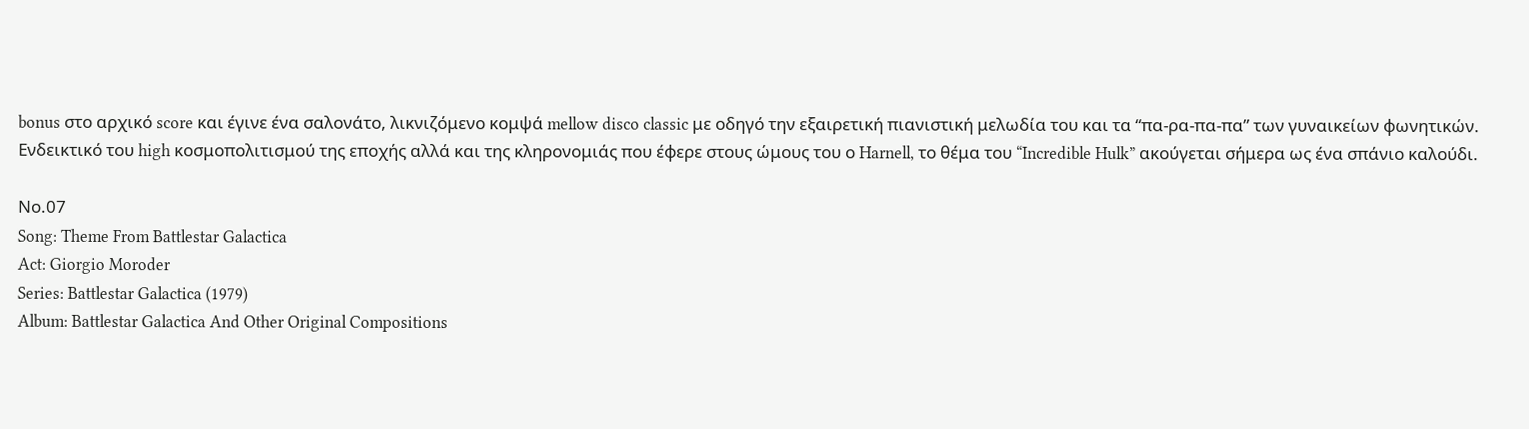bonus στο αρχικό score και έγινε ένα σαλονάτο, λικνιζόμενο κομψά mellow disco classic με οδηγό την εξαιρετική πιανιστική μελωδία του και τα “πα-ρα-πα-πα” των γυναικείων φωνητικών. Ενδεικτικό του high κοσμοπολιτισμού της εποχής αλλά και της κληρονομιάς που έφερε στους ώμους του ο Harnell, το θέμα του “Incredible Hulk” ακούγεται σήμερα ως ένα σπάνιο καλούδι.

Νο.07
Song: Theme From Battlestar Galactica
Act: Giorgio Moroder
Series: Battlestar Galactica (1979)
Album: Battlestar Galactica And Other Original Compositions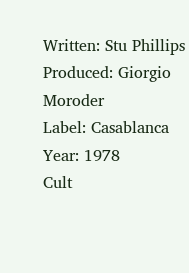Written: Stu Phillips
Produced: Giorgio Moroder
Label: Casablanca
Year: 1978
Cult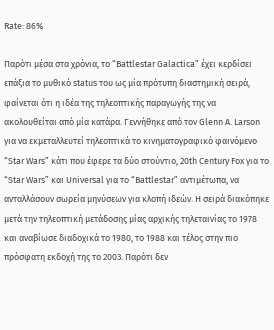Rate: 86%

Παρότι μέσα στα χρόνια, το “Battlestar Galactica” έχει κερδίσει επάξια το μυθικό status του ως μία πρότυπη διαστημική σειρά, φαίνεται ότι η ιδέα της τηλεοπτικής παραγωγής της να ακολουθείται από μία κατάρα. Γεννήθηκε από τον Glenn A. Larson για να εκμεταλλευτεί τηλεοπτικά το κινηματογραφικό φαινόμενο “Star Wars” κάτι που έφερε τα δύο στούντιο, 20th Century Fox για το “Star Wars” και Universal για το “Battlestar” αντιμέτωπα, να ανταλλάσουν σωρεία μηνύσεων για κλοπή ιδεών. Η σειρά διακόπηκε μετά την τηλεοπτική μετάδοσης μίας αρχικής τηλεταινίας το 1978 και αναβίωσε διαδοχικά το 1980, το 1988 και τέλος στην πιο πρόσφατη εκδοχή της το 2003. Παρότι δεν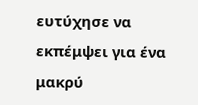ευτύχησε να εκπέμψει για ένα μακρύ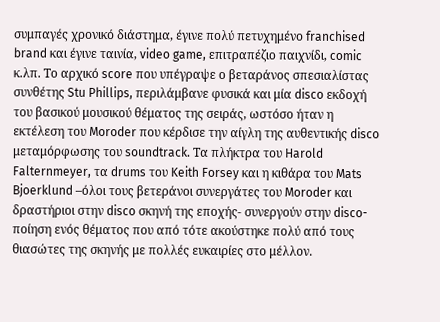συμπαγές χρονικό διάστημα, έγινε πολύ πετυχημένο franchised brand και έγινε ταινία, video game, επιτραπέζιο παιχνίδι, comic κ.λπ. Το αρχικό score που υπέγραψε ο βεταράνος σπεσιαλίστας συνθέτης Stu Phillips, περιλάμβανε φυσικά και μία disco εκδοχή του βασικού μουσικού θέματος της σειράς, ωστόσο ήταν η εκτέλεση του Moroder που κέρδισε την αίγλη της αυθεντικής disco μεταμόρφωσης του soundtrack. Τα πλήκτρα του Harold Falternmeyer, τα drums του Keith Forsey και η κιθάρα του Mats Bjoerklund –όλοι τους βετεράνοι συνεργάτες του Moroder και δραστήριοι στην disco σκηνή της εποχής- συνεργούν στην disco-ποίηση ενός θέματος που από τότε ακούστηκε πολύ από τους θιασώτες της σκηνής με πολλές ευκαιρίες στο μέλλον.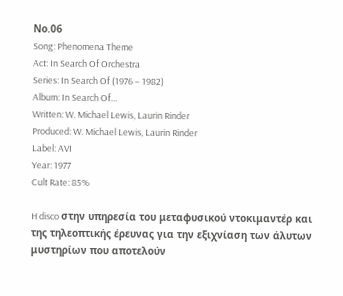Νο.06
Song: Phenomena Theme
Act: In Search Of Orchestra
Series: In Search Of (1976 – 1982)
Album: In Search Of…
Written: W. Michael Lewis, Laurin Rinder
Produced: W. Michael Lewis, Laurin Rinder
Label: AVI
Year: 1977
Cult Rate: 85%

H disco στην υπηρεσία του μεταφυσικού ντοκιμαντέρ και της τηλεοπτικής έρευνας για την εξιχνίαση των άλυτων μυστηρίων που αποτελούν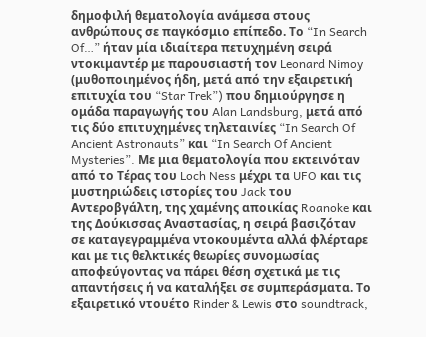δημοφιλή θεματολογία ανάμεσα στους ανθρώπους σε παγκόσμιο επίπεδο. Το “In Search Of…” ήταν μία ιδιαίτερα πετυχημένη σειρά ντοκιμαντέρ με παρουσιαστή τον Leonard Nimoy (μυθοποιημένος ήδη, μετά από την εξαιρετική επιτυχία του “Star Trek”) που δημιούργησε η ομάδα παραγωγής του Alan Landsburg, μετά από τις δύο επιτυχημένες τηλεταινίες “In Search Of Ancient Astronauts” και “In Search Of Ancient Mysteries”. Με μια θεματολογία που εκτεινόταν από το Τέρας του Loch Ness μέχρι τα UFO και τις μυστηριώδεις ιστορίες του Jack του Αντεροβγάλτη, της χαμένης αποικίας Roanoke και της Δούκισσας Αναστασίας, η σειρά βασιζόταν σε καταγεγραμμένα ντοκουμέντα αλλά φλέρταρε και με τις θελκτικές θεωρίες συνομωσίας αποφεύγοντας να πάρει θέση σχετικά με τις απαντήσεις ή να καταλήξει σε συμπεράσματα. Το εξαιρετικό ντουέτο Rinder & Lewis στο soundtrack,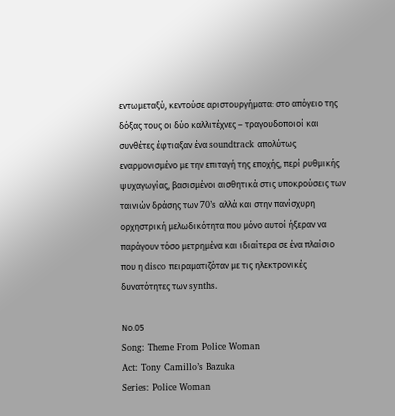εντωμεταξύ, κεντούσε αριστουργήματα: στο απόγειο της δόξας τους οι δύο καλλιτέχνες – τραγουδοποιοί και συνθέτες έφτιαξαν ένα soundtrack απολύτως εναρμονισμένο με την επιταγή της εποχής, περί ρυθμικής ψυχαγωγίας, βασισμένοι αισθητικά στις υποκρούσεις των ταινιών δράσης των 70’s αλλά και στην πανίσχυρη ορχηστρική μελωδικότητα που μόνο αυτοί ήξεραν να παράγουν τόσο μετρημένα και ιδιαίτερα σε ένα πλαίσιο που η disco πειραματιζόταν με τις ηλεκτρονικές δυνατότητες των synths.

Νο.05
Song: Theme From Police Woman
Act: Tony Camillo’s Bazuka
Series: Police Woman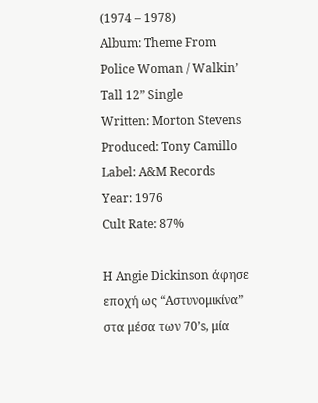(1974 – 1978)
Album: Theme From Police Woman / Walkin’ Tall 12” Single
Written: Morton Stevens
Produced: Tony Camillo
Label: A&M Records
Year: 1976
Cult Rate: 87%

H Angie Dickinson άφησε εποχή ως “Αστυνομικίνα” στα μέσα των 70’s, μία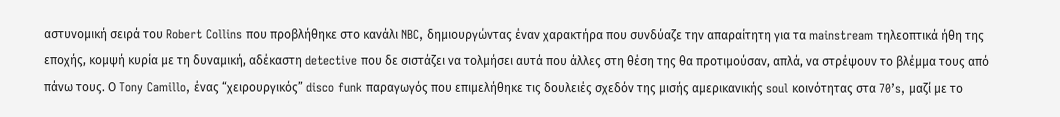αστυνομική σειρά του Robert Collins που προβλήθηκε στο κανάλι NBC, δημιουργώντας έναν χαρακτήρα που συνδύαζε την απαραίτητη για τα mainstream τηλεοπτικά ήθη της εποχής, κομψή κυρία με τη δυναμική, αδέκαστη detective που δε σιστάζει να τολμήσει αυτά που άλλες στη θέση της θα προτιμούσαν, απλά, να στρέψουν το βλέμμα τους από πάνω τους. Ο Tony Camillo, ένας “χειρουργικός” disco funk παραγωγός που επιμελήθηκε τις δουλειές σχεδόν της μισής αμερικανικής soul κοινότητας στα 70’s, μαζί με το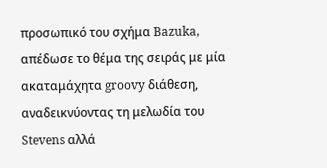προσωπικό του σχήμα Bazuka, απέδωσε το θέμα της σειράς με μία ακαταμάχητα groovy διάθεση, αναδεικνύοντας τη μελωδία του Stevens αλλά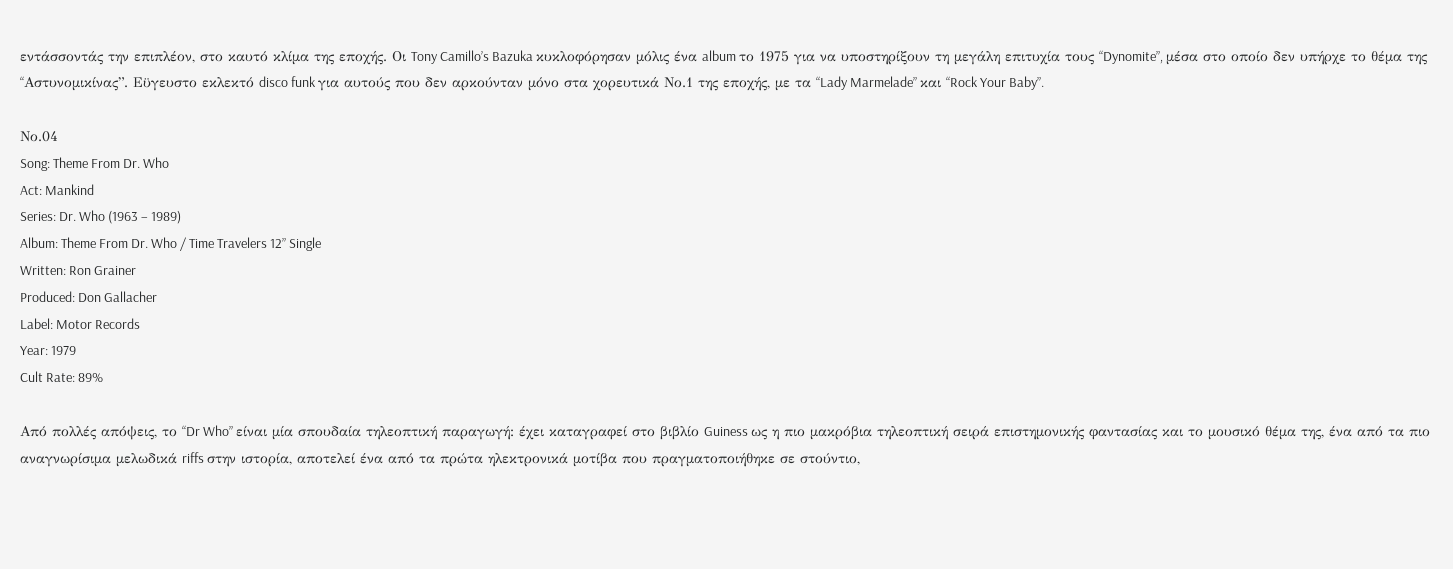εντάσσοντάς την επιπλέον, στο καυτό κλίμα της εποχής. Οι Tony Camillo’s Bazuka κυκλοφόρησαν μόλις ένα album το 1975 για να υποστηρίξουν τη μεγάλη επιτυχία τους “Dynomite”, μέσα στο οποίο δεν υπήρχε το θέμα της “Aστυνομικίνας”. Εϋγευστο εκλεκτό disco funk για αυτούς που δεν αρκούνταν μόνο στα χορευτικά Νο.1 της εποχής, με τα “Lady Marmelade” και “Rock Your Baby”.

Νο.04
Song: Theme From Dr. Who
Act: Mankind
Series: Dr. Who (1963 – 1989)
Album: Theme From Dr. Who / Time Travelers 12” Single
Written: Ron Grainer
Produced: Don Gallacher
Label: Motor Records
Year: 1979
Cult Rate: 89%

Aπό πολλές απόψεις, το “Dr Who” είναι μία σπουδαία τηλεοπτική παραγωγή: έχει καταγραφεί στο βιβλίο Guiness ως η πιο μακρόβια τηλεοπτική σειρά επιστημονικής φαντασίας και το μουσικό θέμα της, ένα από τα πιο αναγνωρίσιμα μελωδικά riffs στην ιστορία, αποτελεί ένα από τα πρώτα ηλεκτρονικά μοτίβα που πραγματοποιήθηκε σε στούντιο,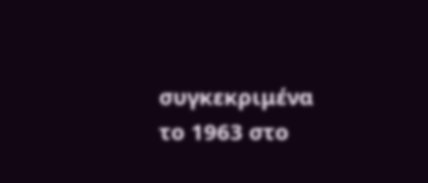συγκεκριμένα το 1963 στο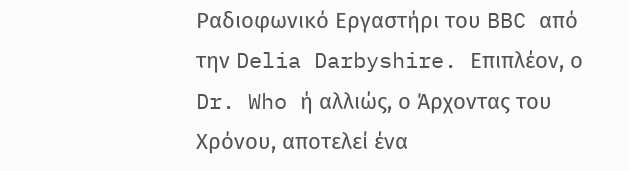Ραδιοφωνικό Εργαστήρι του BBC από την Delia Darbyshire. Επιπλέον, ο Dr. Who ή αλλιώς, ο Άρχοντας του Χρόνου, αποτελεί ένα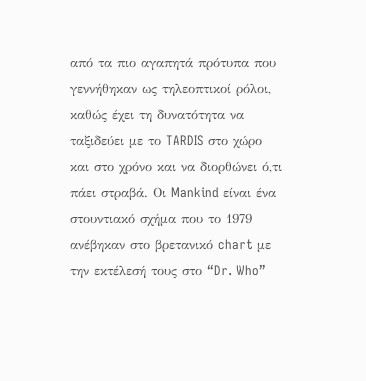από τα πιο αγαπητά πρότυπα που γεννήθηκαν ως τηλεοπτικοί ρόλοι, καθώς έχει τη δυνατότητα να ταξιδεύει με το TARDIS στο χώρο και στο χρόνο και να διορθώνει ό,τι πάει στραβά. Οι Mankind είναι ένα στουντιακό σχήμα που το 1979 ανέβηκαν στο βρετανικό chart με την εκτέλεσή τους στο “Dr. Who”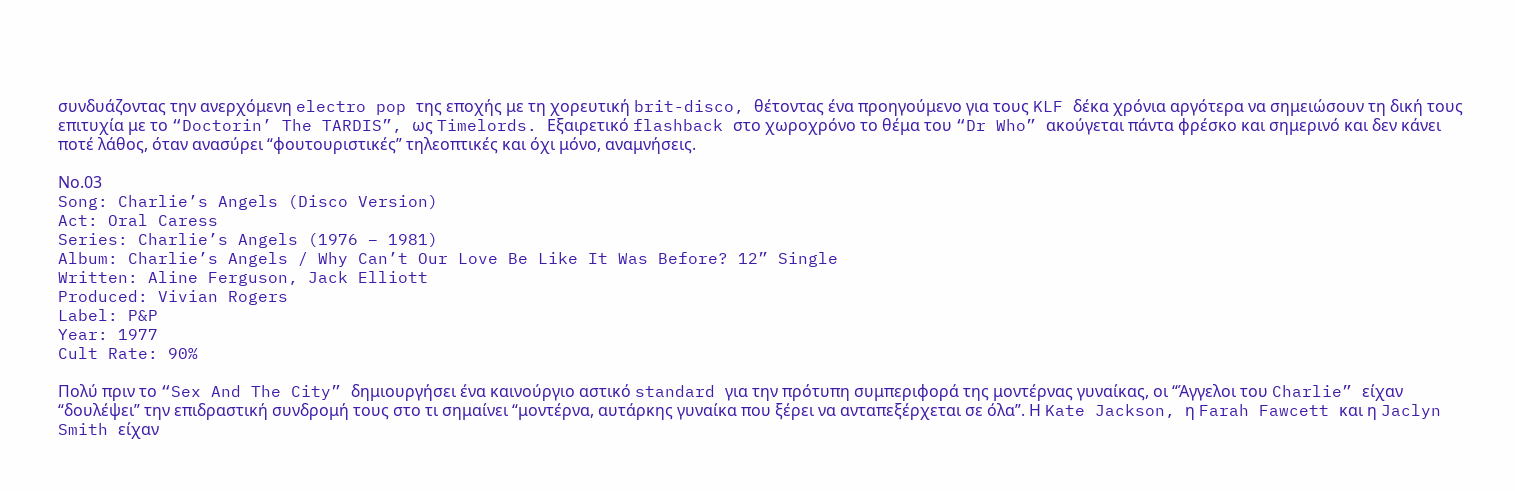συνδυάζοντας την ανερχόμενη electro pop της εποχής με τη χορευτική brit-disco, θέτοντας ένα προηγούμενο για τους KLF δέκα χρόνια αργότερα να σημειώσουν τη δική τους επιτυχία με το “Doctorin’ The TARDIS”, ως Timelords. Εξαιρετικό flashback στο χωροχρόνο το θέμα του “Dr Who” ακούγεται πάντα φρέσκο και σημερινό και δεν κάνει ποτέ λάθος, όταν ανασύρει “φουτουριστικές” τηλεοπτικές και όχι μόνο, αναμνήσεις.

Νο.03
Song: Charlie’s Angels (Disco Version)
Act: Oral Caress
Series: Charlie’s Angels (1976 – 1981)
Album: Charlie’s Angels / Why Can’t Our Love Be Like It Was Before? 12” Single
Written: Aline Ferguson, Jack Elliott
Produced: Vivian Rogers
Label: P&P
Year: 1977
Cult Rate: 90%

Πολύ πριν το “Sex And The City” δημιουργήσει ένα καινούργιο αστικό standard για την πρότυπη συμπεριφορά της μοντέρνας γυναίκας, οι “Άγγελοι του Charlie” είχαν “δουλέψει” την επιδραστική συνδρομή τους στο τι σημαίνει “μοντέρνα, αυτάρκης γυναίκα που ξέρει να ανταπεξέρχεται σε όλα”. Η Kate Jackson, η Farah Fawcett και η Jaclyn Smith είχαν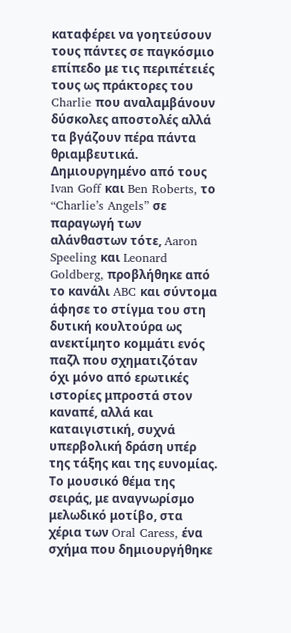καταφέρει να γοητεύσουν τους πάντες σε παγκόσμιο επίπεδο με τις περιπέτειές τους ως πράκτορες του Charlie που αναλαμβάνουν δύσκολες αποστολές αλλά τα βγάζουν πέρα πάντα θριαμβευτικά. Δημιουργημένο από τους Ivan Goff και Ben Roberts, το “Charlie’s Angels” σε παραγωγή των αλάνθαστων τότε, Aaron Speeling και Leonard Goldberg, προβλήθηκε από το κανάλι ABC και σύντομα άφησε το στίγμα του στη δυτική κουλτούρα ως ανεκτίμητο κομμάτι ενός παζλ που σχηματιζόταν όχι μόνο από ερωτικές ιστορίες μπροστά στον καναπέ, αλλά και καταιγιστική, συχνά υπερβολική δράση υπέρ της τάξης και της ευνομίας. Το μουσικό θέμα της σειράς, με αναγνωρίσμο μελωδικό μοτίβο, στα χέρια των Oral Caress, ένα σχήμα που δημιουργήθηκε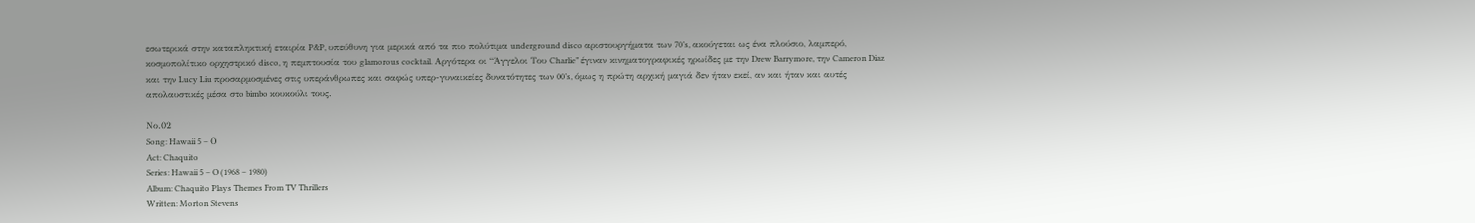εσωτερικά στην καταπληκτική εταιρία P&P, υπεύθυνη για μερικά από τα πιο πολύτιμα underground disco αριστουργήματα των 70’s, ακούγεται ως ένα πλούσιο, λαμπερό, κοσμοπολίτικο ορχηστρικό disco, η πεμπτουσία του glamorous cocktail. Αργότερα οι “Άγγελοι Του Charlie” έγιναν κινηματογραφικές ηρωίδες με την Drew Barrymore, την Cameron Diaz και την Lucy Liu προσαρμοσμένες στις υπεράνθρωπες και σαφώς υπερ-γυναικείες δυνατότητες των 00’s, όμως η πρώτη αρχική μαγιά δεν ήταν εκεί, αν και ήταν και αυτές απολαυστικές μέσα στo bimbo κουκούλι τους.

Νο.02
Song: Hawaii 5 – Ο
Act: Chaquito
Series: Hawaii 5 – O (1968 – 1980)
Album: Chaquito Plays Themes From TV Thrillers
Written: Morton Stevens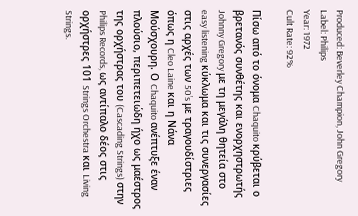Produced: Beverley Champion, John Gregory
Label: Philips
Year: 1972
Cult Rate: 92%

Πίσω από το όνομα Chaquito κρύβεται ο βρετανός συνθέτης και ενορχηστρωτής Johnny Gregory με τη μεγάλη θητεία στο easy listening κύκλωμα και τις συνεργασίες στις αρχές των 50’s με τραγουδίστριες όπως η Cleo Laine και η Νάνα Μούσχουρη. Ο Chaquito ανέπτυξε έναν πλούσιο, περιπετειώδη ήχο ως μαέστρος της ορχήστρας του (Cascading Strings) στην Philips Records, ως αντίπαλο δέος στις ορχήστρες 101 Strings Orchestra και Living Strings.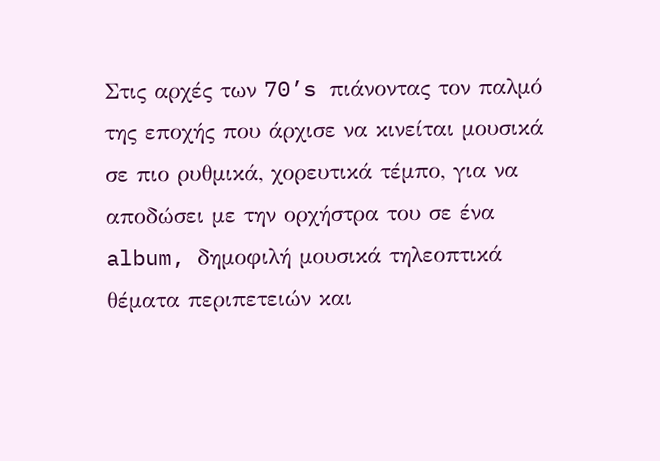Στις αρχές των 70’s πιάνοντας τον παλμό της εποχής που άρχισε να κινείται μουσικά σε πιο ρυθμικά, χορευτικά τέμπο, για να αποδώσει με την ορχήστρα του σε ένα album, δημοφιλή μουσικά τηλεοπτικά θέματα περιπετειών και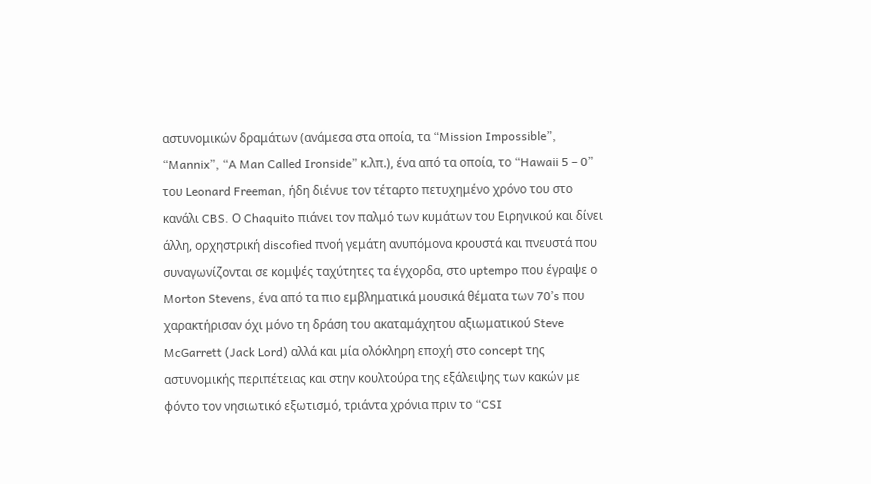αστυνομικών δραμάτων (ανάμεσα στα οποία, τα “Mission Impossible”, “Mannix”, “A Man Called Ironside” κ.λπ.), ένα από τα οποία, το “Hawaii 5 – 0” του Leonard Freeman, ήδη διένυε τον τέταρτο πετυχημένο χρόνο του στο κανάλι CBS. Ο Chaquito πιάνει τον παλμό των κυμάτων του Ειρηνικού και δίνει άλλη, ορχηστρική discofied πνοή γεμάτη ανυπόμονα κρουστά και πνευστά που συναγωνίζονται σε κομψές ταχύτητες τα έγχορδα, στο uptempo που έγραψε ο Morton Stevens, ένα από τα πιο εμβληματικά μουσικά θέματα των 70’s που χαρακτήρισαν όχι μόνο τη δράση του ακαταμάχητου αξιωματικού Steve McGarrett (Jack Lord) αλλά και μία ολόκληρη εποχή στο concept της αστυνομικής περιπέτειας και στην κουλτούρα της εξάλειψης των κακών με φόντο τον νησιωτικό εξωτισμό, τριάντα χρόνια πριν το “CSI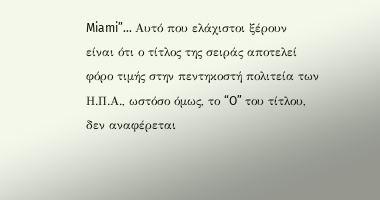Miami”… Αυτό που ελάχιστοι ξέρουν είναι ότι ο τίτλος της σειράς αποτελεί φόρο τιμής στην πεντηκοστή πολιτεία των Η.Π.Α., ωστόσο όμως, το “O” του τίτλου, δεν αναφέρεται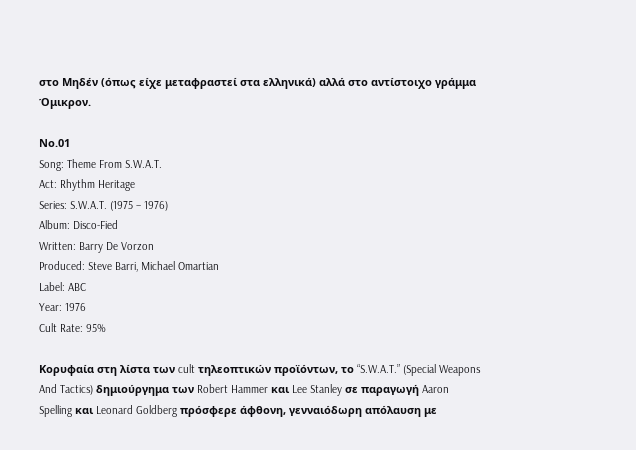στο Μηδέν (όπως είχε μεταφραστεί στα ελληνικά) αλλά στο αντίστοιχο γράμμα Όμικρον.

Νο.01
Song: Theme From S.W.A.T.
Act: Rhythm Heritage
Series: S.W.A.T. (1975 – 1976)
Album: Disco-Fied
Written: Barry De Vorzon
Produced: Steve Barri, Michael Omartian
Label: ABC
Year: 1976
Cult Rate: 95%

Κορυφαία στη λίστα των cult τηλεοπτικών προϊόντων, το “S.W.A.T.” (Special Weapons And Tactics) δημιούργημα των Robert Hammer και Lee Stanley σε παραγωγή Aaron Spelling και Leonard Goldberg πρόσφερε άφθονη, γενναιόδωρη απόλαυση με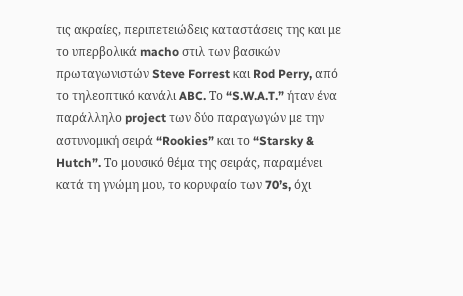τις ακραίες, περιπετειώδεις καταστάσεις της και με το υπερβολικά macho στιλ των βασικών πρωταγωνιστών Steve Forrest και Rod Perry, από το τηλεοπτικό κανάλι ABC. Το “S.W.A.T.” ήταν ένα παράλληλο project των δύο παραγωγών με την αστυνομική σειρά “Rookies” και το “Starsky & Hutch”. Το μουσικό θέμα της σειράς, παραμένει κατά τη γνώμη μου, το κορυφαίο των 70’s, όχι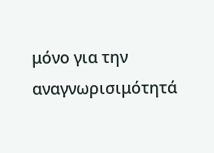μόνο για την αναγνωρισιμότητά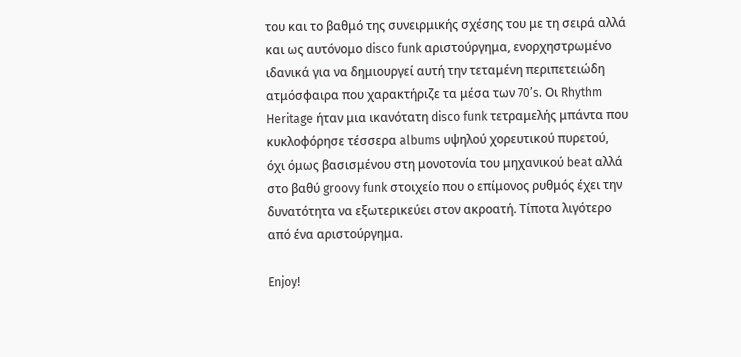του και το βαθμό της συνειρμικής σχέσης του με τη σειρά αλλά και ως αυτόνομο disco funk αριστούργημα, ενορχηστρωμένο ιδανικά για να δημιουργεί αυτή την τεταμένη περιπετειώδη ατμόσφαιρα που χαρακτήριζε τα μέσα των 70’s. Οι Rhythm Heritage ήταν μια ικανότατη disco funk τετραμελής μπάντα που κυκλοφόρησε τέσσερα albums υψηλού χορευτικού πυρετού, όχι όμως βασισμένου στη μονοτονία του μηχανικού beat αλλά στο βαθύ groovy funk στοιχείο που ο επίμονος ρυθμός έχει την δυνατότητα να εξωτερικεύει στον ακροατή. Τίποτα λιγότερο από ένα αριστούργημα.

Enjoy!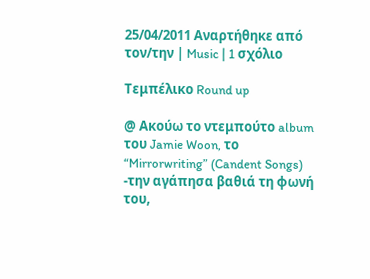25/04/2011 Αναρτήθηκε από τον/την | Music | 1 σχόλιο

Τεμπέλικο Round up

@ Ακούω το ντεμπούτο album του Jamie Woon, το “Mirrorwriting” (Candent Songs)  -την αγάπησα βαθιά τη φωνή του,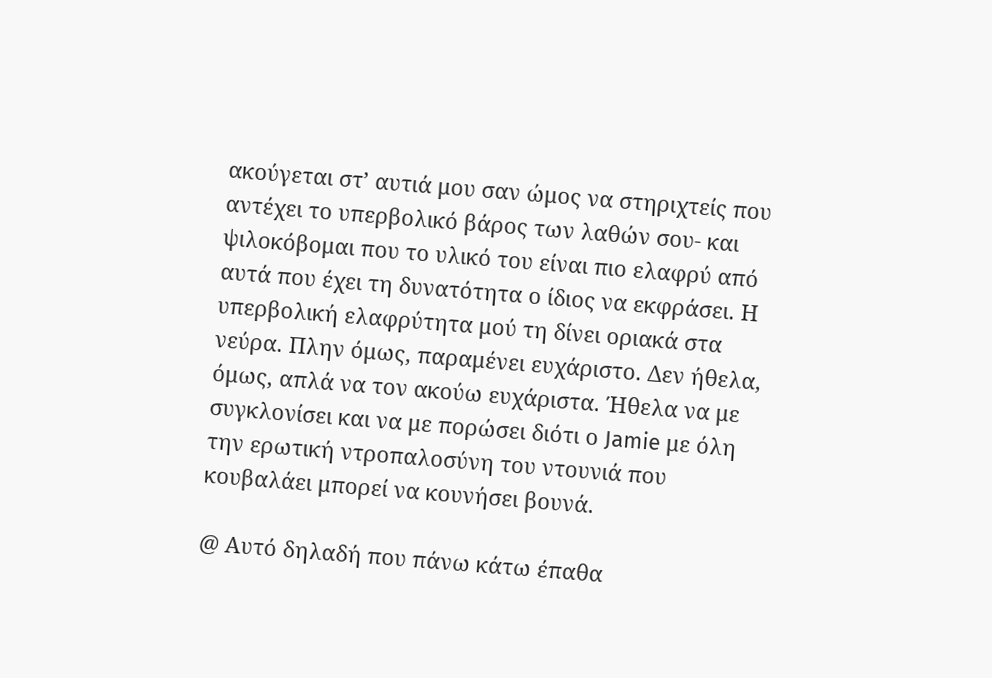ακούγεται στ’ αυτιά μου σαν ώμος να στηριχτείς που αντέχει το υπερβολικό βάρος των λαθών σου- και ψιλοκόβομαι που το υλικό του είναι πιο ελαφρύ από αυτά που έχει τη δυνατότητα ο ίδιος να εκφράσει. Η υπερβολική ελαφρύτητα μού τη δίνει οριακά στα νεύρα. Πλην όμως, παραμένει ευχάριστο. Δεν ήθελα, όμως, απλά να τον ακούω ευχάριστα. Ήθελα να με συγκλονίσει και να με πορώσει διότι ο Jamie με όλη την ερωτική ντροπαλοσύνη του ντουνιά που κουβαλάει μπορεί να κουνήσει βουνά.

@ Αυτό δηλαδή που πάνω κάτω έπαθα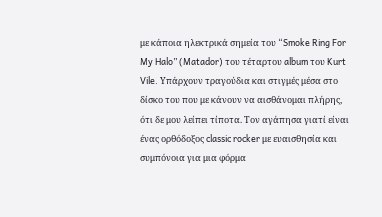με κάποια ηλεκτρικά σημεία του “Smoke Ring For My Halo” (Matador) του τέταρτου album του Kurt Vile. Υπάρχουν τραγούδια και στιγμές μέσα στο δίσκο του που με κάνουν να αισθάνομαι πλήρης, ότι δε μου λείπει τίποτα. Τον αγάπησα γιατί είναι ένας ορθόδοξος classic rocker με ευαισθησία και συμπόνοια για μια φόρμα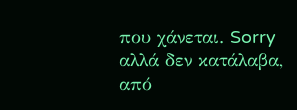που χάνεται. Sorry αλλά δεν κατάλαβα, από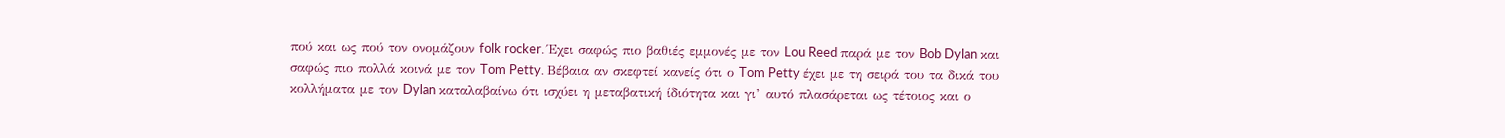πού και ως πού τον ονομάζουν folk rocker. Έχει σαφώς πιο βαθιές εμμονές με τον Lou Reed παρά με τον Bob Dylan και σαφώς πιο πολλά κοινά με τον Tom Petty. Βέβαια αν σκεφτεί κανείς ότι ο Tom Petty έχει με τη σειρά του τα δικά του κολλήματα με τον Dylan καταλαβαίνω ότι ισχύει η μεταβατική ίδιότητα και γι’ αυτό πλασάρεται ως τέτοιος και ο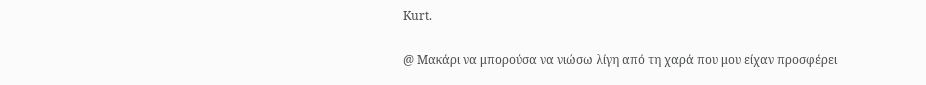Kurt.

@ Μακάρι να μπορούσα να νιώσω λίγη από τη χαρά που μου είχαν προσφέρει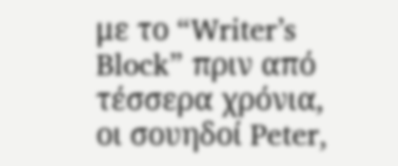με το “Writer’s Block” πριν από τέσσερα χρόνια, οι σουηδοί Peter,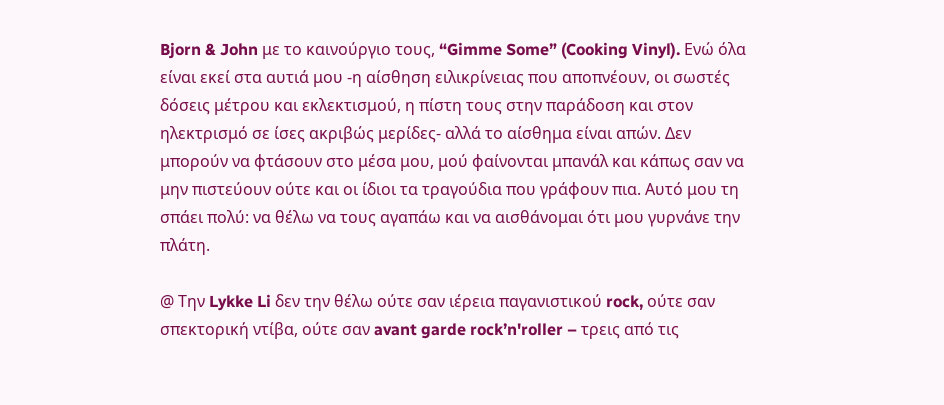Bjorn & John με το καινούργιο τους, “Gimme Some” (Cooking Vinyl). Ενώ όλα είναι εκεί στα αυτιά μου -η αίσθηση ειλικρίνειας που αποπνέουν, οι σωστές δόσεις μέτρου και εκλεκτισμού, η πίστη τους στην παράδοση και στον ηλεκτρισμό σε ίσες ακριβώς μερίδες- αλλά το αίσθημα είναι απών. Δεν μπορούν να φτάσουν στο μέσα μου, μού φαίνονται μπανάλ και κάπως σαν να μην πιστεύουν ούτε και οι ίδιοι τα τραγούδια που γράφουν πια. Αυτό μου τη σπάει πολύ: να θέλω να τους αγαπάω και να αισθάνομαι ότι μου γυρνάνε την πλάτη.

@ Την Lykke Li δεν την θέλω ούτε σαν ιέρεια παγανιστικού rock, ούτε σαν σπεκτορική ντίβα, ούτε σαν avant garde rock’n'roller – τρεις από τις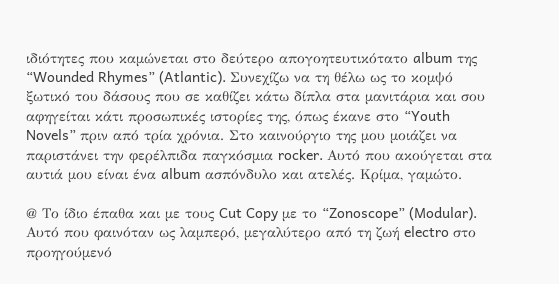ιδιότητες που καμώνεται στο δεύτερο απογοητευτικότατο album της “Wounded Rhymes” (Atlantic). Συνεχίζω να τη θέλω ως το κομψό ξωτικό του δάσους που σε καθίζει κάτω δίπλα στα μανιτάρια και σου αφηγείται κάτι προσωπικές ιστορίες της, όπως έκανε στο “Youth Novels” πριν από τρία χρόνια. Στο καινούργιο της μου μοιάζει να παριστάνει την φερέλπιδα παγκόσμια rocker. Αυτό που ακούγεται στα αυτιά μου είναι ένα album ασπόνδυλο και ατελές. Κρίμα, γαμώτο.

@ Το ίδιο έπαθα και με τους Cut Copy με το “Zonoscope” (Modular). Αυτό που φαινόταν ως λαμπερό, μεγαλύτερο από τη ζωή electro στο προηγούμενό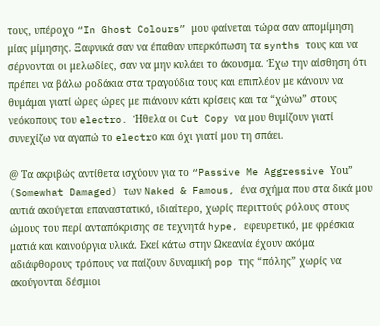τους, υπέροχο “In Ghost Colours” μου φαίνεται τώρα σαν απομίμηση μίας μίμησης. Ξαφνικά σαν να έπαθαν υπερκόπωση τα synths τους και να σέρνονται οι μελωδίες, σαν να μην κυλάει το άκουσμα. Έχω την αίσθηση ότι πρέπει να βάλω ροδάκια στα τραγούδια τους και επιπλέον με κάνουν να θυμάμαι γιατί ώρες ώρες με πιάνουν κάτι κρίσεις και τα “χώνω” στους νεόκοπους του electro. Ήθελα οι Cut Copy να μου θυμίζουν γιατί συνεχίζω να αγαπώ το electrο και όχι γιατί μου τη σπάει.

@ Τα ακριβώς αντίθετα ισχύουν για το “Passive Me Aggressive Υou” (Somewhat Damaged) των Naked & Famous, ένα σχήμα που στα δικά μου αυτιά ακούγεται επαναστατικό, ιδιαίτερο, χωρίς περιττούς ρόλους στους ώμους του περί ανταπόκρισης σε τεχνητά hype, εφευρετικό, με φρέσκια ματιά και καινούργια υλικά. Εκεί κάτω στην Ωκεανία έχουν ακόμα αδιάφθορους τρόπους να παίζουν δυναμική pop της “πόλης” χωρίς να ακούγονται δέσμιοι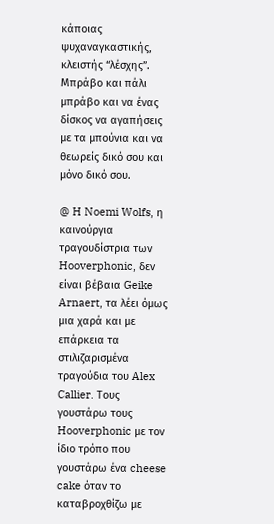κάποιας ψυχαναγκαστικής, κλειστής “λέσχης”. Μπράβο και πάλι μπράβο και να ένας δίσκος να αγαπήσεις με τα μπούνια και να θεωρείς δικό σου και μόνο δικό σου.

@ H Noemi Wolfs, η καινούργια τραγουδίστρια των Hooverphonic, δεν είναι βέβαια Geike Arnaert, τα λέει όμως μια χαρά και με επάρκεια τα στιλιζαρισμένα τραγούδια του Alex Callier. Τους γουστάρω τους Hooverphonic με τον ίδιο τρόπο που γουστάρω ένα cheese cake όταν το καταβροχθίζω με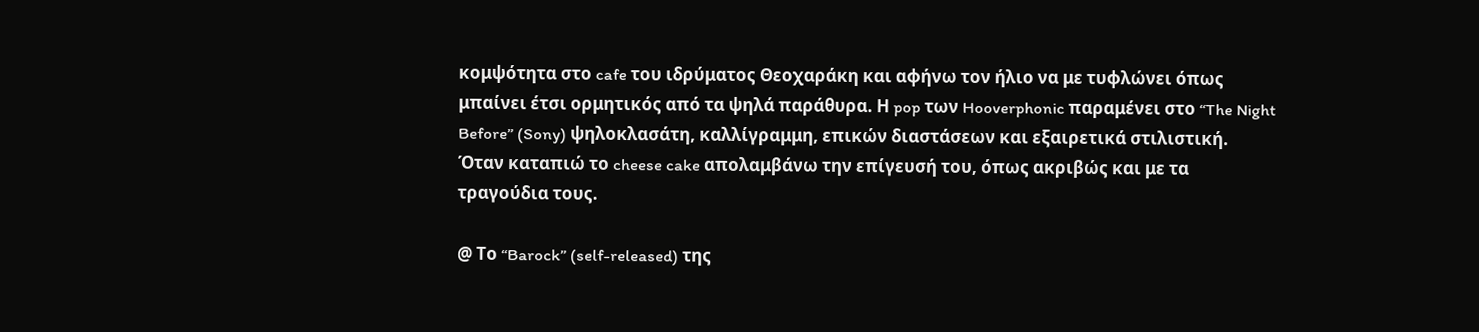κομψότητα στο cafe του ιδρύματος Θεοχαράκη και αφήνω τον ήλιο να με τυφλώνει όπως μπαίνει έτσι ορμητικός από τα ψηλά παράθυρα. Η pop των Hooverphonic παραμένει στο “The Night Before” (Sony) ψηλοκλασάτη, καλλίγραμμη, επικών διαστάσεων και εξαιρετικά στιλιστική. Όταν καταπιώ το cheese cake απολαμβάνω την επίγευσή του, όπως ακριβώς και με τα τραγούδια τους.

@ Το “Barock” (self-released) της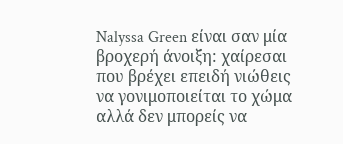Nalyssa Green είναι σαν μία βροχερή άνοιξη: χαίρεσαι που βρέχει επειδή νιώθεις να γονιμοποιείται το χώμα αλλά δεν μπορείς να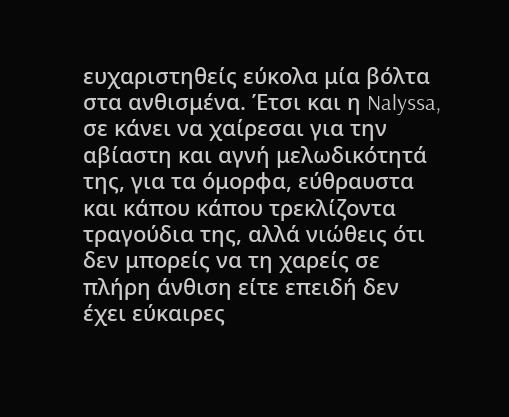ευχαριστηθείς εύκολα μία βόλτα στα ανθισμένα. Έτσι και η Nalyssa, σε κάνει να χαίρεσαι για την αβίαστη και αγνή μελωδικότητά της, για τα όμορφα, εύθραυστα και κάπου κάπου τρεκλίζοντα τραγούδια της, αλλά νιώθεις ότι δεν μπορείς να τη χαρείς σε πλήρη άνθιση είτε επειδή δεν έχει εύκαιρες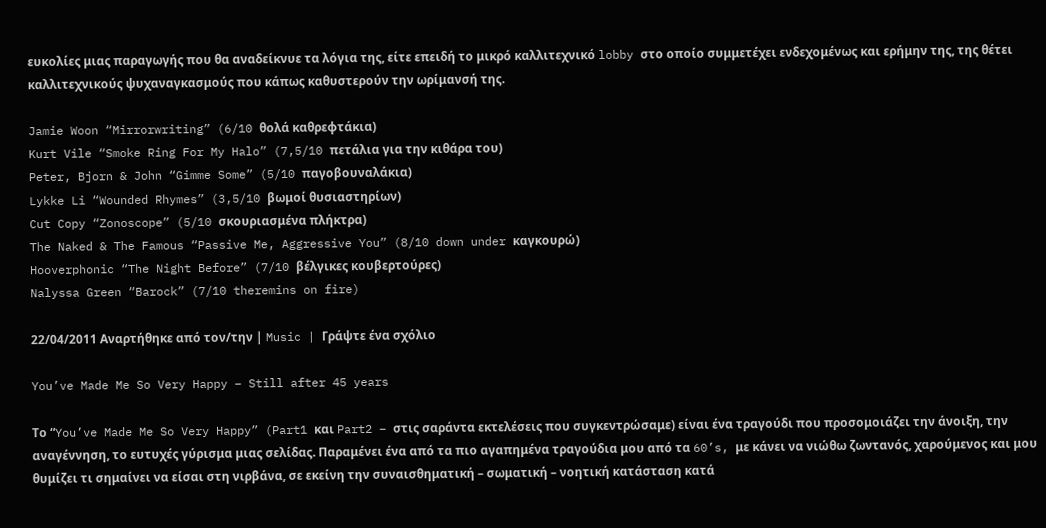ευκολίες μιας παραγωγής που θα αναδείκνυε τα λόγια της, είτε επειδή το μικρό καλλιτεχνικό lobby στο οποίο συμμετέχει ενδεχομένως και ερήμην της, της θέτει καλλιτεχνικούς ψυχαναγκασμούς που κάπως καθυστερούν την ωρίμανσή της.

Jamie Woon “Mirrorwriting” (6/10 θολά καθρεφτάκια)
Kurt Vile “Smoke Ring For My Halo” (7,5/10 πετάλια για την κιθάρα του)
Peter, Bjorn & John “Gimme Some” (5/10 παγοβουναλάκια)
Lykke Li “Wounded Rhymes” (3,5/10 βωμοί θυσιαστηρίων)
Cut Copy “Zonoscope” (5/10 σκουριασμένα πλήκτρα)
The Naked & The Famous “Passive Me, Aggressive You” (8/10 down under καγκουρώ)
Hooverphonic “The Night Before” (7/10 βέλγικες κουβερτούρες)
Nalyssa Green “Barock” (7/10 theremins on fire)

22/04/2011 Αναρτήθηκε από τον/την | Music | Γράψτε ένα σχόλιο

You’ve Made Me So Very Happy – Still after 45 years

Τo “You’ve Made Me So Very Happy” (Part1 και Part2 – στις σαράντα εκτελέσεις που συγκεντρώσαμε) είναι ένα τραγούδι που προσομοιάζει την άνοιξη, την αναγέννηση, το ευτυχές γύρισμα μιας σελίδας. Παραμένει ένα από τα πιο αγαπημένα τραγούδια μου από τα 60’s, με κάνει να νιώθω ζωντανός, χαρούμενος και μου θυμίζει τι σημαίνει να είσαι στη νιρβάνα, σε εκείνη την συναισθηματική – σωματική – νοητική κατάσταση κατά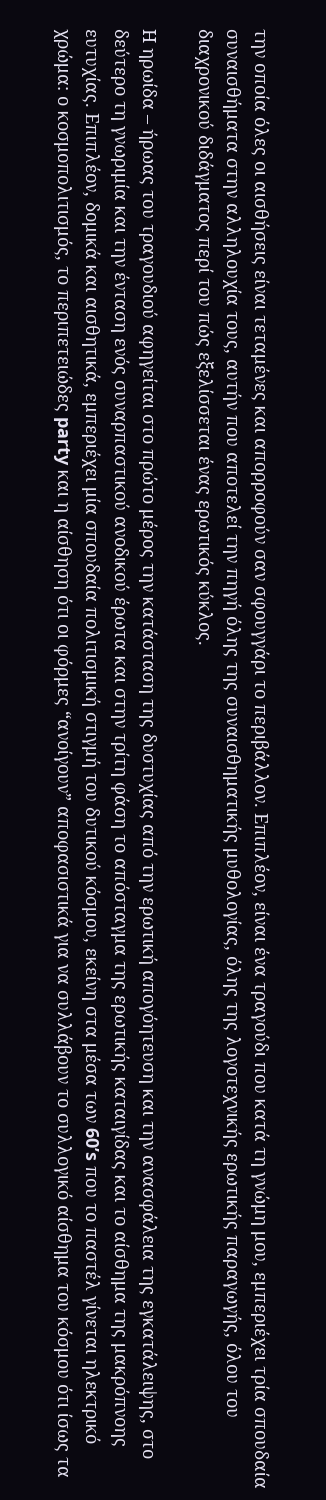την οποία όλες οι αισθήσεις είναι τεταμένες και απορροφούν σαν σφουγγάρι το περιβάλλον. Επιπλέον, είναι ένα τραγούδι που κατά τη γνώμη μου, εμπεριέχει τρία σπουδαία συναισθήματα στην αλληλουχία τους, αυτήν που αποτελεί την πηγή όλης της συναισθηματικής μυθολογίας, όλης της λογοτεχνικής ερωτικής παραγωγής, όλου του διαχρονικού διδάγματος περί του πώς εξελίσσεται ένας ερωτικός κύκλος.

Η ηρωίδα – ήρωας του τραγουδιού αφηγείται στο πρώτο μέρος την κατάσταση της δυστυχίας από την ερωτική απογόητευση και την ανασφάλεια της εγκατάλειψης, στο δεύτερο τη γνωριμία και την ένταση ενός συναρπαστικού ανοδικού έρωτα και στην τρίτη φάση το απόσταγμα της ερωτικής καταιγίδας και το αίσθημα της μακρόπνοης ευτυχίας. Επιπλέον, δομικά και αισθητικά, εμπεριέχει μία σπουδαία πολιτισμική στιγμή του δυτικού κόσμου, εκείνη στα μέσα των 60’s που το παστέλ γίνεται ηλεκτρικό χρώμα: ο κοσμοπολιτισμός, το περιπετειώδες party και η αίσθηση ότι οι φόρμες “ανοίγουν” αποφασιστικά για να συλλάβουν το συλλογικό αίσθημα του κόσμου ότι ίσως τα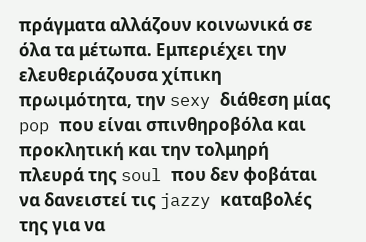πράγματα αλλάζουν κοινωνικά σε όλα τα μέτωπα. Εμπεριέχει την ελευθεριάζουσα χίπικη πρωιμότητα, την sexy διάθεση μίας pop που είναι σπινθηροβόλα και προκλητική και την τολμηρή πλευρά της soul που δεν φοβάται να δανειστεί τις jazzy καταβολές της για να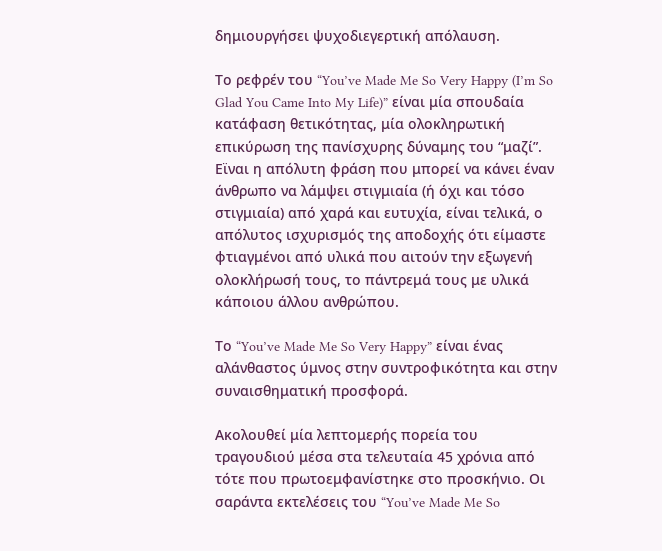δημιουργήσει ψυχοδιεγερτική απόλαυση.

Το ρεφρέν του “You’ve Made Me So Very Happy (I’m So Glad You Came Into My Life)” είναι μία σπουδαία κατάφαση θετικότητας, μία ολοκληρωτική επικύρωση της πανίσχυρης δύναμης του “μαζί”. Εϊναι η απόλυτη φράση που μπορεί να κάνει έναν άνθρωπο να λάμψει στιγμιαία (ή όχι και τόσο στιγμιαία) από χαρά και ευτυχία, είναι τελικά, ο απόλυτος ισχυρισμός της αποδοχής ότι είμαστε φτιαγμένοι από υλικά που αιτούν την εξωγενή ολοκλήρωσή τους, το πάντρεμά τους με υλικά κάποιου άλλου ανθρώπου.

Το “You’ve Made Me So Very Happy” είναι ένας αλάνθαστος ύμνος στην συντροφικότητα και στην συναισθηματική προσφορά.

Ακολουθεί μία λεπτομερής πορεία του τραγουδιού μέσα στα τελευταία 45 χρόνια από τότε που πρωτοεμφανίστηκε στο προσκήνιο. Οι σαράντα εκτελέσεις του “You’ve Made Me So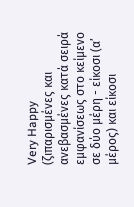Very Happy (ζιπαρισμένες και ανεβασμένες κατά σειρά εμφανίσεως στο κείμενο σε δύο μέρη - είκοσι (α’ μέρος) και είκοσι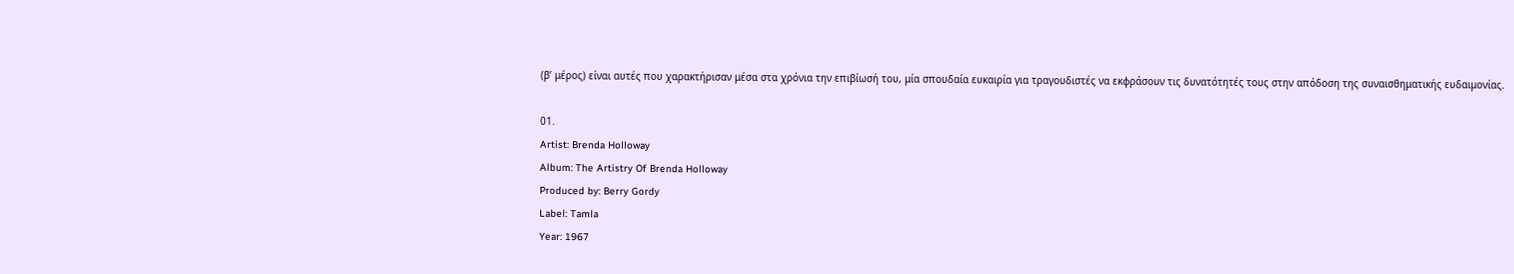(β’ μέρος) είναι αυτές που χαρακτήρισαν μέσα στα χρόνια την επιβίωσή του, μία σπουδαία ευκαιρία για τραγουδιστές να εκφράσουν τις δυνατότητές τους στην απόδοση της συναισθηματικής ευδαιμονίας.

01.
Artist: Brenda Holloway
Album: The Artistry Of Brenda Holloway
Produced by: Berry Gordy
Label: Tamla
Year: 1967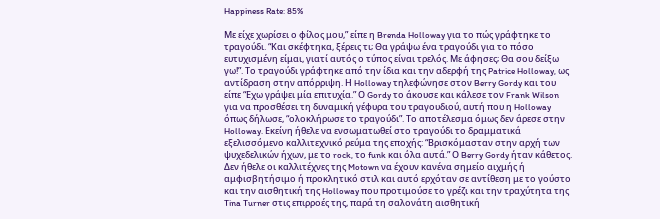Happiness Rate: 85%

Με είχε χωρίσει ο φίλος μου,” είπε η Brenda Holloway για το πώς γράφτηκε το τραγούδι. “Και σκέφτηκα, ξέρεις τι; Θα γράψω ένα τραγούδι για το πόσο ευτυχισμένη είμαι, γιατί αυτός ο τύπος είναι τρελός. Με άφησες; Θα σου δείξω γω!”. Το τραγούδι γράφτηκε από την ίδια και την αδερφή της Patrice Holloway, ως αντίδραση στην απόρριψη. Η Holloway τηλεφώνησε στον Berry Gordy και του είπε “Εχω γράψει μία επιτυχία.” Ο Gordy το άκουσε και κάλεσε τον Frank Wilson για να προσθέσει τη δυναμική γέφυρα του τραγουδιού, αυτή που η Holloway όπως δήλωσε, “ολοκλήρωσε το τραγούδι”. Τo αποτέλεσμα όμως δεν άρεσε στην Holloway. Εκείνη ήθελε να ενσωματωθεί στο τραγούδι το δραμματικά εξελισσόμενο καλλιτεχνικό ρεύμα της εποχής: “Βρισκόμασταν στην αρχή των ψυχεδελικών ήχων, με το rock, το funk και όλα αυτά.” Ο Berry Gordy ήταν κάθετος. Δεν ήθελε οι καλλιτέχνες της Motown να έχουν κανένα σημείο αιχμής ή αμφισβητήσιμο ή προκλητικό στιλ και αυτό ερχόταν σε αντίθεση με το γούστο και την αισθητική της Holloway που προτιμούσε το γρέζι και την τραχύτητα της Tina Turner στις επιρροές της, παρά τη σαλονάτη αισθητική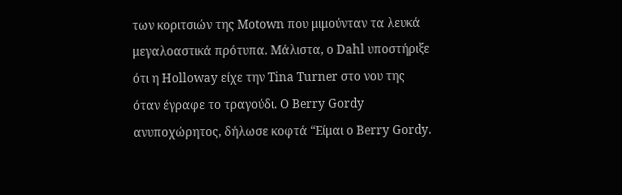των κοριτσιών της Motown που μιμούνταν τα λευκά μεγαλοαστικά πρότυπα. Μάλιστα, ο Dahl υποστήριξε ότι η Holloway είχε την Tina Turner στο νου της όταν έγραφε το τραγούδι. Ο Berry Gordy ανυποχώρητος, δήλωσε κοφτά “Είμαι ο Berry Gordy.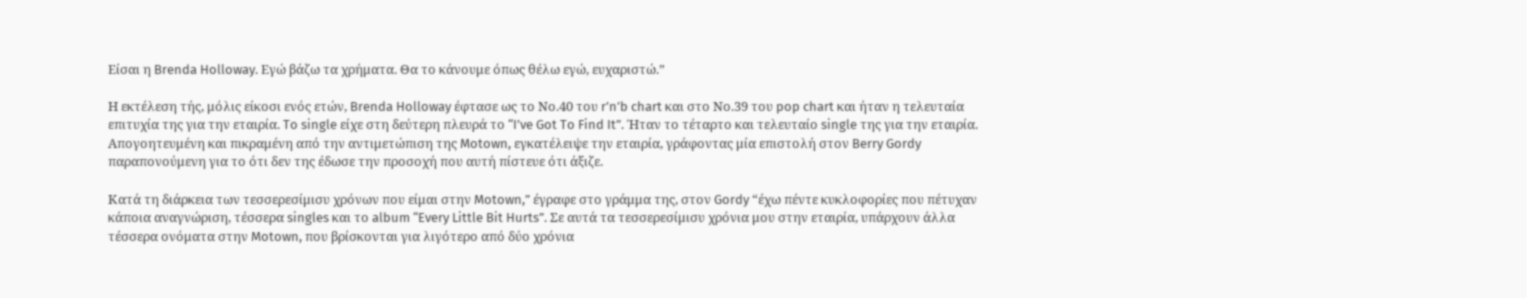Είσαι η Brenda Holloway. Εγώ βάζω τα χρήματα. Θα το κάνουμε όπως θέλω εγώ, ευχαριστώ.”

Η εκτέλεση τής, μόλις είκοσι ενός ετών, Brenda Holloway έφτασε ως το Νο.40 του r’n’b chart και στο Νο.39 του pop chart και ήταν η τελευταία επιτυχία της για την εταιρία. To single είχε στη δεύτερη πλευρά το “I’ve Got To Find It”. Ήταν το τέταρτο και τελευταίο single της για την εταιρία. Απογοητευμένη και πικραμένη από την αντιμετώπιση της Motown, εγκατέλειψε την εταιρία, γράφοντας μία επιστολή στον Berry Gordy παραπονούμενη για το ότι δεν της έδωσε την προσοχή που αυτή πίστευε ότι άξιζε.

Κατά τη διάρκεια των τεσσερεσίμισυ χρόνων που είμαι στην Motown,” έγραφε στο γράμμα της, στον Gordy “έχω πέντε κυκλοφορίες που πέτυχαν κάποια αναγνώριση, τέσσερα singles και το album “Every Little Bit Hurts”. Σε αυτά τα τεσσερεσίμισυ χρόνια μου στην εταιρία, υπάρχουν άλλα τέσσερα ονόματα στην Motown, που βρίσκονται για λιγότερο από δύο χρόνια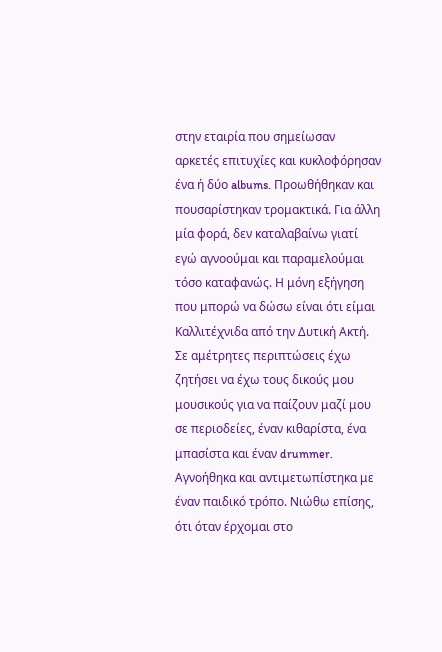στην εταιρία που σημείωσαν αρκετές επιτυχίες και κυκλοφόρησαν ένα ή δύο albums. Προωθήθηκαν και πουσαρίστηκαν τρομακτικά. Για άλλη μία φορά, δεν καταλαβαίνω γιατί εγώ αγνοούμαι και παραμελούμαι τόσο καταφανώς. Η μόνη εξήγηση που μπορώ να δώσω είναι ότι είμαι Καλλιτέχνιδα από την Δυτική Ακτή. Σε αμέτρητες περιπτώσεις έχω ζητήσει να έχω τους δικούς μου μουσικούς για να παίζουν μαζί μου σε περιοδείες, έναν κιθαρίστα, ένα μπασίστα και έναν drummer. Αγνοήθηκα και αντιμετωπίστηκα με έναν παιδικό τρόπο. Νιώθω επίσης, ότι όταν έρχομαι στο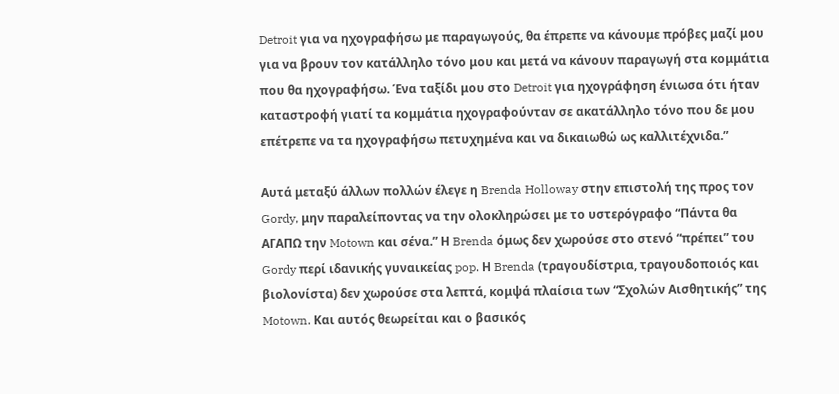Detroit για να ηχογραφήσω με παραγωγούς, θα έπρεπε να κάνουμε πρόβες μαζί μου για να βρουν τον κατάλληλο τόνο μου και μετά να κάνουν παραγωγή στα κομμάτια που θα ηχογραφήσω. Ένα ταξίδι μου στο Detroit για ηχογράφηση ένιωσα ότι ήταν καταστροφή γιατί τα κομμάτια ηχογραφούνταν σε ακατάλληλο τόνο που δε μου επέτρεπε να τα ηχογραφήσω πετυχημένα και να δικαιωθώ ως καλλιτέχνιδα.”

Αυτά μεταξύ άλλων πολλών έλεγε η Brenda Holloway στην επιστολή της προς τον Gordy, μην παραλείποντας να την ολοκληρώσει με το υστερόγραφο “Πάντα θα ΑΓΑΠΩ την Motown και σένα.” Η Brenda όμως δεν χωρούσε στο στενό “πρέπει” του Gordy περί ιδανικής γυναικείας pop. Η Brenda (τραγουδίστρια, τραγουδοποιός και βιολονίστα) δεν χωρούσε στα λεπτά, κομψά πλαίσια των “Σχολών Αισθητικής” της Motown. Και αυτός θεωρείται και ο βασικός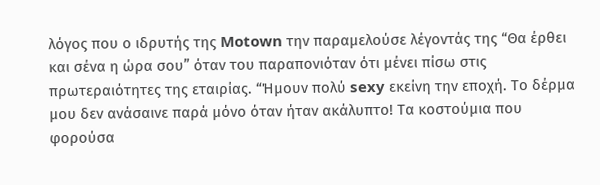λόγος που ο ιδρυτής της Motown την παραμελούσε λέγοντάς της “Θα έρθει και σένα η ώρα σου” όταν του παραπονιόταν ότι μένει πίσω στις πρωτεραιότητες της εταιρίας. “Ήμουν πολύ sexy εκείνη την εποχή. Το δέρμα μου δεν ανάσαινε παρά μόνο όταν ήταν ακάλυπτο! Τα κοστούμια που φορούσα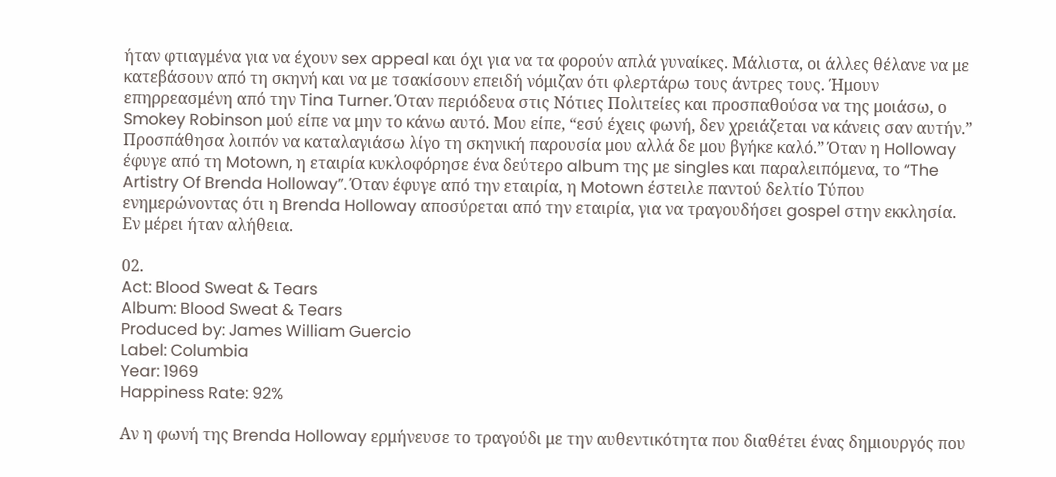ήταν φτιαγμένα για να έχουν sex appeal και όχι για να τα φορούν απλά γυναίκες. Μάλιστα, οι άλλες θέλανε να με κατεβάσουν από τη σκηνή και να με τσακίσουν επειδή νόμιζαν ότι φλερτάρω τους άντρες τους. Ήμουν επηρρεασμένη από την Tina Turner. Όταν περιόδευα στις Νότιες Πολιτείες και προσπαθούσα να της μοιάσω, ο Smokey Robinson μού είπε να μην το κάνω αυτό. Μου είπε, “εσύ έχεις φωνή, δεν χρειάζεται να κάνεις σαν αυτήν.” Προσπάθησα λοιπόν να καταλαγιάσω λίγο τη σκηνική παρουσία μου αλλά δε μου βγήκε καλό.” Όταν η Holloway έφυγε από τη Motown, η εταιρία κυκλοφόρησε ένα δεύτερο album της με singles και παραλειπόμενα, το “The Artistry Of Brenda Hollοway”. Όταν έφυγε από την εταιρία, η Motown έστειλε παντού δελτίο Τύπου ενημερώνοντας ότι η Brenda Holloway αποσύρεται από την εταιρία, για να τραγουδήσει gospel στην εκκλησία. Εν μέρει ήταν αλήθεια.

02.
Act: Blood Sweat & Tears
Album: Blood Sweat & Tears
Produced by: James William Guercio
Label: Columbia
Year: 1969
Happiness Rate: 92%

Αν η φωνή της Brenda Holloway ερμήνευσε το τραγούδι με την αυθεντικότητα που διαθέτει ένας δημιουργός που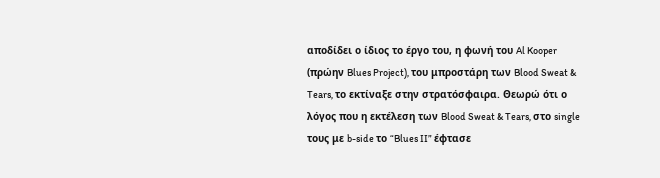αποδίδει ο ίδιος το έργο του, η φωνή του Al Kooper (πρώην Blues Project), του μπροστάρη των Blood Sweat & Tears, το εκτίναξε στην στρατόσφαιρα. Θεωρώ ότι ο λόγος που η εκτέλεση των Blood Sweat & Tears, στο single τους με b-side το “Blues II” έφτασε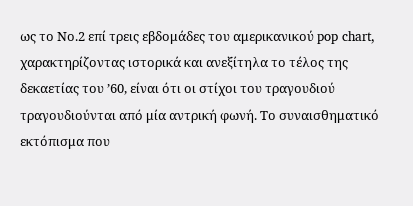ως το Νο.2 επί τρεις εβδομάδες του αμερικανικού pop chart, χαρακτηρίζοντας ιστορικά και ανεξίτηλα το τέλος της δεκαετίας του ’60, είναι ότι οι στίχοι του τραγουδιού τραγουδιούνται από μία αντρική φωνή. Το συναισθηματικό εκτόπισμα που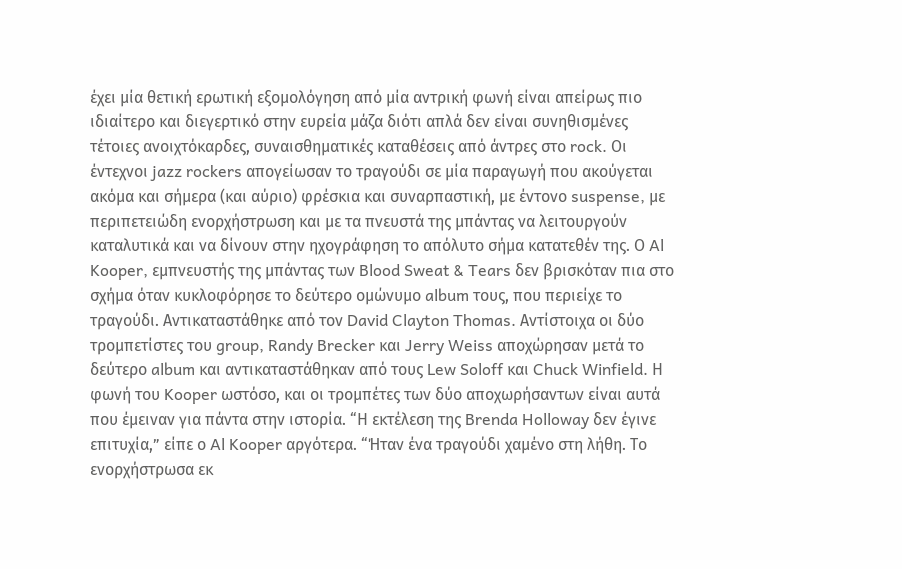έχει μία θετική ερωτική εξομολόγηση από μία αντρική φωνή είναι απείρως πιο ιδιαίτερο και διεγερτικό στην ευρεία μάζα διότι απλά δεν είναι συνηθισμένες τέτοιες ανοιχτόκαρδες, συναισθηματικές καταθέσεις από άντρες στο rock. Οι έντεχνοι jazz rockers απογείωσαν το τραγούδι σε μία παραγωγή που ακούγεται ακόμα και σήμερα (και αύριο) φρέσκια και συναρπαστική, με έντονο suspense, με περιπετειώδη ενορχήστρωση και με τα πνευστά της μπάντας να λειτουργούν καταλυτικά και να δίνουν στην ηχογράφηση το απόλυτο σήμα κατατεθέν της. Ο Al Kooper, εμπνευστής της μπάντας των Blood Sweat & Tears δεν βρισκόταν πια στο σχήμα όταν κυκλοφόρησε το δεύτερο ομώνυμο album τους, που περιείχε το τραγούδι. Αντικαταστάθηκε από τον David Clayton Thomas. Αντίστοιχα οι δύο τρομπετίστες του group, Randy Brecker και Jerry Weiss αποχώρησαν μετά το δεύτερο album και αντικαταστάθηκαν από τους Lew Soloff και Chuck Winfield. Η φωνή του Kooper ωστόσο, και οι τρομπέτες των δύο αποχωρήσαντων είναι αυτά που έμειναν για πάντα στην ιστορία. “Η εκτέλεση της Brenda Holloway δεν έγινε επιτυχία,” είπε ο Al Kooper αργότερα. “Ήταν ένα τραγούδι χαμένο στη λήθη. Το ενορχήστρωσα εκ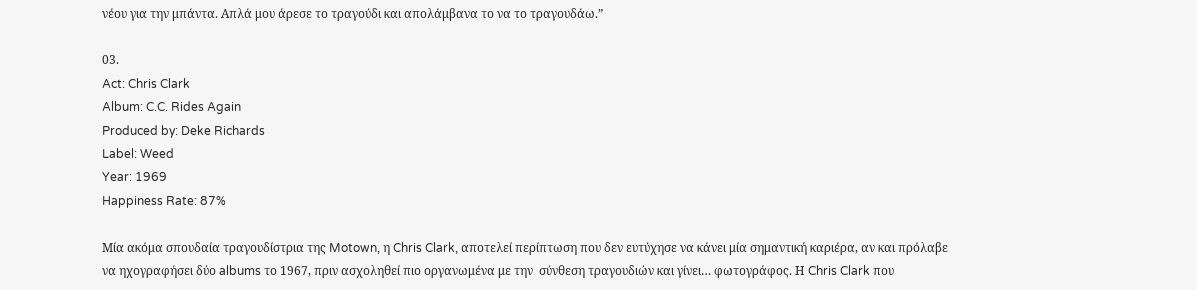νέου για την μπάντα. Απλά μου άρεσε το τραγούδι και απολάμβανα το να το τραγουδάω.”

03.
Act: Chris Clark
Album: C.C. Rides Again
Produced by: Deke Richards
Label: Weed
Year: 1969
Happiness Rate: 87%

Μία ακόμα σπουδαία τραγουδίστρια της Motown, η Chris Clark, αποτελεί περίπτωση που δεν ευτύχησε να κάνει μία σημαντική καριέρα, αν και πρόλαβε να ηχογραφήσει δύο albums το 1967, πριν ασχοληθεί πιο οργανωμένα με την  σύνθεση τραγουδιών και γίνει… φωτογράφος. Η Chris Clark που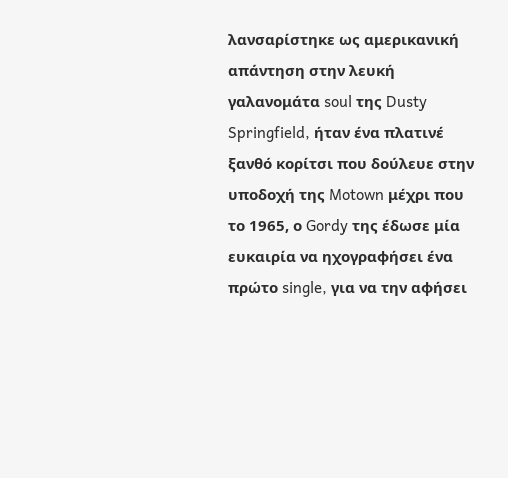λανσαρίστηκε ως αμερικανική απάντηση στην λευκή γαλανομάτα soul της Dusty Springfield, ήταν ένα πλατινέ ξανθό κορίτσι που δούλευε στην υποδοχή της Motown μέχρι που το 1965, ο Gordy της έδωσε μία ευκαιρία να ηχογραφήσει ένα πρώτο single, για να την αφήσει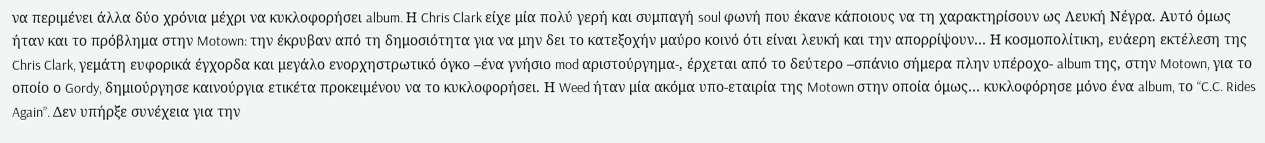να περιμένει άλλα δύο χρόνια μέχρι να κυκλοφορήσει album. Η Chris Clark είχε μία πολύ γερή και συμπαγή soul φωνή που έκανε κάποιους να τη χαρακτηρίσουν ως Λευκή Νέγρα. Αυτό όμως ήταν και το πρόβλημα στην Motown: την έκρυβαν από τη δημοσιότητα για να μην δει το κατεξοχήν μαύρο κοινό ότι είναι λευκή και την απορρίψουν… Η κοσμοπολίτικη, ευάερη εκτέλεση της Chris Clark, γεμάτη ευφορικά έγχορδα και μεγάλο ενορχηστρωτικό όγκο –ένα γνήσιο mod αριστούργημα-, έρχεται από το δεύτερο –σπάνιο σήμερα πλην υπέροχο- album της, στην Motown, για το οποίο ο Gordy, δημιούργησε καινούργια ετικέτα προκειμένου να το κυκλοφορήσει. Η Weed ήταν μία ακόμα υπο-εταιρία της Motown στην οποία όμως… κυκλοφόρησε μόνο ένα album, το “C.C. Rides Again”. Δεν υπήρξε συνέχεια για την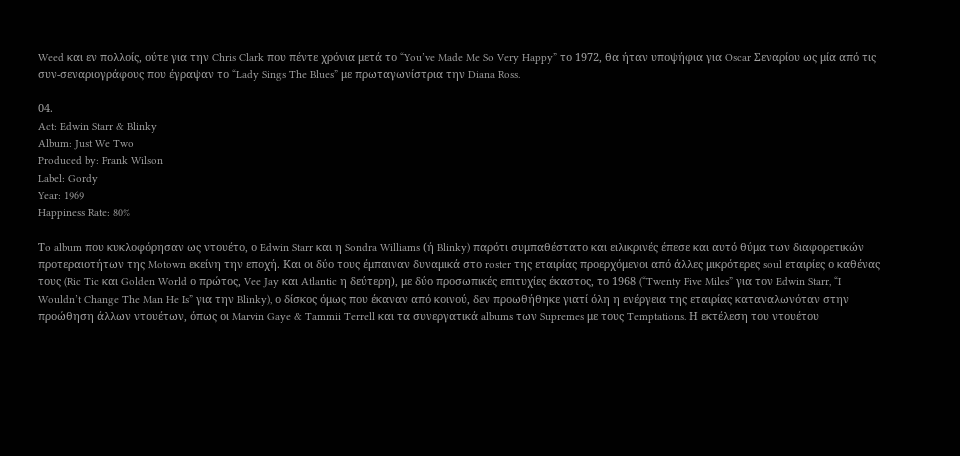Weed και εν πολλοίς, ούτε για την Chris Clark που πέντε χρόνια μετά το “You’ve Made Me So Very Happy” το 1972, θα ήταν υποψήφια για Oscar Σεναρίου ως μία από τις συν-σεναριογράφους που έγραψαν το “Lady Sings The Blues” με πρωταγωνίστρια την Diana Ross.

04.
Act: Edwin Starr & Blinky
Album: Just We Two
Produced by: Frank Wilson
Label: Gordy
Year: 1969
Happiness Rate: 80%

Τo album που κυκλοφόρησαν ως ντουέτο, ο Edwin Starr και η Sondra Williams (ή Blinky) παρότι συμπαθέστατο και ειλικρινές έπεσε και αυτό θύμα των διαφορετικών προτεραιοτήτων της Motown εκείνη την εποχή. Και οι δύο τους έμπαιναν δυναμικά στο roster της εταιρίας προερχόμενοι από άλλες μικρότερες soul εταιρίες ο καθένας τους (Ric Tic και Golden World ο πρώτος, Vee Jay και Atlantic η δεύτερη), με δύο προσωπικές επιτυχίες έκαστος, το 1968 (“Twenty Five Miles” για τον Edwin Starr, “I Wouldn’t Change The Man He Is” για την Blinky), ο δίσκος όμως που έκαναν από κοινού, δεν προωθήθηκε γιατί όλη η ενέργεια της εταιρίας καταναλωνόταν στην προώθηση άλλων ντουέτων, όπως οι Marvin Gaye & Tammii Terrell και τα συνεργατικά albums των Supremes με τους Temptations. Η εκτέλεση του ντουέτου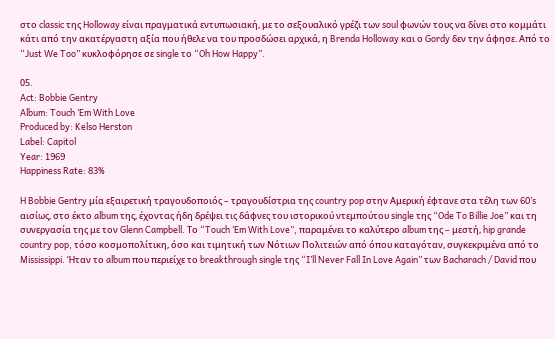στο classic της Holloway είναι πραγματικά εντυπωσιακή, με το σεξουαλικό γρέζι των soul φωνών τους να δίνει στο κομμάτι κάτι από την ακατέργαστη αξία που ήθελε να του προσδώσει αρχικά, η Brenda Holloway και ο Gordy δεν την άφησε. Από το “Just We Too” κυκλοφόρησε σε single το “Oh How Happy”.

05.
Act: Bobbie Gentry
Album: Touch ‘Em With Love
Produced by: Kelso Herston
Label: Capitol
Year: 1969
Happiness Rate: 83%

H Bobbie Gentry μία εξαιρετική τραγουδοποιός – τραγουδίστρια της country pop στην Αμερική έφτανε στα τέλη των 60’s αισίως, στο έκτο album της, έχοντας ήδη δρέψει τις δάφνες του ιστορικού ντεμπούτου single της “Ode To Billie Joe” και τη συνεργασία της με τον Glenn Campbell. Το “Touch ‘Em With Love”, παραμένει το καλύτερο album της – μεστή, hip grande country pop, τόσο κοσμοπολίτικη, όσο και τιμητική των Νότιων Πολιτειών από όπου καταγόταν, συγκεκριμένα από το Mississippi. Ήταν το album που περιείχε το breakthrough single της “I’ll Never Fall In Love Again” των Bacharach / David που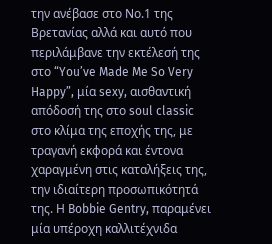την ανέβασε στο Νο.1 της Βρετανίας αλλά και αυτό που περιλάμβανε την εκτέλεσή της στο “You’ve Made Me So Very Happy”, μία sexy, αισθαντική απόδοσή της στο soul classic στο κλίμα της εποχής της, με τραγανή εκφορά και έντονα χαραγμένη στις καταλήξεις της, την ιδιαίτερη προσωπικότητά της. Η Bobbie Gentry, παραμένει μία υπέροχη καλλιτέχνιδα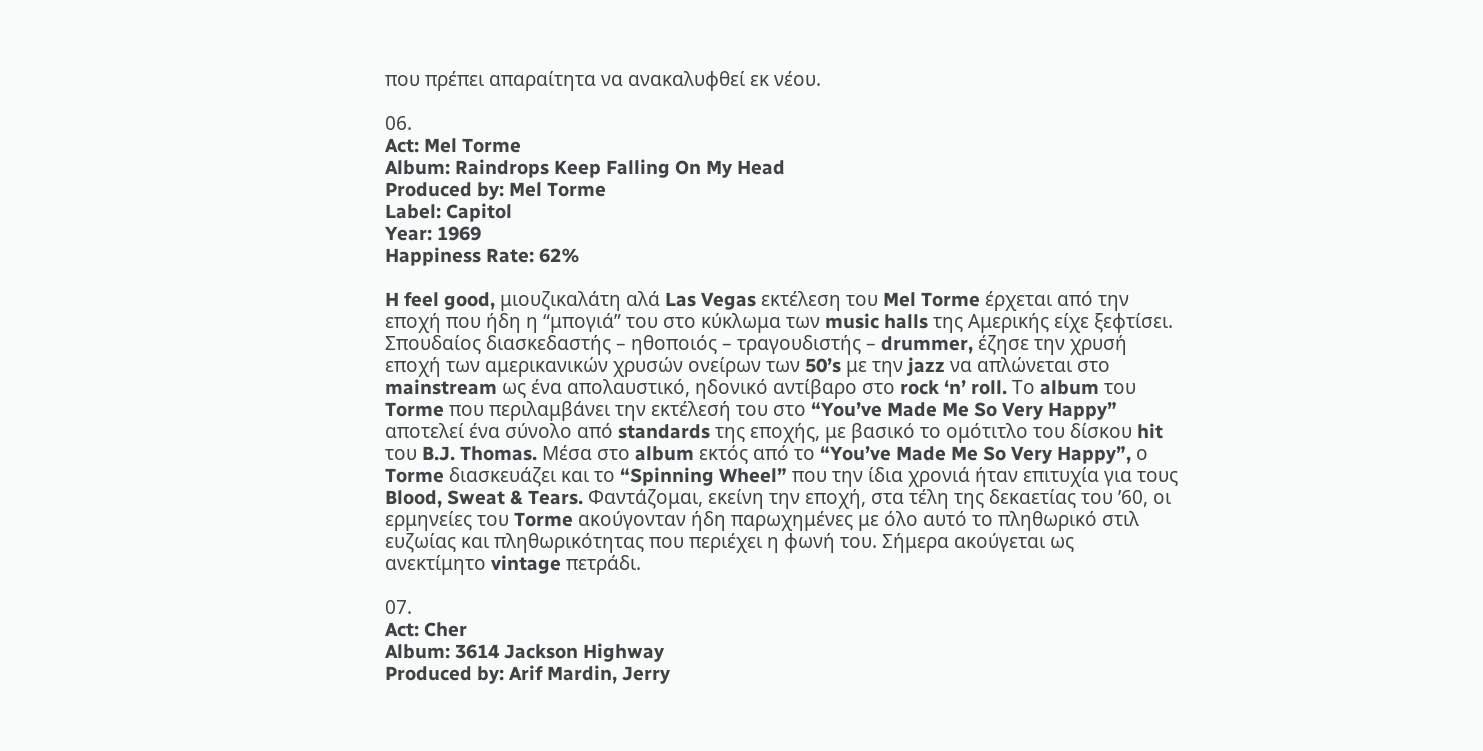που πρέπει απαραίτητα να ανακαλυφθεί εκ νέου.

06.
Act: Mel Torme
Album: Raindrops Keep Falling On My Head
Produced by: Mel Torme
Label: Capitol
Year: 1969
Happiness Rate: 62%

H feel good, μιουζικαλάτη αλά Las Vegas εκτέλεση του Mel Torme έρχεται από την εποχή που ήδη η “μπογιά” του στο κύκλωμα των music halls της Αμερικής είχε ξεφτίσει. Σπουδαίος διασκεδαστής – ηθοποιός – τραγουδιστής – drummer, έζησε την χρυσή εποχή των αμερικανικών χρυσών ονείρων των 50’s με την jazz να απλώνεται στο mainstream ως ένα απολαυστικό, ηδονικό αντίβαρο στο rock ‘n’ roll. Το album του Torme που περιλαμβάνει την εκτέλεσή του στο “You’ve Made Me So Very Happy” αποτελεί ένα σύνολο από standards της εποχής, με βασικό το ομότιτλο του δίσκου hit του B.J. Thomas. Μέσα στο album εκτός από το “You’ve Made Me So Very Happy”, ο Torme διασκευάζει και το “Spinning Wheel” που την ίδια χρονιά ήταν επιτυχία για τους Blood, Sweat & Tears. Φαντάζομαι, εκείνη την εποχή, στα τέλη της δεκαετίας του ’60, οι ερμηνείες του Torme ακούγονταν ήδη παρωχημένες με όλο αυτό το πληθωρικό στιλ ευζωίας και πληθωρικότητας που περιέχει η φωνή του. Σήμερα ακούγεται ως ανεκτίμητο vintage πετράδι.

07.
Act: Cher
Album: 3614 Jackson Highway
Produced by: Arif Mardin, Jerry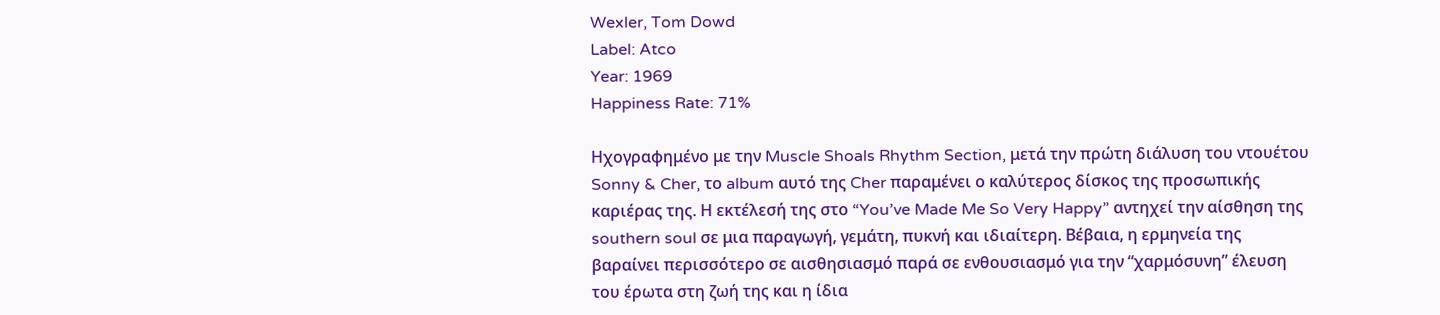Wexler, Tom Dowd
Label: Atco
Year: 1969
Happiness Rate: 71%

Ηχογραφημένο με την Muscle Shoals Rhythm Section, μετά την πρώτη διάλυση του ντουέτου Sonny & Cher, το album αυτό της Cher παραμένει ο καλύτερος δίσκος της προσωπικής καριέρας της. Η εκτέλεσή της στο “You’ve Made Me So Very Happy” αντηχεί την αίσθηση της southern soul σε μια παραγωγή, γεμάτη, πυκνή και ιδιαίτερη. Βέβαια, η ερμηνεία της βαραίνει περισσότερο σε αισθησιασμό παρά σε ενθουσιασμό για την “χαρμόσυνη” έλευση του έρωτα στη ζωή της και η ίδια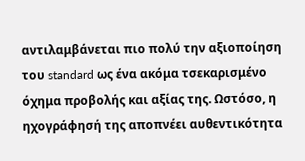αντιλαμβάνεται πιο πολύ την αξιοποίηση του standard ως ένα ακόμα τσεκαρισμένο όχημα προβολής και αξίας της. Ωστόσο, η ηχογράφησή της αποπνέει αυθεντικότητα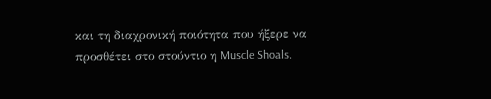και τη διαχρονική ποιότητα που ήξερε να προσθέτει στο στούντιο η Muscle Shoals.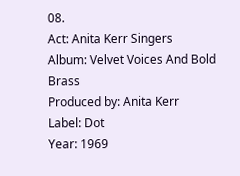08.
Act: Anita Kerr Singers
Album: Velvet Voices And Bold Brass
Produced by: Anita Kerr
Label: Dot
Year: 1969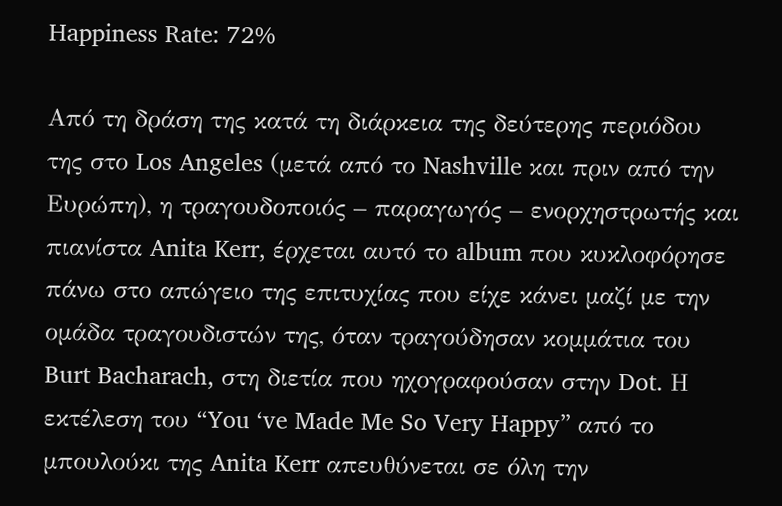Happiness Rate: 72%

Από τη δράση της κατά τη διάρκεια της δεύτερης περιόδου της στο Los Angeles (μετά από το Nashville και πριν από την Ευρώπη), η τραγουδοποιός – παραγωγός – ενορχηστρωτής και πιανίστα Anita Kerr, έρχεται αυτό το album που κυκλοφόρησε πάνω στο απώγειο της επιτυχίας που είχε κάνει μαζί με την ομάδα τραγουδιστών της, όταν τραγούδησαν κομμάτια του Burt Bacharach, στη διετία που ηχογραφούσαν στην Dot. Η εκτέλεση του “You ‘ve Made Me So Very Happy” από το μπουλούκι της Anita Kerr απευθύνεται σε όλη την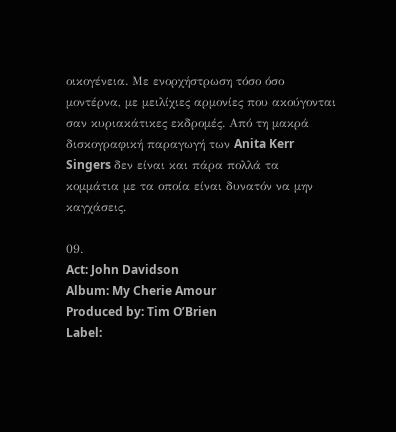οικογένεια. Με ενορχήστρωση τόσο όσο μοντέρνα, με μειλίχιες αρμονίες που ακούγονται σαν κυριακάτικες εκδρομές. Από τη μακρά δισκογραφική παραγωγή των Anita Kerr Singers δεν είναι και πάρα πολλά τα κομμάτια με τα οποία είναι δυνατόν να μην καγχάσεις.

09.
Act: John Davidson
Album: My Cherie Amour
Produced by: Tim O’Brien
Label: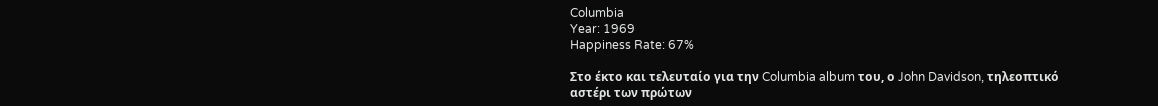Columbia
Year: 1969
Happiness Rate: 67%

Στο έκτο και τελευταίο για την Columbia album του, ο John Davidson, τηλεοπτικό αστέρι των πρώτων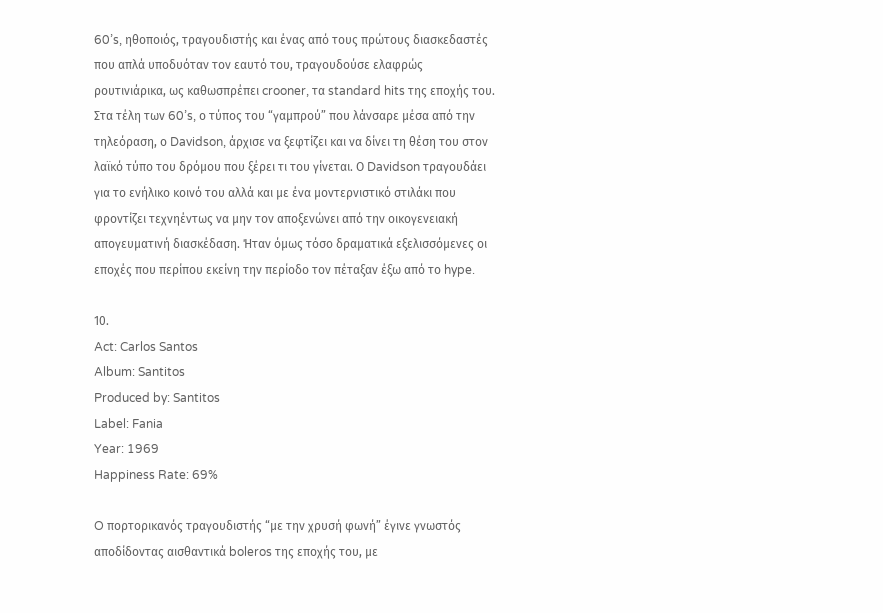60’s, ηθοποιός, τραγουδιστής και ένας από τους πρώτους διασκεδαστές που απλά υποδυόταν τον εαυτό του, τραγουδούσε ελαφρώς ρουτινιάρικα, ως καθωσπρέπει crooner, τα standard hits της εποχής του. Στα τέλη των 60’s, ο τύπος του “γαμπρού” που λάνσαρε μέσα από την τηλεόραση, ο Davidson, άρχισε να ξεφτίζει και να δίνει τη θέση του στον λαϊκό τύπο του δρόμου που ξέρει τι του γίνεται. Ο Davidson τραγουδάει για το ενήλικο κοινό του αλλά και με ένα μοντερνιστικό στιλάκι που φροντίζει τεχνηέντως να μην τον αποξενώνει από την οικογενειακή απογευματινή διασκέδαση. Ήταν όμως τόσο δραματικά εξελισσόμενες οι εποχές που περίπου εκείνη την περίοδο τον πέταξαν έξω από το hype.

10.
Act: Carlos Santos
Album: Santitos
Produced by: Santitos
Label: Fania
Year: 1969
Happiness Rate: 69%

O πορτορικανός τραγουδιστής “με την χρυσή φωνή” έγινε γνωστός αποδίδοντας αισθαντικά boleros της εποχής του, με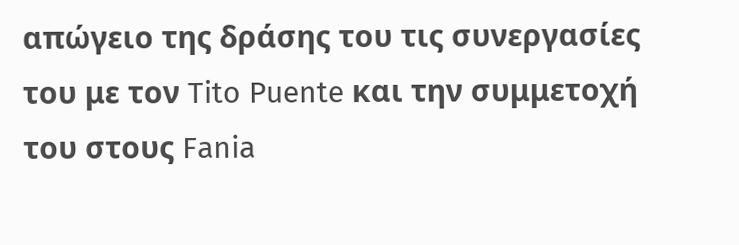απώγειο της δράσης του τις συνεργασίες του με τον Tito Puente και την συμμετοχή του στους Fania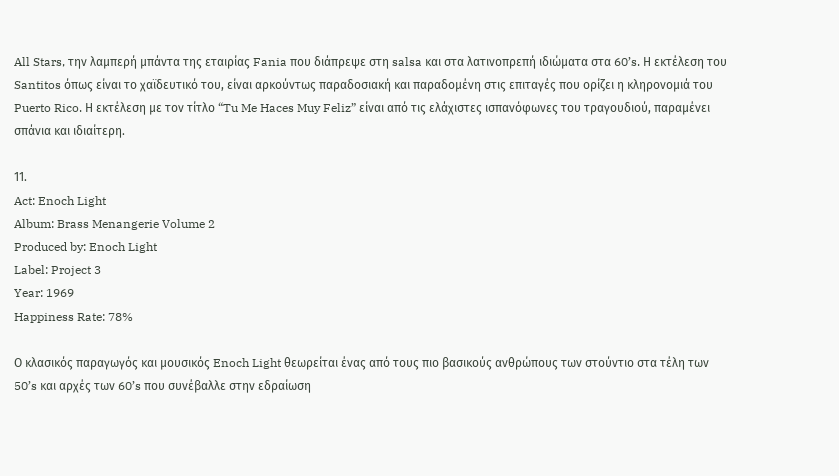All Stars, την λαμπερή μπάντα της εταιρίας Fania που διάπρεψε στη salsa και στα λατινοπρεπή ιδιώματα στα 60’s. Η εκτέλεση του Santitos όπως είναι το χαϊδευτικό του, είναι αρκούντως παραδοσιακή και παραδομένη στις επιταγές που ορίζει η κληρονομιά του Puerto Rico. Η εκτέλεση με τον τίτλο “Tu Me Haces Muy Feliz” είναι από τις ελάχιστες ισπανόφωνες του τραγουδιού, παραμένει σπάνια και ιδιαίτερη.

11.
Act: Enoch Light
Album: Brass Menangerie Volume 2
Produced by: Enoch Light
Label: Project 3
Year: 1969
Happiness Rate: 78%

Ο κλασικός παραγωγός και μουσικός Enoch Light θεωρείται ένας από τους πιο βασικούς ανθρώπους των στούντιο στα τέλη των 50’s και αρχές των 60’s που συνέβαλλε στην εδραίωση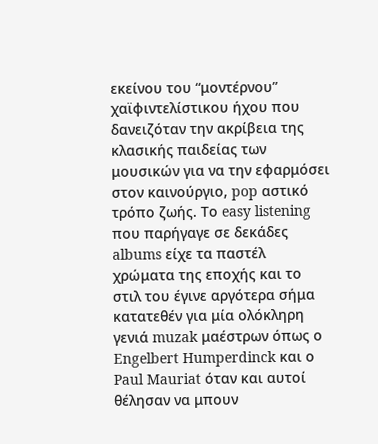εκείνου του “μοντέρνου” χαϊφιντελίστικου ήχου που δανειζόταν την ακρίβεια της κλασικής παιδείας των μουσικών για να την εφαρμόσει στον καινούργιο, pop αστικό τρόπο ζωής. Το easy listening που παρήγαγε σε δεκάδες albums είχε τα παστέλ χρώματα της εποχής και το στιλ του έγινε αργότερα σήμα κατατεθέν για μία ολόκληρη γενιά muzak μαέστρων όπως ο Engelbert Humperdinck και ο Paul Mauriat όταν και αυτοί θέλησαν να μπουν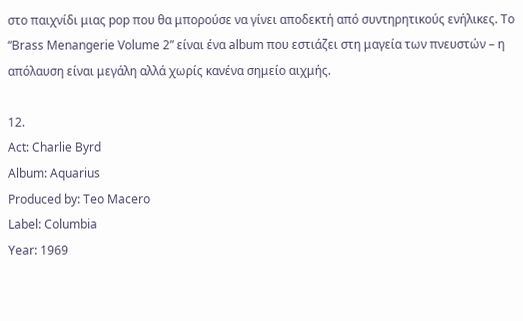στο παιχνίδι μιας pop που θα μπορούσε να γίνει αποδεκτή από συντηρητικούς ενήλικες. Το “Brass Menangerie Volume 2” είναι ένα album που εστιάζει στη μαγεία των πνευστών – η απόλαυση είναι μεγάλη αλλά χωρίς κανένα σημείο αιχμής.

12.
Act: Charlie Byrd
Album: Aquarius
Produced by: Teo Macero
Label: Columbia
Year: 1969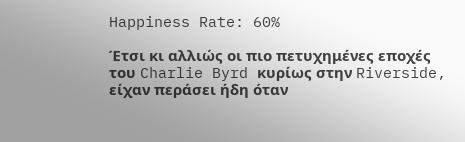Happiness Rate: 60%

Έτσι κι αλλιώς οι πιο πετυχημένες εποχές του Charlie Byrd κυρίως στην Riverside, είχαν περάσει ήδη όταν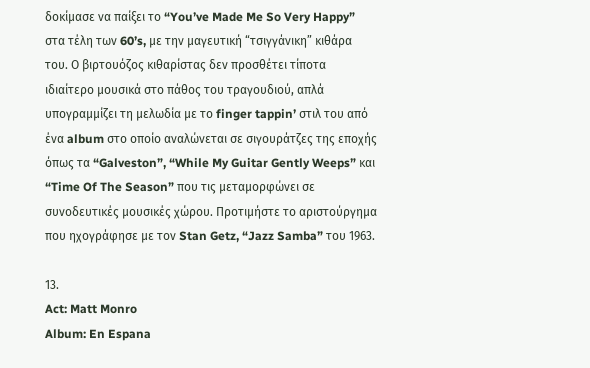δοκίμασε να παίξει το “You’ve Made Me So Very Happy” στα τέλη των 60’s, με την μαγευτική “τσιγγάνικη” κιθάρα του. Ο βιρτουόζος κιθαρίστας δεν προσθέτει τίποτα ιδιαίτερο μουσικά στο πάθος του τραγουδιού, απλά υπογραμμίζει τη μελωδία με το finger tappin’ στιλ του από ένα album στο οποίο αναλώνεται σε σιγουράτζες της εποχής όπως τα “Galveston”, “While My Guitar Gently Weeps” και “Time Of The Season” που τις μεταμορφώνει σε συνοδευτικές μουσικές χώρου. Προτιμήστε το αριστούργημα που ηχογράφησε με τον Stan Getz, “Jazz Samba” του 1963.

13.
Act: Matt Monro
Album: En Espana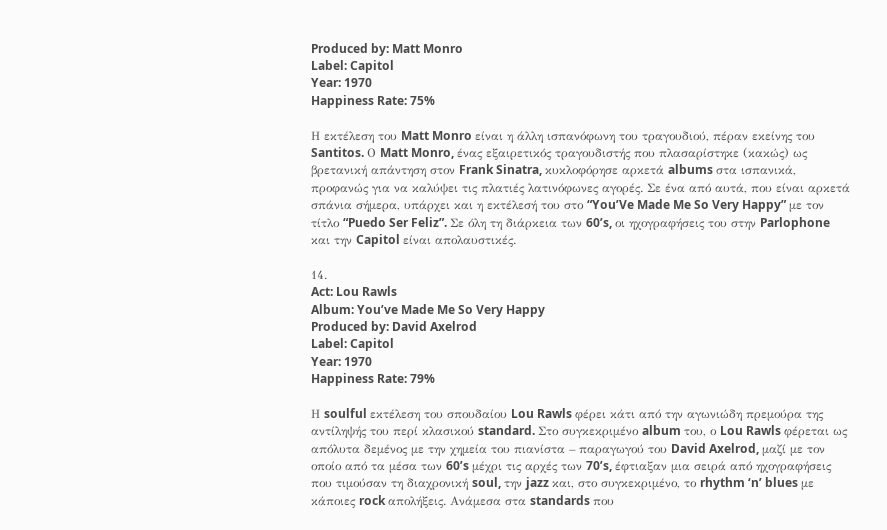Produced by: Matt Monro
Label: Capitol
Year: 1970
Happiness Rate: 75%

Η εκτέλεση του Matt Monro είναι η άλλη ισπανόφωνη του τραγουδιού, πέραν εκείνης του Santitos. Ο Matt Monro, ένας εξαιρετικός τραγουδιστής που πλασαρίστηκε (κακώς) ως βρετανική απάντηση στον Frank Sinatra, κυκλοφόρησε αρκετά albums στα ισπανικά, προφανώς για να καλύψει τις πλατιές λατινόφωνες αγορές. Σε ένα από αυτά, που είναι αρκετά σπάνια σήμερα, υπάρχει και η εκτέλεσή του στο “You’Ve Made Me So Very Happy” με τον τίτλο “Puedo Ser Feliz”. Σε όλη τη διάρκεια των 60’s, οι ηχογραφήσεις του στην Parlophone και την Capitol είναι απολαυστικές.

14.
Act: Lou Rawls
Album: You’ve Made Me So Very Happy
Produced by: David Axelrod
Label: Capitol
Year: 1970
Happiness Rate: 79%

Η soulful εκτέλεση του σπουδαίου Lou Rawls φέρει κάτι από την αγωνιώδη πρεμούρα της αντίληψής του περί κλασικού standard. Στο συγκεκριμένο album του, ο Lou Rawls φέρεται ως απόλυτα δεμένος με την χημεία του πιανίστα – παραγωγού του David Axelrod, μαζί με τον οποίο από τα μέσα των 60’s μέχρι τις αρχές των 70’s, έφτιαξαν μια σειρά από ηχογραφήσεις που τιμούσαν τη διαχρονική soul, την jazz και, στο συγκεκριμένο, το rhythm ‘n’ blues με κάποιες rock απολήξεις. Ανάμεσα στα standards που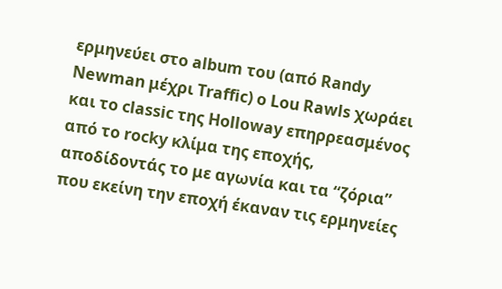ερμηνεύει στο album του (από Randy Newman μέχρι Traffic) o Lou Rawls χωράει και το classic της Holloway επηρρεασμένος από το rocky κλίμα της εποχής, αποδίδοντάς το με αγωνία και τα “ζόρια” που εκείνη την εποχή έκαναν τις ερμηνείες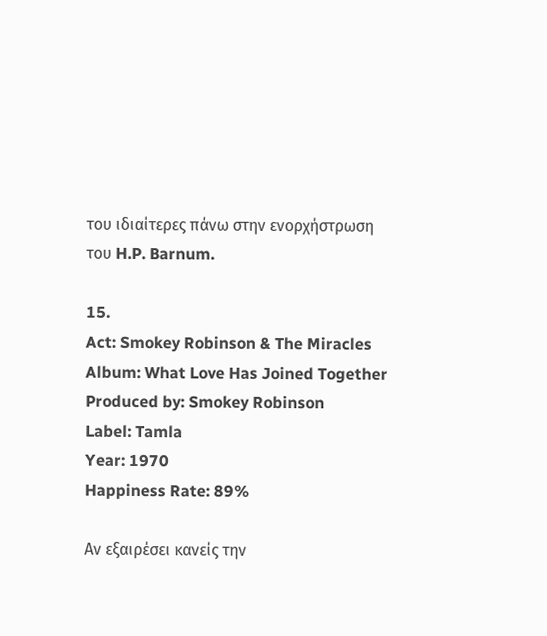του ιδιαίτερες πάνω στην ενορχήστρωση του H.P. Barnum.

15.
Act: Smokey Robinson & The Miracles
Album: What Love Has Joined Together
Produced by: Smokey Robinson
Label: Tamla
Year: 1970
Happiness Rate: 89%

Αν εξαιρέσει κανείς την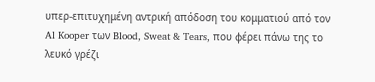υπερ-επιτυχημένη αντρική απόδοση του κομματιού από τον Al Kooper των Blood, Sweat & Tears, που φέρει πάνω της το λευκό γρέζι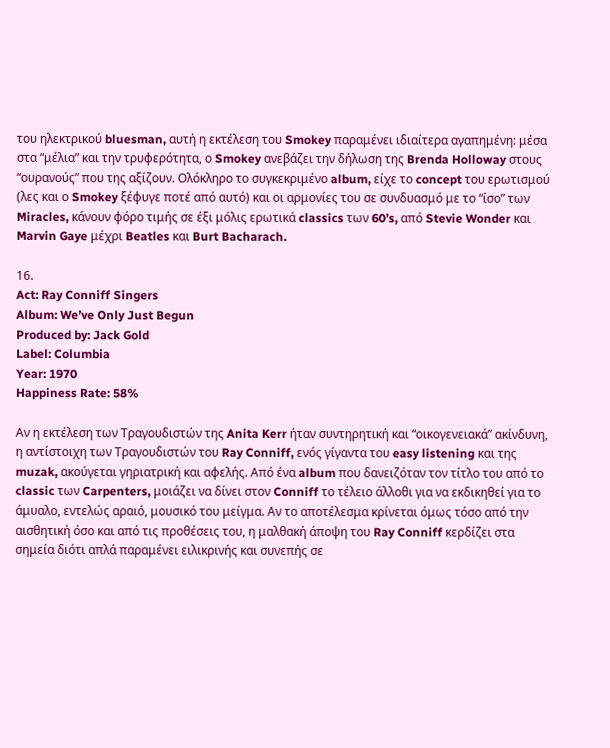του ηλεκτρικού bluesman, αυτή η εκτέλεση του Smokey παραμένει ιδιαίτερα αγαπημένη: μέσα στα “μέλια” και την τρυφερότητα, ο Smokey ανεβάζει την δήλωση της Brenda Holloway στους “ουρανούς” που της αξίζουν. Ολόκληρο το συγκεκριμένο album, είχε το concept του ερωτισμού (λες και ο Smokey ξέφυγε ποτέ από αυτό) και οι αρμονίες του σε συνδυασμό με το “ίσο” των Miracles, κάνουν φόρο τιμής σε έξι μόλις ερωτικά classics των 60’s, από Stevie Wonder και Marvin Gaye μέχρι Beatles και Burt Bacharach.

16.
Act: Ray Conniff Singers
Album: We’ve Only Just Begun
Produced by: Jack Gold
Label: Columbia
Year: 1970
Happiness Rate: 58%

Αν η εκτέλεση των Τραγουδιστών της Anita Kerr ήταν συντηρητική και “οικογενειακά” ακίνδυνη, η αντίστοιχη των Τραγουδιστών του Ray Conniff, ενός γίγαντα του easy listening και της muzak, ακούγεται γηριατρική και αφελής. Από ένα album που δανειζόταν τον τίτλο του από το classic των Carpenters, μοιάζει να δίνει στον Conniff το τέλειο άλλοθι για να εκδικηθεί για το άμυαλο, εντελώς αραιό, μουσικό του μείγμα. Αν το αποτέλεσμα κρίνεται όμως τόσο από την αισθητική όσο και από τις προθέσεις του, η μαλθακή άποψη του Ray Conniff κερδίζει στα σημεία διότι απλά παραμένει ειλικρινής και συνεπής σε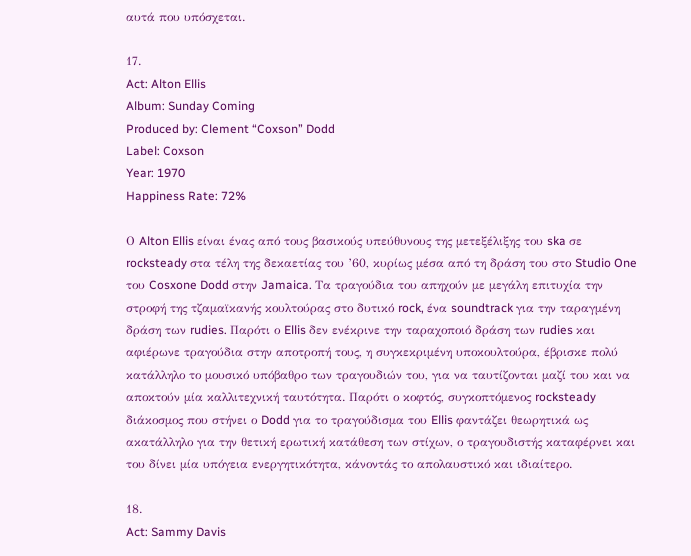αυτά που υπόσχεται.

17.
Act: Alton Ellis
Album: Sunday Coming
Produced by: Clement “Coxson” Dodd
Label: Coxson
Year: 1970
Happiness Rate: 72%

Ο Alton Ellis είναι ένας από τους βασικούς υπεύθυνους της μετεξέλιξης του ska σε rocksteady στα τέλη της δεκαετίας του ’60, κυρίως μέσα από τη δράση του στο Studio One του Cosxone Dodd στην Jamaica. Τα τραγούδια του απηχούν με μεγάλη επιτυχία την στροφή της τζαμαϊκανής κουλτούρας στο δυτικό rock, ένα soundtrack για την ταραγμένη δράση των rudies. Παρότι ο Ellis δεν ενέκρινε την ταραχοποιό δράση των rudies και αφιέρωνε τραγούδια στην αποτροπή τους, η συγκεκριμένη υποκουλτούρα, έβρισκε πολύ κατάλληλο το μουσικό υπόβαθρο των τραγουδιών του, για να ταυτίζονται μαζί του και να αποκτούν μία καλλιτεχνική ταυτότητα. Παρότι ο κοφτός, συγκοπτόμενος rocksteady διάκοσμος που στήνει ο Dodd για το τραγούδισμα του Ellis φαντάζει θεωρητικά ως ακατάλληλο για την θετική ερωτική κατάθεση των στίχων, ο τραγουδιστής καταφέρνει και του δίνει μία υπόγεια ενεργητικότητα, κάνοντάς το απολαυστικό και ιδιαίτερο.

18.
Act: Sammy Davis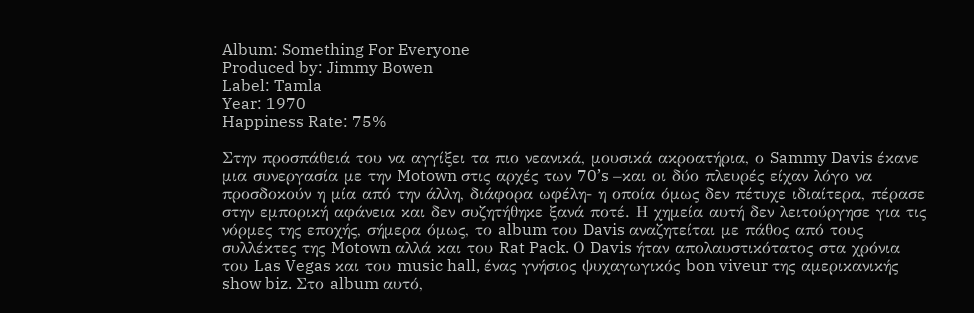Album: Something For Everyone
Produced by: Jimmy Bowen
Label: Tamla
Year: 1970
Happiness Rate: 75%

Στην προσπάθειά του να αγγίξει τα πιο νεανικά, μουσικά ακροατήρια, ο Sammy Davis έκανε μια συνεργασία με την Motown στις αρχές των 70’s –και οι δύο πλευρές είχαν λόγο να προσδοκούν η μία από την άλλη, διάφορα ωφέλη- η οποία όμως δεν πέτυχε ιδιαίτερα, πέρασε στην εμπορική αφάνεια και δεν συζητήθηκε ξανά ποτέ. Η χημεία αυτή δεν λειτούργησε για τις νόρμες της εποχής, σήμερα όμως, το album του Davis αναζητείται με πάθος από τους συλλέκτες της Motown αλλά και του Rat Pack. Ο Davis ήταν απολαυστικότατος στα χρόνια του Las Vegas και του music hall, ένας γνήσιος ψυχαγωγικός bon viveur της αμερικανικής show biz. Στο album αυτό,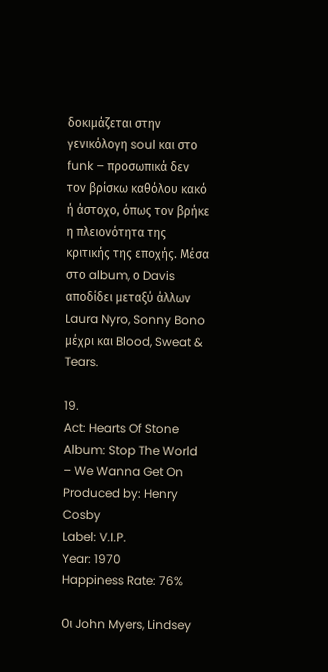δοκιμάζεται στην γενικόλογη soul και στο funk – προσωπικά δεν τον βρίσκω καθόλου κακό ή άστοχο, όπως τον βρήκε η πλειονότητα της κριτικής της εποχής. Μέσα στο album, ο Davis αποδίδει μεταξύ άλλων Laura Nyro, Sonny Bono μέχρι και Blood, Sweat & Tears.

19.
Act: Hearts Of Stone
Album: Stop The World – We Wanna Get On
Produced by: Henry Cosby
Label: V.I.P.
Year: 1970
Happiness Rate: 76%

Οι John Myers, Lindsey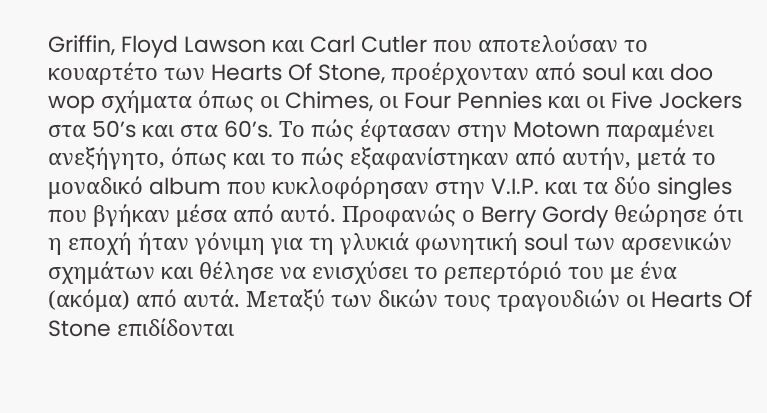Griffin, Floyd Lawson και Carl Cutler που αποτελούσαν το κουαρτέτο των Hearts Of Stone, προέρχονταν από soul και doo wop σχήματα όπως οι Chimes, οι Four Pennies και οι Five Jockers στα 50’s και στα 60’s. Το πώς έφτασαν στην Motown παραμένει ανεξήγητο, όπως και το πώς εξαφανίστηκαν από αυτήν, μετά το μοναδικό album που κυκλοφόρησαν στην V.I.P. και τα δύο singles που βγήκαν μέσα από αυτό. Προφανώς ο Berry Gordy θεώρησε ότι η εποχή ήταν γόνιμη για τη γλυκιά φωνητική soul των αρσενικών σχημάτων και θέλησε να ενισχύσει το ρεπερτόριό του με ένα (ακόμα) από αυτά. Μεταξύ των δικών τους τραγουδιών οι Hearts Of Stone επιδίδονται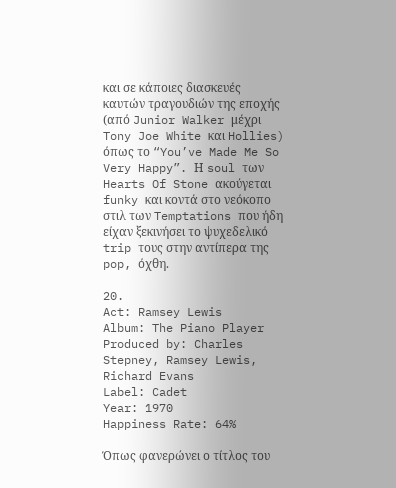και σε κάποιες διασκευές καυτών τραγουδιών της εποχής (από Junior Walker μέχρι Tony Joe White και Hollies) όπως το “You’ve Made Me So Very Happy”. Η soul των Hearts Of Stone ακούγεται funky και κοντά στο νεόκοπο στιλ των Temptations που ήδη είχαν ξεκινήσει το ψυχεδελικό trip τους στην αντίπερα της pop, όχθη.

20.
Act: Ramsey Lewis
Album: The Piano Player
Produced by: Charles Stepney, Ramsey Lewis, Richard Evans
Label: Cadet
Year: 1970
Happiness Rate: 64%

Όπως φανερώνει ο τίτλος του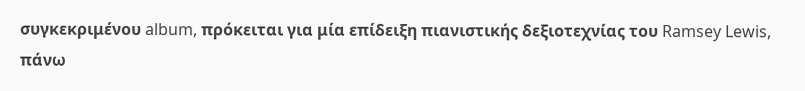συγκεκριμένου album, πρόκειται για μία επίδειξη πιανιστικής δεξιοτεχνίας του Ramsey Lewis, πάνω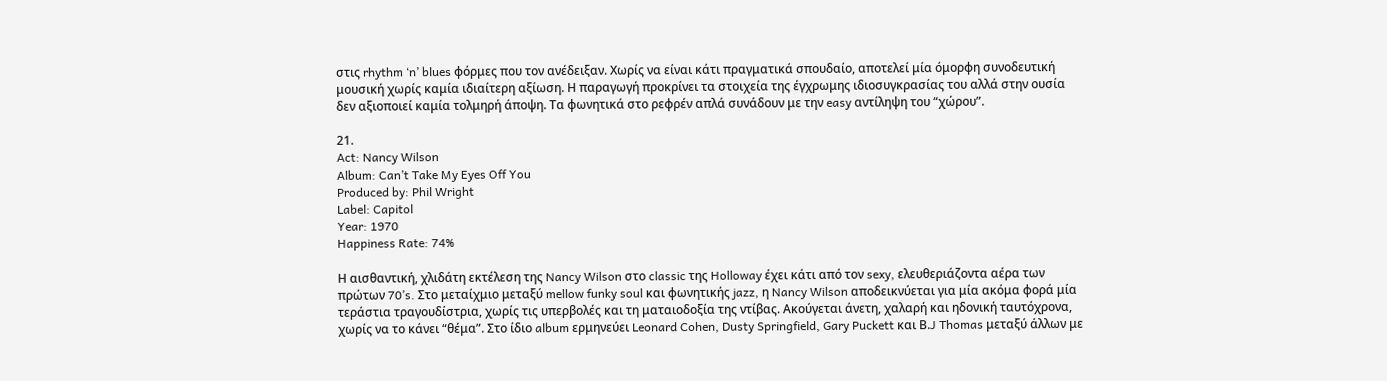στις rhythm ‘n’ blues φόρμες που τον ανέδειξαν. Χωρίς να είναι κάτι πραγματικά σπουδαίο, αποτελεί μία όμορφη συνοδευτική μουσική χωρίς καμία ιδιαίτερη αξίωση. Η παραγωγή προκρίνει τα στοιχεία της έγχρωμης ιδιοσυγκρασίας του αλλά στην ουσία δεν αξιοποιεί καμία τολμηρή άποψη. Τα φωνητικά στο ρεφρέν απλά συνάδουν με την easy αντίληψη του “χώρου”.

21.
Act: Nancy Wilson
Album: Can’t Take My Eyes Off You
Produced by: Phil Wright
Label: Capitol
Year: 1970
Happiness Rate: 74%

Η αισθαντική, χλιδάτη εκτέλεση της Nancy Wilson στο classic της Holloway έχει κάτι από τον sexy, ελευθεριάζοντα αέρα των πρώτων 70’s. Στο μεταίχμιο μεταξύ mellow funky soul και φωνητικής jazz, η Nancy Wilson αποδεικνύεται για μία ακόμα φορά μία τεράστια τραγουδίστρια, χωρίς τις υπερβολές και τη ματαιοδοξία της ντίβας. Ακούγεται άνετη, χαλαρή και ηδονική ταυτόχρονα, χωρίς να το κάνει “θέμα”. Στο ίδιο album ερμηνεύει Leonard Cohen, Dusty Springfield, Gary Puckett και Β.J Thomas μεταξύ άλλων με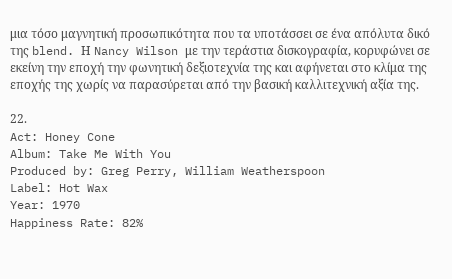μια τόσο μαγνητική προσωπικότητα που τα υποτάσσει σε ένα απόλυτα δικό της blend. Η Nancy Wilson με την τεράστια δισκογραφία, κορυφώνει σε εκείνη την εποχή την φωνητική δεξιοτεχνία της και αφήνεται στο κλίμα της εποχής της χωρίς να παρασύρεται από την βασική καλλιτεχνική αξία της.

22.
Act: Honey Cone
Album: Take Me With You
Produced by: Greg Perry, William Weatherspoon
Label: Hot Wax
Year: 1970
Happiness Rate: 82%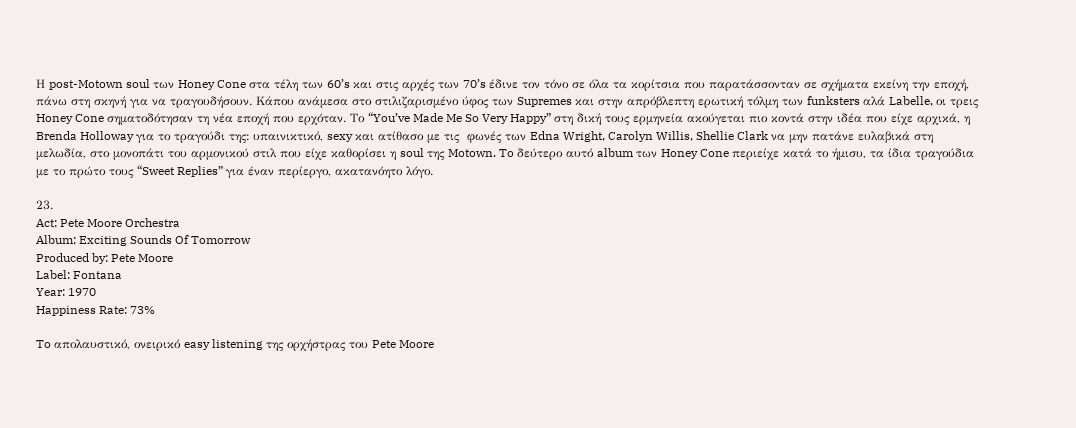Η post-Motown soul των Honey Cone στα τέλη των 60’s και στις αρχές των 70’s έδινε τον τόνο σε όλα τα κορίτσια που παρατάσσονταν σε σχήματα εκείνη την εποχή, πάνω στη σκηνή για να τραγουδήσουν. Κάπου ανάμεσα στο στιλιζαρισμένο ύφος των Supremes και στην απρόβλεπτη ερωτική τόλμη των funksters αλά Labelle, οι τρεις Honey Cone σηματοδότησαν τη νέα εποχή που ερχόταν. Το “You’ve Made Me So Very Happy” στη δική τους ερμηνεία ακούγεται πιο κοντά στην ιδέα που είχε αρχικά, η Brenda Holloway για το τραγούδι της: υπαινικτικό, sexy και ατίθασο με τις  φωνές των Edna Wright, Carolyn Willis, Shellie Clark να μην πατάνε ευλαβικά στη μελωδία, στο μονοπάτι του αρμονικού στιλ που είχε καθορίσει η soul της Motown. To δεύτερο αυτό album των Honey Cone περιείχε κατά το ήμισυ, τα ίδια τραγούδια με το πρώτο τους “Sweet Replies” για έναν περίεργο, ακατανόητο λόγο.

23.
Act: Pete Moore Orchestra
Album: Exciting Sounds Of Tomorrow
Produced by: Pete Moore
Label: Fontana
Year: 1970
Happiness Rate: 73%

To απολαυστικό, ονειρικό easy listening της ορχήστρας του Pete Moore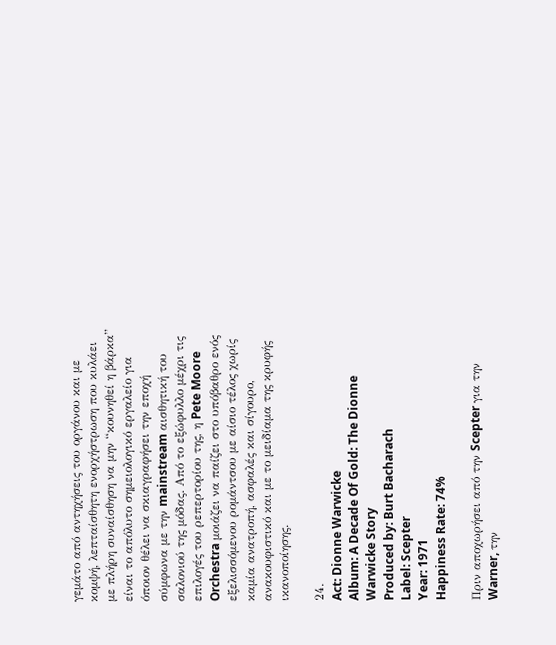γεμάτο από αντηχήσεις του οργάνου και με κομψή, λεπταίσθητη ενορχήστρωση που κυλάει με πλήρη συναίσθηση να μην “κουνηθεί η βάρκα” είναι το απόλυτο σημειολογικό εργαλείο για όποιον θέλει να σκιαγραφήσει την εποχή σύμφωνα με την mainstream αισθητική του σαλονιού της μόδας. Από το εξώφυλλο μέχρι τις επιλογές του ρεπερτορίου της, η Pete Moore Orchestra μοιάζει να παίζει στο υπόβαθρο ενός εξελισσόμενου ρομάντσου με αίσιο τέλος χωρίς καμία ανατροπή, ασφαλές και σίγουρο, ανακουφιστικό και με το μειδίαμα της κρυφής ικανοποίησης.

24.
Act: Dionne Warwicke
Album: A Decade Of Gold: The Dionne Warwicke Story
Produced by: Burt Bacharach
Label: Scepter
Year: 1971
Happiness Rate: 74%

Πριν αποχωρήσει από την Scepter για την Warner, την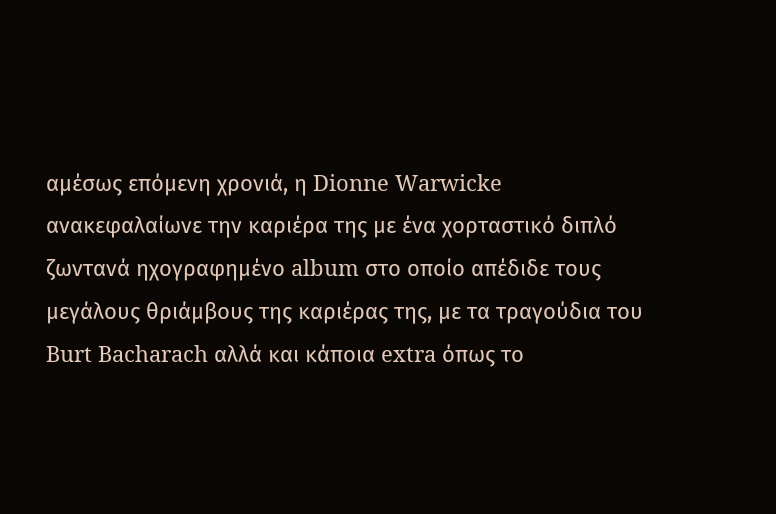αμέσως επόμενη χρονιά, η Dionne Warwicke ανακεφαλαίωνε την καριέρα της με ένα χορταστικό διπλό ζωντανά ηχογραφημένο album στο οποίο απέδιδε τους μεγάλους θριάμβους της καριέρας της, με τα τραγούδια του Burt Bacharach αλλά και κάποια extra όπως το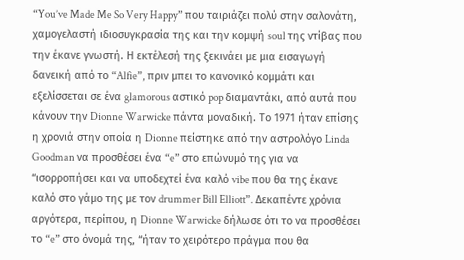“You’ve Made Me So Very Happy” που ταιριάζει πολύ στην σαλονάτη, χαμογελαστή ιδιοσυγκρασία της και την κομψή soul της ντίβας που την έκανε γνωστή. Η εκτέλεσή της ξεκινάει με μια εισαγωγή δανεική από το “Alfie”, πριν μπει το κανονικό κομμάτι και εξελίσσεται σε ένα glamorous αστικό pop διαμαντάκι, από αυτά που κάνουν την Dionne Warwicke πάντα μοναδική. Το 1971 ήταν επίσης η χρονιά στην οποία η Dionne πείστηκε από την αστρολόγο Linda Goodman να προσθέσει ένα “e” στο επώνυμό της για να “ισορροπήσει και να υποδεχτεί ένα καλό vibe που θα της έκανε καλό στο γάμο της με τον drummer Bill Elliott”. Δεκαπέντε χρόνια αργότερα, περίπου, η Dionne Warwicke δήλωσε ότι το να προσθέσει το “e” στο όνομά της, “ήταν το χειρότερο πράγμα που θα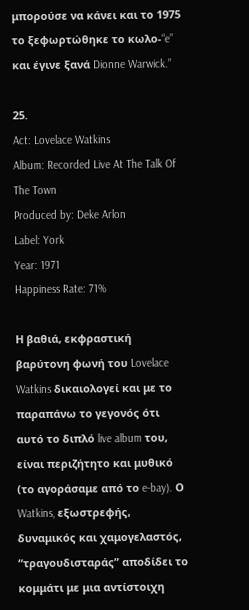μπορούσε να κάνει και το 1975 το ξεφωρτώθηκε το κωλο-“e” και έγινε ξανά Dionne Warwick.”

25.
Act: Lovelace Watkins
Album: Recorded Live At The Talk Of The Town
Produced by: Deke Arlon
Label: York
Year: 1971
Happiness Rate: 71%

Η βαθιά, εκφραστική βαρύτονη φωνή του Lovelace Watkins δικαιολογεί και με το παραπάνω το γεγονός ότι αυτό το διπλό live album του, είναι περιζήτητο και μυθικό (το αγοράσαμε από το e-bay). Ο Watkins, εξωστρεφής, δυναμικός και χαμογελαστός, “τραγουδισταράς” αποδίδει το κομμάτι με μια αντίστοιχη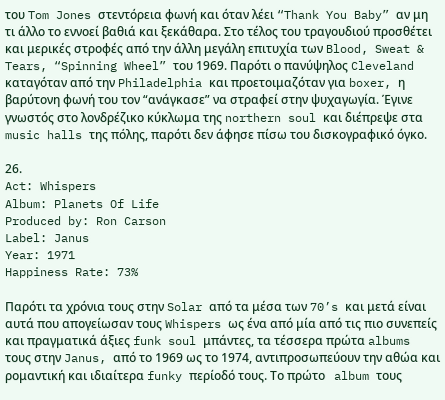του Tom Jones στεντόρεια φωνή και όταν λέει “Thank You Baby” αν μη τι άλλο το εννοεί βαθιά και ξεκάθαρα. Στο τέλος του τραγουδιού προσθέτει και μερικές στροφές από την άλλη μεγάλη επιτυχία των Blood, Sweat & Tears, “Spinning Wheel” του 1969. Παρότι ο πανύψηλος Cleveland καταγόταν από την Philadelphia και προετοιμαζόταν για boxer, η βαρύτονη φωνή του τον “ανάγκασε” να στραφεί στην ψυχαγωγία. Έγινε γνωστός στο λονδρέζικο κύκλωμα της northern soul και διέπρεψε στα music halls της πόλης, παρότι δεν άφησε πίσω του δισκογραφικό όγκο.

26.
Act: Whispers
Album: Planets Of Life
Produced by: Ron Carson
Label: Janus
Year: 1971
Happiness Rate: 73%

Παρότι τα χρόνια τους στην Solar από τα μέσα των 70’s και μετά είναι αυτά που απογείωσαν τους Whispers ως ένα από μία από τις πιο συνεπείς και πραγματικά άξιες funk soul μπάντες, τα τέσσερα πρώτα albums τους στην Janus, από το 1969 ως το 1974, αντιπροσωπεύουν την αθώα και ρομαντική και ιδιαίτερα funky περίοδό τους. Το πρώτο   album τους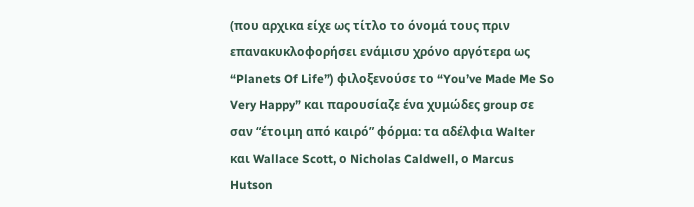(που αρχικα είχε ως τίτλο το όνομά τους πριν επανακυκλοφορήσει ενάμισυ χρόνο αργότερα ως “Planets Of Life”) φιλοξενούσε το “You’ve Made Me So Very Happy” και παρουσίαζε ένα χυμώδες group σε σαν “έτοιμη από καιρό” φόρμα: τα αδέλφια Walter και Wallace Scott, ο Nicholas Caldwell, ο Marcus Hutson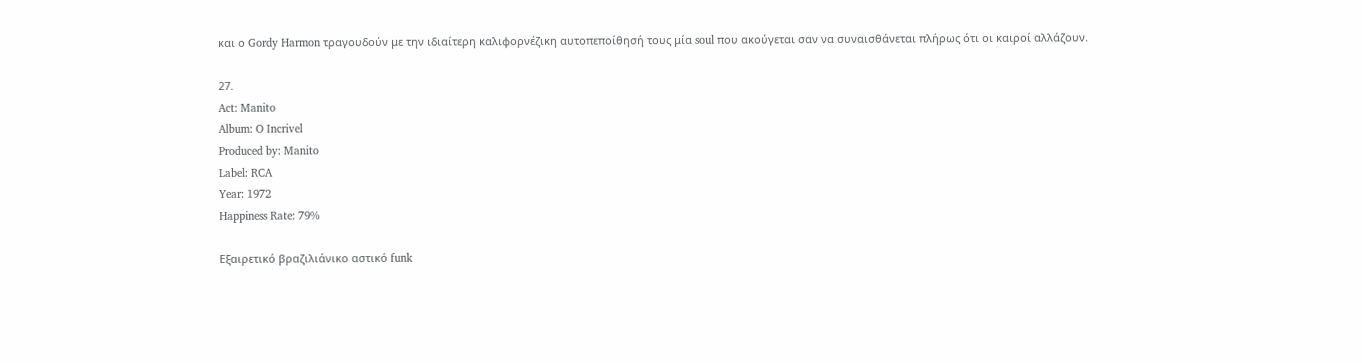και ο Gordy Harmon τραγουδούν με την ιδιαίτερη καλιφορνέζικη αυτοπεποίθησή τους μία soul που ακούγεται σαν να συναισθάνεται πλήρως ότι οι καιροί αλλάζουν.

27.
Act: Manito
Album: O Incrivel
Produced by: Manito
Label: RCA
Year: 1972
Happiness Rate: 79%

Εξαιρετικό βραζιλιάνικο αστικό funk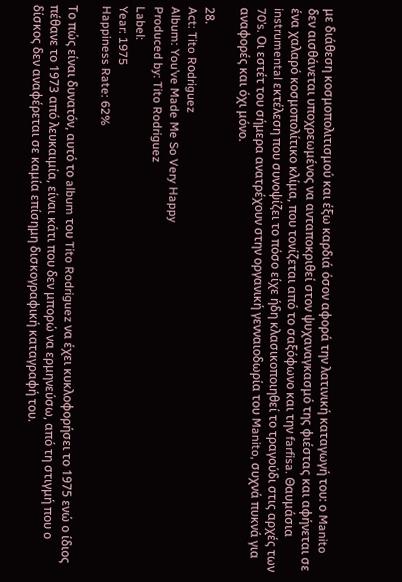με διάθεση κοσμοπολιτισμού και έξω καρδιά όσον αφορά την λατινική καταγωγή του: ο Manito δεν αισθάνεται υποχρεωμένος να ανταποκριθεί στον ψυχαναγκασμό της φιέστας και αφήνεται σε ένα χαλαρό κοσμοπολίτικο κλίμα, που τονίζεται από το σαξόφωνο και την farfisa. Θαυμάσια instrumental εκτέλεση που συνοψίζει το πόσο είχε ήδη κλασικοποιηθεί το τραγούδι στις αρχές των 70’s. Οι εστέτ του σήμερα ανατρέχουν στην οργανική γενναιοδωρία του Manito, συχνά πυκνά για αναφορές και όχι μόνο.

28.
Act: Tito Rοdriguez
Album: You’ve Made Me So Very Happy
Produced by: Tito Rodriguez
Label:
Year: 1975
Happiness Rate: 62%

Το πώς είναι δυνατόν, αυτό το album του Tito Rodriguez να έχει κυκλοφορήσει το 1975 ενώ ο ίδιος πέθανε το 1973 από λευκαιμία, είναι κάτι που δεν μπορώ να ερμηνεύσω, από τη στιγμή που ο δίσκος δεν αναφέρεται σε καμία επίσημη δισκογραφική καταγραφή του.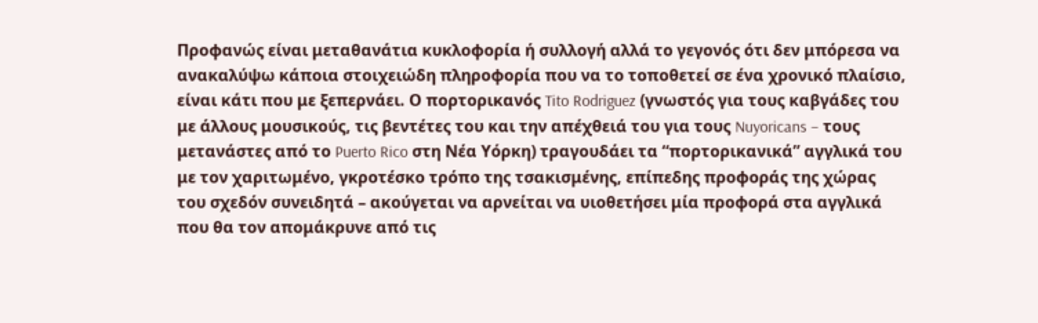Προφανώς είναι μεταθανάτια κυκλοφορία ή συλλογή αλλά το γεγονός ότι δεν μπόρεσα να ανακαλύψω κάποια στοιχειώδη πληροφορία που να το τοποθετεί σε ένα χρονικό πλαίσιο, είναι κάτι που με ξεπερνάει. Ο πορτορικανός Tito Rodriguez (γνωστός για τους καβγάδες του με άλλους μουσικούς, τις βεντέτες του και την απέχθειά του για τους Nuyoricans – τους μετανάστες από το Puerto Rico στη Νέα Υόρκη) τραγουδάει τα “πορτορικανικά” αγγλικά του με τον χαριτωμένο, γκροτέσκο τρόπο της τσακισμένης, επίπεδης προφοράς της χώρας του σχεδόν συνειδητά – ακούγεται να αρνείται να υιοθετήσει μία προφορά στα αγγλικά που θα τον απομάκρυνε από τις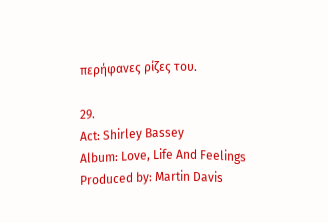περήφανες ρίζες του.

29.
Act: Shirley Bassey
Album: Love, Life And Feelings
Produced by: Martin Davis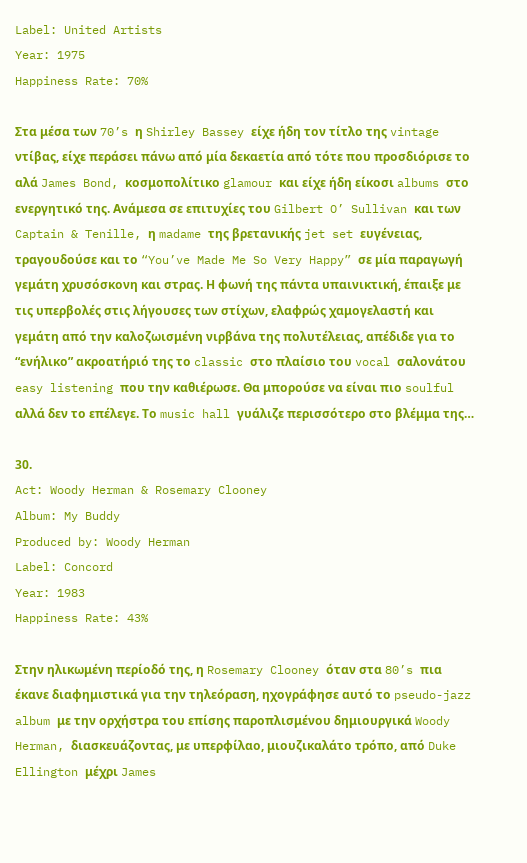Label: United Artists
Year: 1975
Happiness Rate: 70%

Στα μέσα των 70’s η Shirley Bassey είχε ήδη τον τίτλο της vintage ντίβας, είχε περάσει πάνω από μία δεκαετία από τότε που προσδιόρισε το αλά James Bond, κοσμοπολίτικο glamour και είχε ήδη είκοσι albums στο ενεργητικό της. Ανάμεσα σε επιτυχίες του Gilbert O’ Sullivan και των Captain & Tenille, η madame της βρετανικής jet set ευγένειας, τραγουδούσε και το “You’ve Made Me So Very Happy” σε μία παραγωγή γεμάτη χρυσόσκονη και στρας. Η φωνή της πάντα υπαινικτική, έπαιξε με τις υπερβολές στις λήγουσες των στίχων, ελαφρώς χαμογελαστή και γεμάτη από την καλοζωισμένη νιρβάνα της πολυτέλειας, απέδιδε για το “ενήλικο” ακροατήριό της το classic στο πλαίσιο του vocal σαλονάτου easy listening που την καθιέρωσε. Θα μπορούσε να είναι πιο soulful αλλά δεν το επέλεγε. Το music hall γυάλιζε περισσότερο στο βλέμμα της…

30.
Act: Woody Herman & Rosemary Clooney
Album: My Buddy
Produced by: Woody Herman
Label: Concord
Year: 1983
Happiness Rate: 43%

Στην ηλικωμένη περίοδό της, η Rosemary Clooney όταν στα 80’s πια έκανε διαφημιστικά για την τηλεόραση, ηχογράφησε αυτό το pseudo-jazz album με την ορχήστρα του επίσης παροπλισμένου δημιουργικά Woody Herman, διασκευάζοντας, με υπερφίλαο, μιουζικαλάτο τρόπο, από Duke Ellington μέχρι James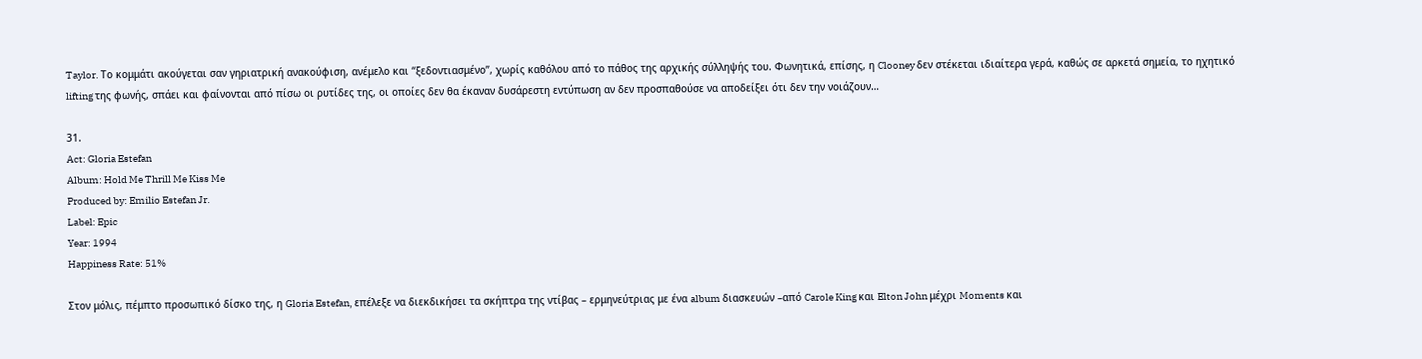Taylor. Το κομμάτι ακούγεται σαν γηριατρική ανακούφιση, ανέμελο και “ξεδοντιασμένο”, χωρίς καθόλου από το πάθος της αρχικής σύλληψής του. Φωνητικά, επίσης, η Clooney δεν στέκεται ιδιαίτερα γερά, καθώς σε αρκετά σημεία, το ηχητικό lifting της φωνής, σπάει και φαίνονται από πίσω οι ρυτίδες της, οι οποίες δεν θα έκαναν δυσάρεστη εντύπωση αν δεν προσπαθούσε να αποδείξει ότι δεν την νοιάζουν…

31.
Act: Gloria Estefan
Album: Hold Me Thrill Me Kiss Me
Produced by: Emilio Estefan Jr.
Label: Epic
Year: 1994
Happiness Rate: 51%

Στον μόλις, πέμπτο προσωπικό δίσκο της, η Gloria Estefan, επέλεξε να διεκδικήσει τα σκήπτρα της ντίβας – ερμηνεύτριας με ένα album διασκευών –από Carole King και Elton John μέχρι Moments και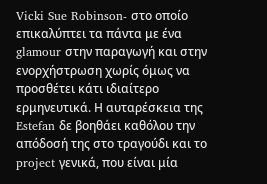Vicki Sue Robinson- στο οποίο επικαλύπτει τα πάντα με ένα glamour στην παραγωγή και στην ενορχήστρωση χωρίς όμως να προσθέτει κάτι ιδιαίτερο ερμηνευτικά. Η αυταρέσκεια της Estefan δε βοηθάει καθόλου την απόδοσή της στο τραγούδι και το project γενικά, που είναι μία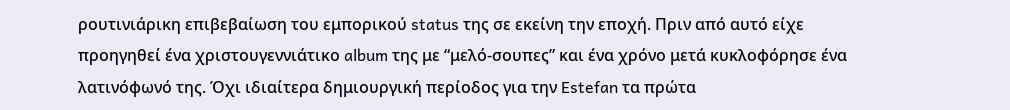ρουτινιάρικη επιβεβαίωση του εμπορικού status της σε εκείνη την εποχή. Πριν από αυτό είχε προηγηθεί ένα χριστουγεννιάτικο album της με “μελό-σουπες” και ένα χρόνο μετά κυκλοφόρησε ένα λατινόφωνό της. Όχι ιδιαίτερα δημιουργική περίοδος για την Estefan τα πρώτα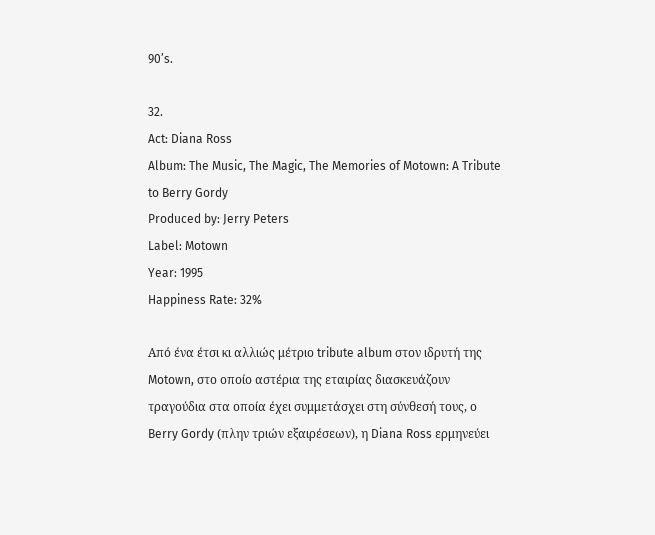90’s.

32.
Act: Diana Ross
Album: The Music, The Magic, The Memories of Motown: A Tribute to Berry Gordy
Produced by: Jerry Peters
Label: Motown
Year: 1995
Happiness Rate: 32%

Από ένα έτσι κι αλλιώς μέτριο tribute album στον ιδρυτή της Motown, στο οποίο αστέρια της εταιρίας διασκευάζουν τραγούδια στα οποία έχει συμμετάσχει στη σύνθεσή τους, ο Berry Gordy (πλην τριών εξαιρέσεων), η Diana Ross ερμηνεύει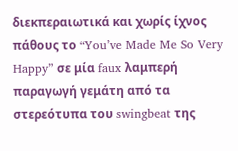διεκπεραιωτικά και χωρίς ίχνος πάθους το “You’ve Made Me So Very Happy” σε μία faux λαμπερή παραγωγή γεμάτη από τα στερεότυπα του swingbeat της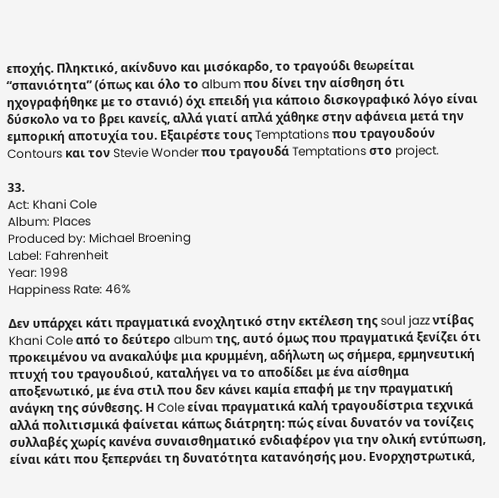εποχής. Πληκτικό, ακίνδυνο και μισόκαρδο, το τραγούδι θεωρείται “σπανιότητα” (όπως και όλο το album που δίνει την αίσθηση ότι ηχογραφήθηκε με το στανιό) όχι επειδή για κάποιο δισκογραφικό λόγο είναι δύσκολο να το βρει κανείς, αλλά γιατί απλά χάθηκε στην αφάνεια μετά την εμπορική αποτυχία του. Εξαιρέστε τους Temptations που τραγουδούν Contours και τον Stevie Wonder που τραγουδά Temptations στο project.

33.
Act: Khani Cole
Album: Places
Produced by: Michael Broening
Label: Fahrenheit
Year: 1998
Happiness Rate: 46%

Δεν υπάρχει κάτι πραγματικά ενοχλητικό στην εκτέλεση της soul jazz ντίβας Khani Cole από το δεύτερο album της, αυτό όμως που πραγματικά ξενίζει ότι προκειμένου να ανακαλύψε μια κρυμμένη, αδήλωτη ως σήμερα, ερμηνευτική πτυχή του τραγουδιού, καταλήγει να το αποδίδει με ένα αίσθημα αποξενωτικό, με ένα στιλ που δεν κάνει καμία επαφή με την πραγματική ανάγκη της σύνθεσης. Η Cole είναι πραγματικά καλή τραγουδίστρια τεχνικά αλλά πολιτισμικά φαίνεται κάπως διάτρητη: πώς είναι δυνατόν να τονίζεις συλλαβές χωρίς κανένα συναισθηματικό ενδιαφέρον για την ολική εντύπωση, είναι κάτι που ξεπερνάει τη δυνατότητα κατανόησής μου. Ενορχηστρωτικά,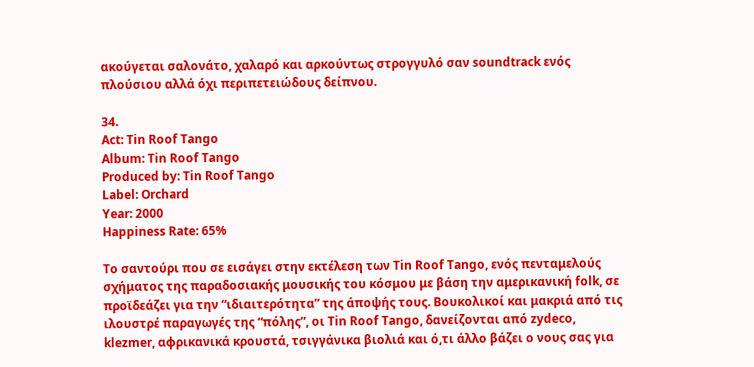ακούγεται σαλονάτο, χαλαρό και αρκούντως στρογγυλό σαν soundtrack ενός πλούσιου αλλά όχι περιπετειώδους δείπνου.

34.
Act: Tin Roof Tango
Album: Tin Roof Tango
Produced by: Tin Roof Tango
Label: Orchard
Year: 2000
Happiness Rate: 65%

To σαντούρι που σε εισάγει στην εκτέλεση των Tin Roof Tango, ενός πενταμελούς σχήματος της παραδοσιακής μουσικής του κόσμου με βάση την αμερικανική folk, σε προϊδεάζει για την “ιδιαιτερότητα” της άποψής τους. Βουκολικοί και μακριά από τις ιλουστρέ παραγωγές της “πόλης”, οι Tin Roof Tango, δανείζονται από zydeco, klezmer, αφρικανικά κρουστά, τσιγγάνικα βιολιά και ό,τι άλλο βάζει ο νους σας για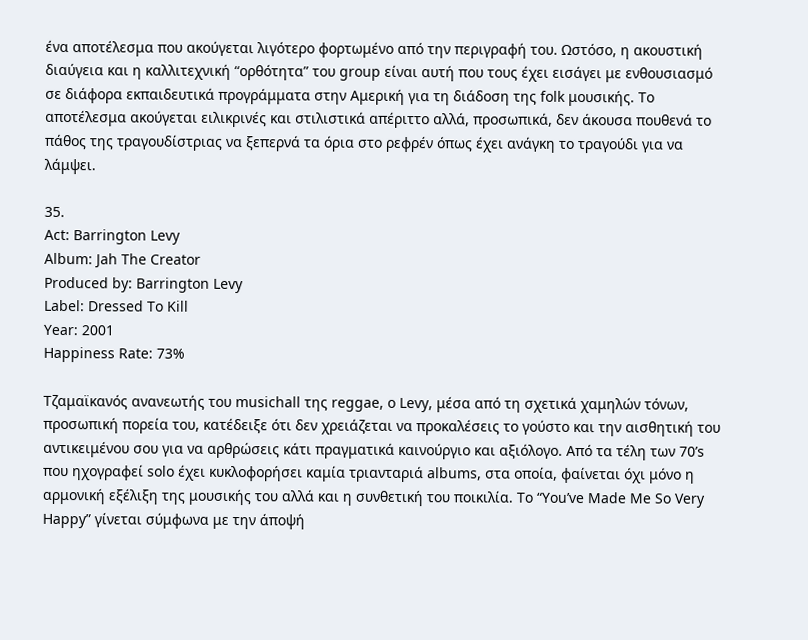ένα αποτέλεσμα που ακούγεται λιγότερο φορτωμένο από την περιγραφή του. Ωστόσο, η ακουστική διαύγεια και η καλλιτεχνική “ορθότητα” του group είναι αυτή που τους έχει εισάγει με ενθουσιασμό σε διάφορα εκπαιδευτικά προγράμματα στην Αμερική για τη διάδοση της folk μουσικής. Το αποτέλεσμα ακούγεται ειλικρινές και στιλιστικά απέριττο αλλά, προσωπικά, δεν άκουσα πουθενά το πάθος της τραγουδίστριας να ξεπερνά τα όρια στο ρεφρέν όπως έχει ανάγκη το τραγούδι για να λάμψει.

35.
Act: Barrington Levy
Album: Jah The Creator
Produced by: Barrington Levy
Label: Dressed To Kill
Year: 2001
Happiness Rate: 73%

Τζαμαϊκανός ανανεωτής του musichall της reggae, ο Levy, μέσα από τη σχετικά χαμηλών τόνων, προσωπική πορεία του, κατέδειξε ότι δεν χρειάζεται να προκαλέσεις το γούστο και την αισθητική του αντικειμένου σου για να αρθρώσεις κάτι πραγματικά καινούργιο και αξιόλογο. Από τα τέλη των 70’s που ηχογραφεί solo έχει κυκλοφορήσει καμία τριανταριά albums, στα οποία, φαίνεται όχι μόνο η αρμονική εξέλιξη της μουσικής του αλλά και η συνθετική του ποικιλία. Το “You’ve Made Me So Very Happy” γίνεται σύμφωνα με την άποψή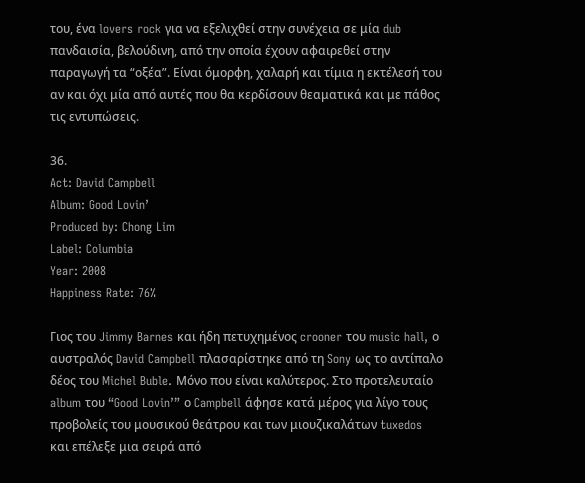του, ένα lovers rock για να εξελιχθεί στην συνέχεια σε μία dub πανδαισία, βελούδινη, από την οποία έχουν αφαιρεθεί στην παραγωγή τα “οξέα”. Είναι όμορφη, χαλαρή και τίμια η εκτέλεσή του αν και όχι μία από αυτές που θα κερδίσουν θεαματικά και με πάθος τις εντυπώσεις.

36.
Act: David Campbell
Album: Good Lovin’
Produced by: Chong Lim
Label: Columbia
Year: 2008
Happiness Rate: 76%

Γιος του Jimmy Barnes και ήδη πετυχημένος crooner του music hall, ο αυστραλός David Campbell πλασαρίστηκε από τη Sony ως το αντίπαλο δέος του Michel Buble. Μόνο που είναι καλύτερος. Στο προτελευταίο album του “Good Lovin’” ο Campbell άφησε κατά μέρος για λίγο τους προβολείς του μουσικού θεάτρου και των μιουζικαλάτων tuxedos και επέλεξε μια σειρά από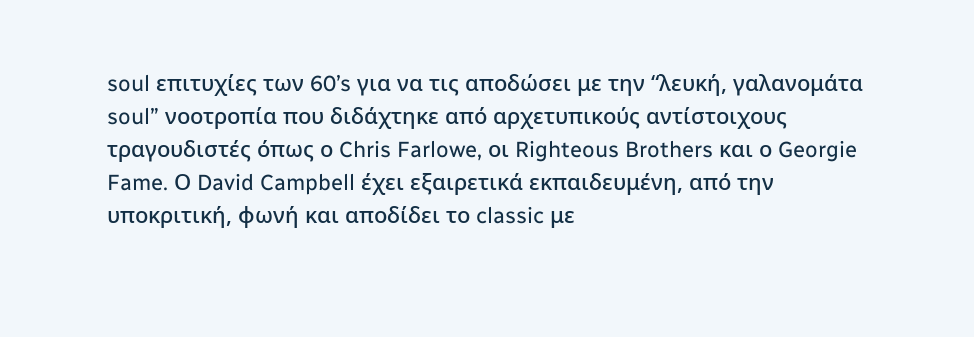soul επιτυχίες των 60’s για να τις αποδώσει με την “λευκή, γαλανομάτα soul” νοοτροπία που διδάχτηκε από αρχετυπικούς αντίστοιχους τραγουδιστές όπως ο Chris Farlowe, οι Righteous Brothers και ο Georgie Fame. Ο David Campbell έχει εξαιρετικά εκπαιδευμένη, από την υποκριτική, φωνή και αποδίδει το classic με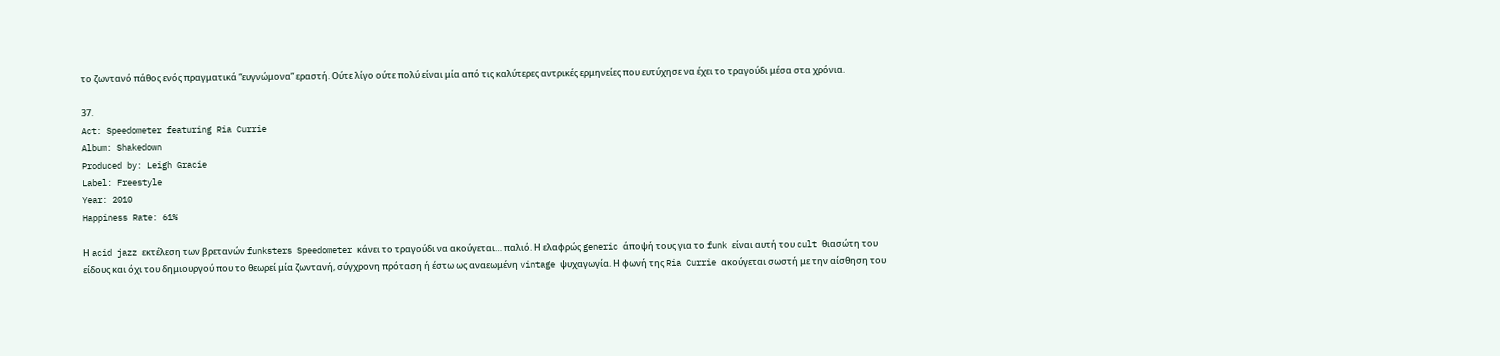το ζωντανό πάθος ενός πραγματικά “ευγνώμονα” εραστή. Ούτε λίγο ούτε πολύ είναι μία από τις καλύτερες αντρικές ερμηνείες που ευτύχησε να έχει το τραγούδι μέσα στα χρόνια.

37.
Act: Speedometer featuring Ria Currie
Album: Shakedown
Produced by: Leigh Gracie
Label: Freestyle
Year: 2010
Happiness Rate: 61%

Η acid jazz εκτέλεση των βρετανών funksters Speedometer κάνει το τραγούδι να ακούγεται… παλιό. Η ελαφρώς generic άποψή τους για το funk είναι αυτή του cult θιασώτη του είδους και όχι του δημιουργού που το θεωρεί μία ζωντανή, σύγχρονη πρόταση ή έστω ως αναεωμένη vintage ψυχαγωγία. Η φωνή της Ria Currie ακούγεται σωστή με την αίσθηση του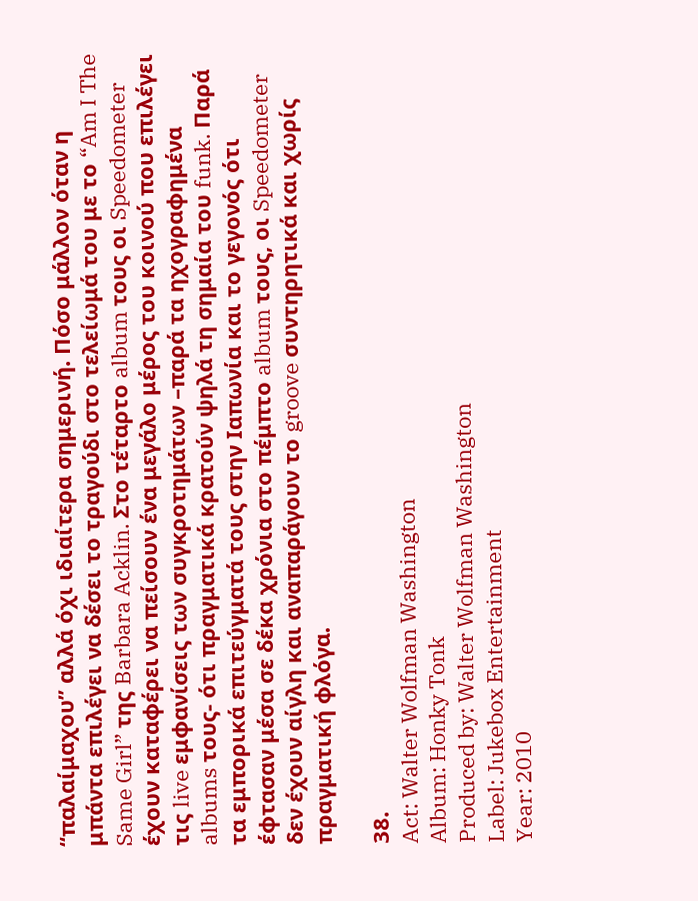“παλαίμαχου” αλλά όχι ιδιαίτερα σημερινή. Πόσο μάλλον όταν η μπάντα επιλέγει να δέσει το τραγούδι στο τελείωμά του με το “Am I The Same Girl” της Barbara Acklin. Στο τέταρτο album τους οι Speedometer έχουν καταφέρει να πείσουν ένα μεγάλο μέρος του κοινού που επιλέγει τις live εμφανίσεις των συγκροτημάτων –παρά τα ηχογραφημένα albums τους- ότι πραγματικά κρατούν ψηλά τη σημαία του funk. Παρά τα εμπορικά επιτεύγματά τους στην Ιαπωνία και το γεγονός ότι έφτασαν μέσα σε δέκα χρόνια στο πέμπτο album τους, οι Speedometer δεν έχουν αίγλη και αναπαράγουν το groove συντηρητικά και χωρίς πραγματική φλόγα.

38.
Act: Walter Wolfman Washington
Album: Honky Tonk
Produced by: Walter Wolfman Washington
Label: Jukebox Entertainment
Year: 2010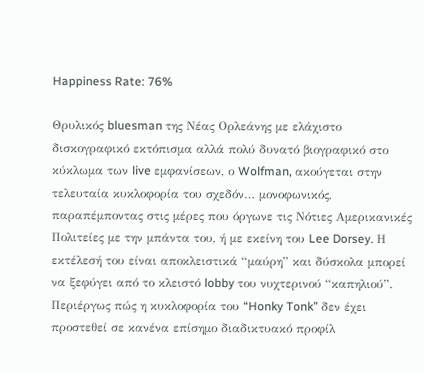Happiness Rate: 76%

Θρυλικός bluesman της Νέας Ορλεάνης με ελάχιστο δισκογραφικό εκτόπισμα αλλά πολύ δυνατό βιογραφικό στο κύκλωμα των live εμφανίσεων, ο Wolfman, ακούγεται στην τελευταία κυκλοφορία του σχεδόν… μονοφωνικός, παραπέμποντας στις μέρες που όργωνε τις Νότιες Αμερικανικές Πολιτείες με την μπάντα του, ή με εκείνη του Lee Dorsey. Η εκτέλεσή του είναι αποκλειστικά “μαύρη” και δύσκολα μπορεί να ξεφύγει από το κλειστό lobby του νυχτερινού “καπηλιού”. Περιέργως πώς η κυκλοφορία του “Honky Tonk” δεν έχει προστεθεί σε κανένα επίσημο διαδικτυακό προφίλ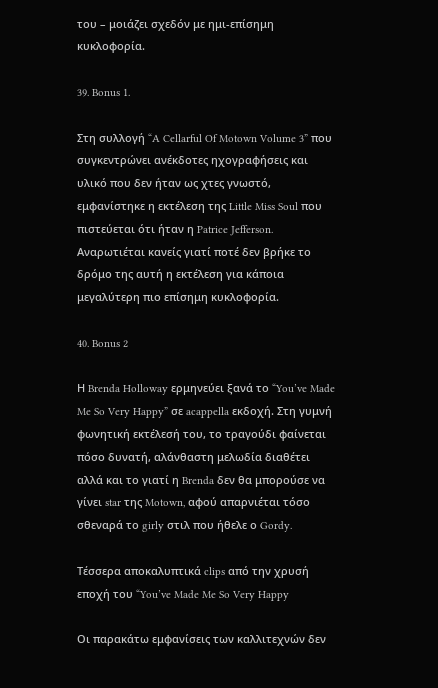του – μοιάζει σχεδόν με ημι-επίσημη κυκλοφορία.

39. Bonus 1.

Στη συλλογή “A Cellarful Of Motown Volume 3” που συγκεντρώνει ανέκδοτες ηχογραφήσεις και υλικό που δεν ήταν ως χτες γνωστό, εμφανίστηκε η εκτέλεση της Little Miss Soul που πιστεύεται ότι ήταν η Patrice Jefferson. Αναρωτιέται κανείς γιατί ποτέ δεν βρήκε το δρόμο της αυτή η εκτέλεση για κάποια μεγαλύτερη πιο επίσημη κυκλοφορία.

40. Bonus 2

Η Brenda Holloway ερμηνεύει ξανά το “You’ve Made Me So Very Happy” σε acappella εκδοχή. Στη γυμνή φωνητική εκτέλεσή του, το τραγούδι φαίνεται πόσο δυνατή, αλάνθαστη μελωδία διαθέτει αλλά και το γιατί η Brenda δεν θα μπορούσε να γίνει star της Motown, αφού απαρνιέται τόσο σθεναρά το girly στιλ που ήθελε ο Gordy.

Τέσσερα αποκαλυπτικά clips από την χρυσή εποχή του “You’ve Made Me So Very Happy

Οι παρακάτω εμφανίσεις των καλλιτεχνών δεν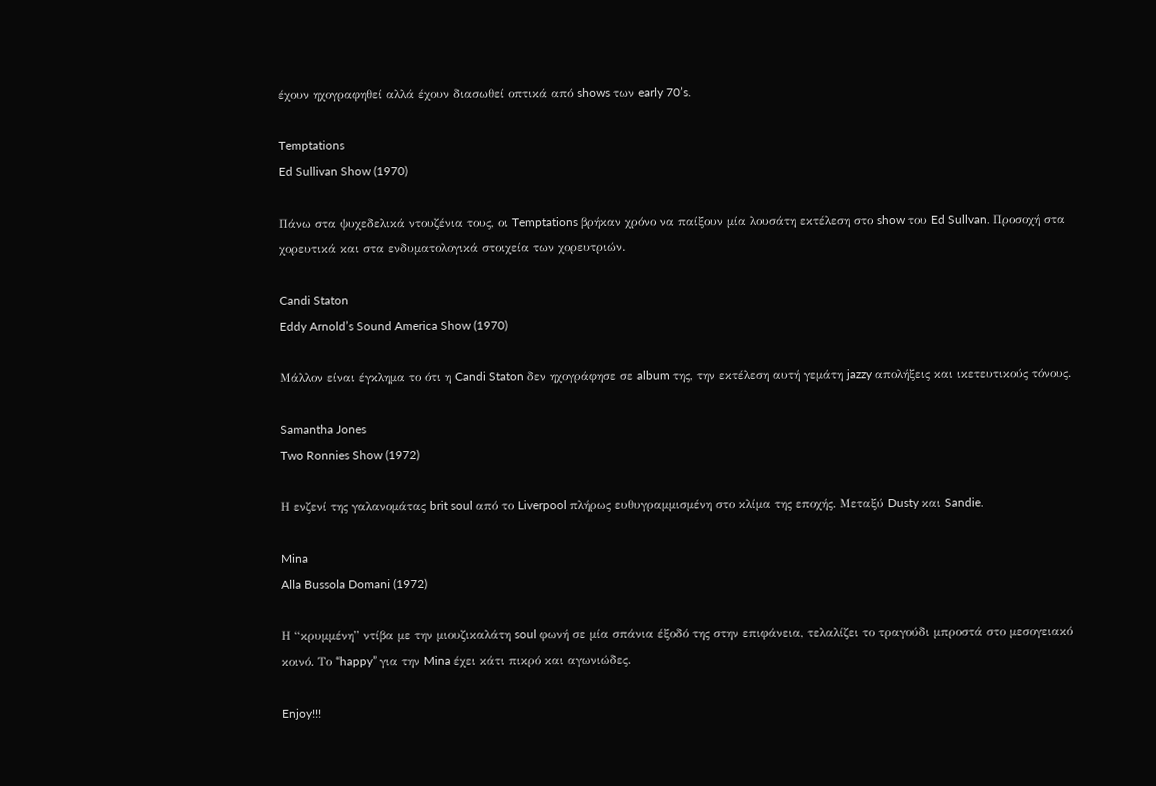έχουν ηχογραφηθεί αλλά έχουν διασωθεί οπτικά από shows των early 70’s.

Temptations
Ed Sullivan Show (1970)

Πάνω στα ψυχεδελικά ντουζένια τους, οι Temptations βρήκαν χρόνο να παίξουν μία λουσάτη εκτέλεση στο show του Ed Sullvan. Προσοχή στα χορευτικά και στα ενδυματολογικά στοιχεία των χορευτριών.

Candi Staton
Eddy Arnold’s Sound America Show (1970)

Μάλλον είναι έγκλημα το ότι η Candi Staton δεν ηχογράφησε σε album της, την εκτέλεση αυτή γεμάτη jazzy απολήξεις και ικετευτικούς τόνους.

Samantha Jones
Two Ronnies Show (1972)

Η ενζενί της γαλανομάτας brit soul από το Liverpool πλήρως ευθυγραμμισμένη στο κλίμα της εποχής. Μεταξύ Dusty και Sandie.

Mina
Alla Bussola Domani (1972)

Η “κρυμμένη” ντίβα με την μιουζικαλάτη soul φωνή σε μία σπάνια έξοδό της στην επιφάνεια, τελαλίζει το τραγούδι μπροστά στο μεσογειακό κοινό. Το “happy” για την Mina έχει κάτι πικρό και αγωνιώδες.

Enjoy!!!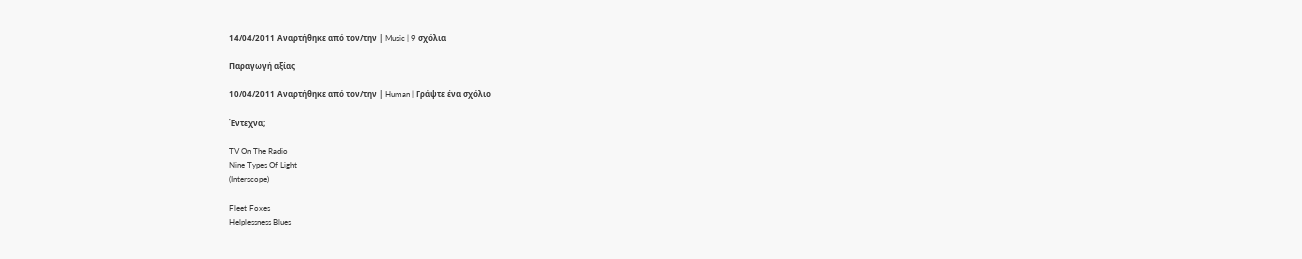14/04/2011 Αναρτήθηκε από τον/την | Music | 9 σχόλια

Παραγωγή αξίας

10/04/2011 Αναρτήθηκε από τον/την | Human | Γράψτε ένα σχόλιο

Έντεχνα;

TV On The Radio
Nine Types Of Light
(Interscope)

Fleet Foxes
Helplessness Blues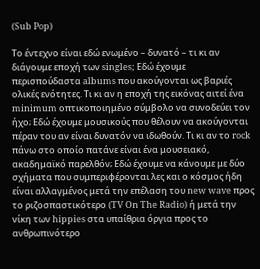(Sub Pop)

Το έντεχνο είναι εδώ ενωμένο – δυνατό – τι κι αν διάγουμε εποχή των singles; Εδώ έχουμε περισπούδαστα albums που ακούγονται ως βαριές ολικές ενότητες. Τι κι αν η εποχή της εικόνας αιτεί ένα minimum οπτικοποιημένο σύμβολο να συνοδεύει τον ήχο; Εδώ έχουμε μουσικούς που θέλουν να ακούγονται πέραν του αν είναι δυνατόν να ιδωθούν. Τι κι αν το rock πάνω στο οποίο πατάνε είναι ένα μουσειακό, ακαδημαϊκό παρελθόν; Εδώ έχουμε να κάνουμε με δύο σχήματα που συμπεριφέρονται λες και ο κόσμος ήδη είναι αλλαγμένος μετά την επέλαση του new wave προς το ριζοσπαστικότερο (TV On The Radio) ή μετά την νίκη των hippies στα υπαίθρια όργια προς το ανθρωπινότερο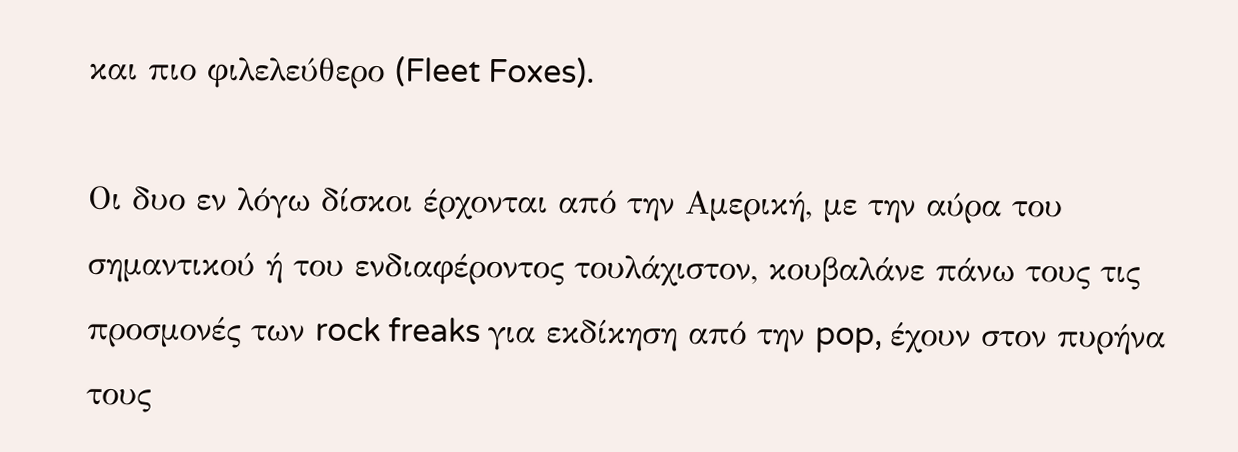και πιο φιλελεύθερο (Fleet Foxes).

Οι δυο εν λόγω δίσκοι έρχονται από την Αμερική, με την αύρα του σημαντικού ή του ενδιαφέροντος τουλάχιστον, κουβαλάνε πάνω τους τις προσμονές των rock freaks για εκδίκηση από την pop, έχουν στον πυρήνα τους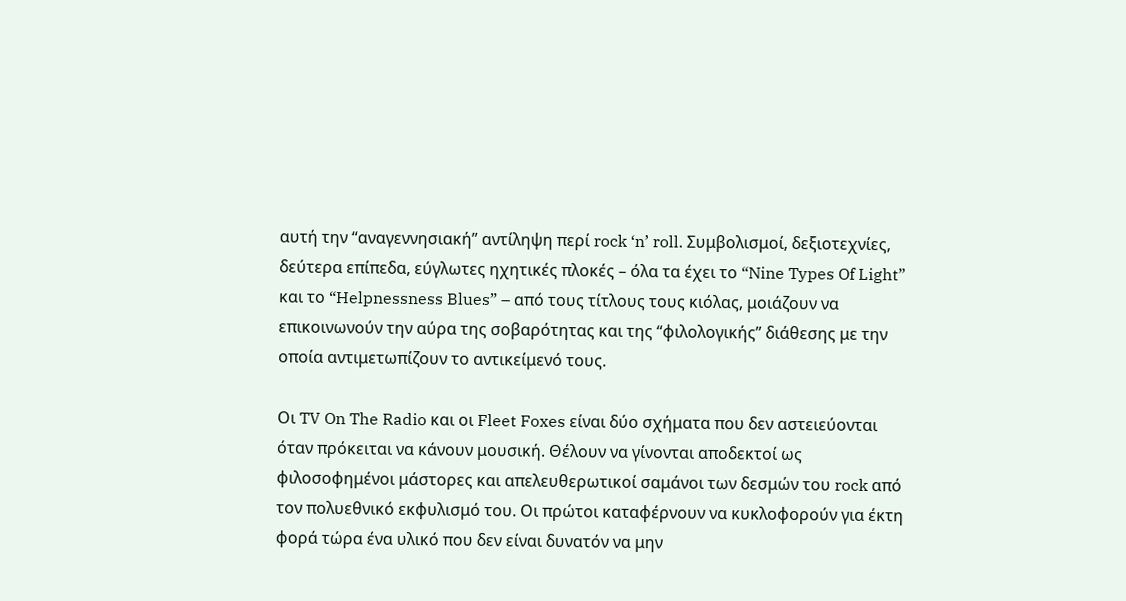αυτή την “αναγεννησιακή” αντίληψη περί rock ‘n’ roll. Συμβολισμοί, δεξιοτεχνίες, δεύτερα επίπεδα, εύγλωτες ηχητικές πλοκές – όλα τα έχει το “Nine Types Of Light” και το “Helpnessness Blues” – από τους τίτλους τους κιόλας, μοιάζουν να επικοινωνούν την αύρα της σοβαρότητας και της “φιλολογικής” διάθεσης με την οποία αντιμετωπίζουν το αντικείμενό τους.

Οι TV On The Radio και οι Fleet Foxes είναι δύο σχήματα που δεν αστειεύονται όταν πρόκειται να κάνουν μουσική. Θέλουν να γίνονται αποδεκτοί ως φιλοσοφημένοι μάστορες και απελευθερωτικοί σαμάνοι των δεσμών του rock από τον πολυεθνικό εκφυλισμό του. Οι πρώτοι καταφέρνουν να κυκλοφορούν για έκτη φορά τώρα ένα υλικό που δεν είναι δυνατόν να μην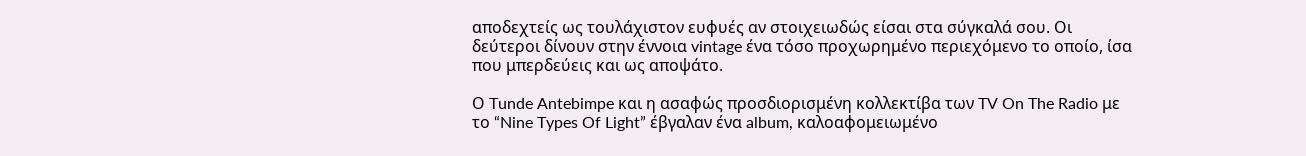αποδεχτείς ως τουλάχιστον ευφυές αν στοιχειωδώς είσαι στα σύγκαλά σου. Οι δεύτεροι δίνουν στην έννοια vintage ένα τόσο προχωρημένο περιεχόμενο το οποίο, ίσα που μπερδεύεις και ως αποψάτο.

Ο Tunde Antebimpe και η ασαφώς προσδιορισμένη κολλεκτίβα των TV On The Radio με το “Nine Types Of Light” έβγαλαν ένα album, καλοαφομειωμένο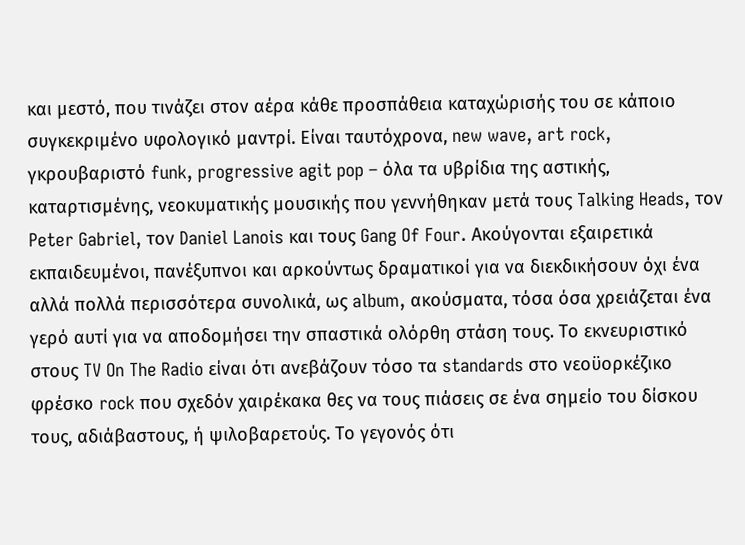και μεστό, που τινάζει στον αέρα κάθε προσπάθεια καταχώρισής του σε κάποιο συγκεκριμένο υφολογικό μαντρί. Είναι ταυτόχρονα, new wave, art rock, γκρουβαριστό funk, progressive agit pop – όλα τα υβρίδια της αστικής, καταρτισμένης, νεοκυματικής μουσικής που γεννήθηκαν μετά τους Talking Heads, τον Peter Gabriel, τον Daniel Lanois και τους Gang Of Four. Ακούγονται εξαιρετικά εκπαιδευμένοι, πανέξυπνοι και αρκούντως δραματικοί για να διεκδικήσουν όχι ένα αλλά πολλά περισσότερα συνολικά, ως album, ακούσματα, τόσα όσα χρειάζεται ένα γερό αυτί για να αποδομήσει την σπαστικά ολόρθη στάση τους. Το εκνευριστικό στους TV On The Radio είναι ότι ανεβάζουν τόσο τα standards στο νεοϋορκέζικο φρέσκο rock που σχεδόν χαιρέκακα θες να τους πιάσεις σε ένα σημείο του δίσκου τους, αδιάβαστους, ή ψιλοβαρετούς. Το γεγονός ότι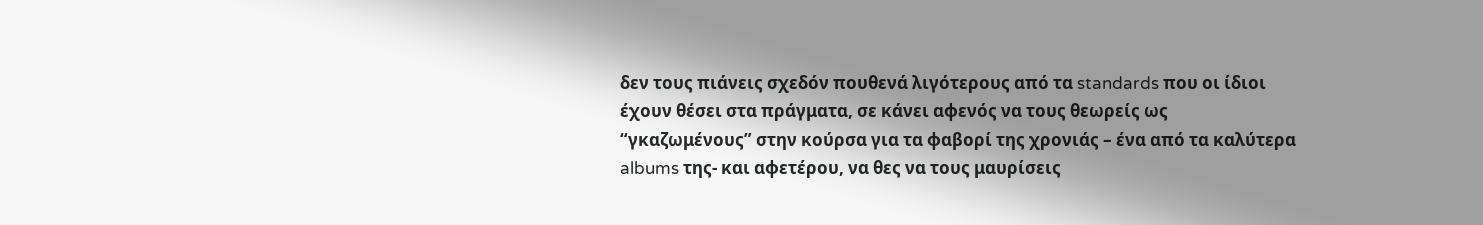δεν τους πιάνεις σχεδόν πουθενά λιγότερους από τα standards που οι ίδιοι έχουν θέσει στα πράγματα, σε κάνει αφενός να τους θεωρείς ως “γκαζωμένους” στην κούρσα για τα φαβορί της χρονιάς – ένα από τα καλύτερα albums της- και αφετέρου, να θες να τους μαυρίσεις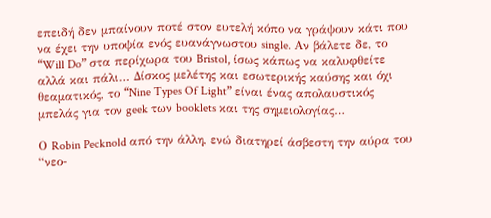επειδή δεν μπαίνουν ποτέ στον ευτελή κόπο να γράψουν κάτι που να έχει την υποψία ενός ευανάγνωστου single. Αν βάλετε δε, το “Will Do” στα περίχωρα του Bristol, ίσως κάπως να καλυφθείτε αλλά και πάλι… Δίσκος μελέτης και εσωτερικής καύσης και όχι θεαματικός, το “Nine Types Of Light” είναι ένας απολαυστικός μπελάς για τον geek των booklets και της σημειολογίας…

Ο Robin Pecknold από την άλλη, ενώ διατηρεί άσβεστη την αύρα του “νεο-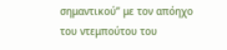σημαντικού” με τον απόηχο του ντεμπούτου του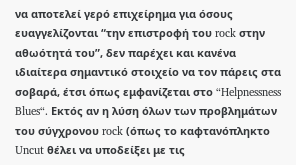να αποτελεί γερό επιχείρημα για όσους ευαγγελίζονται “την επιστροφή του rock στην αθωότητά του”, δεν παρέχει και κανένα ιδιαίτερα σημαντικό στοιχείο να τον πάρεις στα σοβαρά, έτσι όπως εμφανίζεται στο “Helpnessness Blues“. Εκτός αν η λύση όλων των προβλημάτων του σύγχρονου rock (όπως το καφτανόπληκτο Uncut θέλει να υποδείξει με τις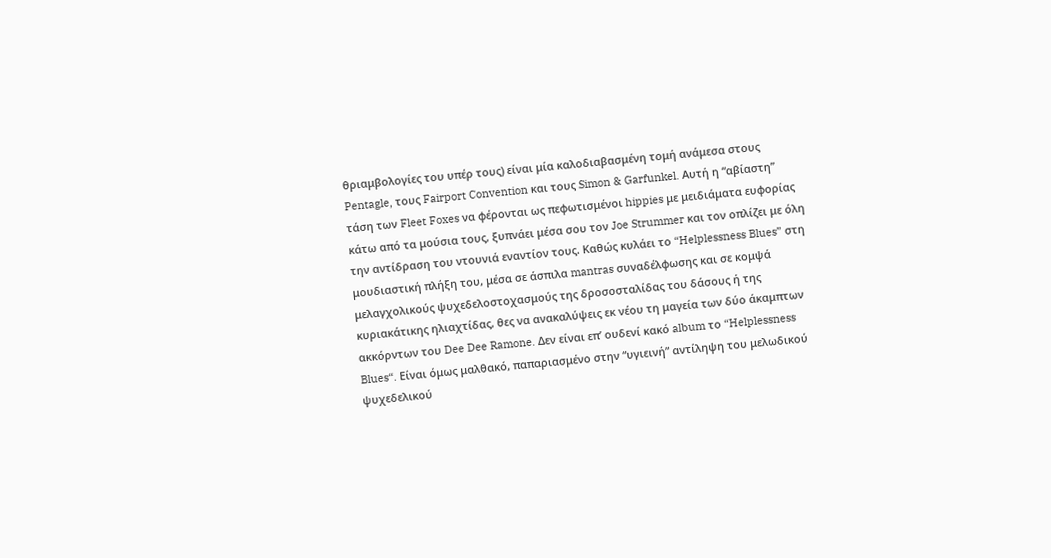θριαμβολογίες του υπέρ τους) είναι μία καλοδιαβασμένη τομή ανάμεσα στους Pentagle, τους Fairport Convention και τους Simon & Garfunkel. Αυτή η “αβίαστη” τάση των Fleet Foxes να φέρονται ως πεφωτισμένοι hippies με μειδιάματα ευφορίας κάτω από τα μούσια τους, ξυπνάει μέσα σου τον Joe Strummer και τον οπλίζει με όλη την αντίδραση του ντουνιά εναντίον τους. Καθώς κυλάει το “Helplessness Blues” στη μουδιαστική πλήξη του, μέσα σε άσπιλα mantras συναδέλφωσης και σε κομψά μελαγχολικούς ψυχεδελοστοχασμούς της δροσοσταλίδας του δάσους ή της κυριακάτικης ηλιαχτίδας, θες να ανακαλύψεις εκ νέου τη μαγεία των δύο άκαμπτων ακκόρντων του Dee Dee Ramone. Δεν είναι επ’ ουδενί κακό album το “Helplessness Blues“. Είναι όμως μαλθακό, παπαριασμένο στην “υγιεινή” αντίληψη του μελωδικού ψυχεδελικού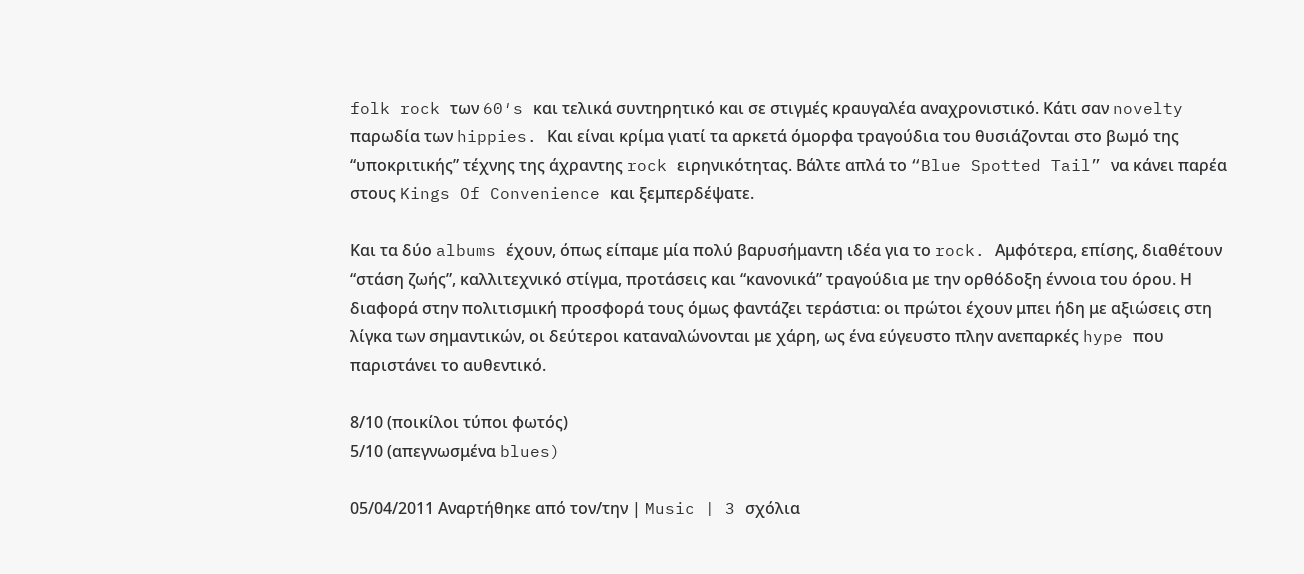folk rock των 60′s και τελικά συντηρητικό και σε στιγμές κραυγαλέα αναχρονιστικό. Κάτι σαν novelty παρωδία των hippies. Και είναι κρίμα γιατί τα αρκετά όμορφα τραγούδια του θυσιάζονται στο βωμό της “υποκριτικής” τέχνης της άχραντης rock ειρηνικότητας. Βάλτε απλά το “Blue Spotted Tail” να κάνει παρέα στους Kings Of Convenience και ξεμπερδέψατε.

Και τα δύο albums έχουν, όπως είπαμε μία πολύ βαρυσήμαντη ιδέα για το rock. Αμφότερα, επίσης, διαθέτουν “στάση ζωής”, καλλιτεχνικό στίγμα, προτάσεις και “κανονικά” τραγούδια με την ορθόδοξη έννοια του όρου. Η διαφορά στην πολιτισμική προσφορά τους όμως φαντάζει τεράστια: οι πρώτοι έχουν μπει ήδη με αξιώσεις στη λίγκα των σημαντικών, οι δεύτεροι καταναλώνονται με χάρη, ως ένα εύγευστο πλην ανεπαρκές hype που παριστάνει το αυθεντικό.

8/10 (ποικίλοι τύποι φωτός)
5/10 (απεγνωσμένα blues)

05/04/2011 Αναρτήθηκε από τον/την | Music | 3 σχόλια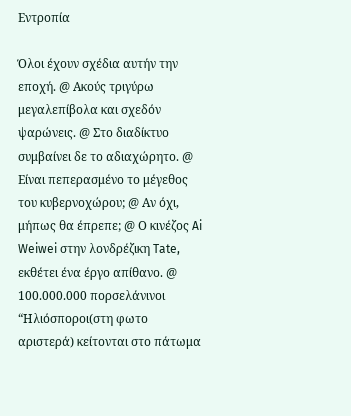Εντροπία

Όλοι έχουν σχέδια αυτήν την εποχή. @ Ακούς τριγύρω μεγαλεπίβολα και σχεδόν ψαρώνεις. @ Στο διαδίκτυο συμβαίνει δε το αδιαχώρητο. @ Είναι πεπερασμένο το μέγεθος του κυβερνοχώρου; @ Αν όχι, μήπως θα έπρεπε; @ Ο κινέζος Ai Weiwei στην λονδρέζικη Tate, εκθέτει ένα έργο απίθανο. @ 100.000.000 πορσελάνινοι “Ηλιόσποροι(στη φωτο αριστερά) κείτονται στο πάτωμα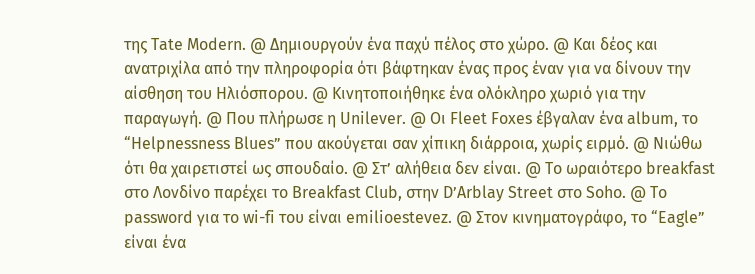της Tate Modern. @ Δημιουργούν ένα παχύ πέλος στο χώρο. @ Και δέος και ανατριχίλα από την πληροφορία ότι βάφτηκαν ένας προς έναν για να δίνουν την αίσθηση του Ηλιόσπορου. @ Κινητοποιήθηκε ένα ολόκληρο χωριό για την παραγωγή. @ Που πλήρωσε η Unilever. @ Οι Fleet Foxes έβγαλαν ένα album, το “Helpnessness Blues” που ακούγεται σαν χίπικη διάρροια, χωρίς ειρμό. @ Νιώθω ότι θα χαιρετιστεί ως σπουδαίο. @ Στ’ αλήθεια δεν είναι. @ Το ωραιότερο breakfast στο Λονδίνο παρέχει το Breakfast Club, στην D’Arblay Street στο Soho. @ Το password για το wi-fi του είναι emilioestevez. @ Στον κινηματογράφο, το “Eagle” είναι ένα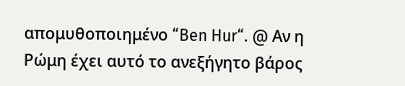απομυθοποιημένο “Ben Hur“. @ Αν η Ρώμη έχει αυτό το ανεξήγητο βάρος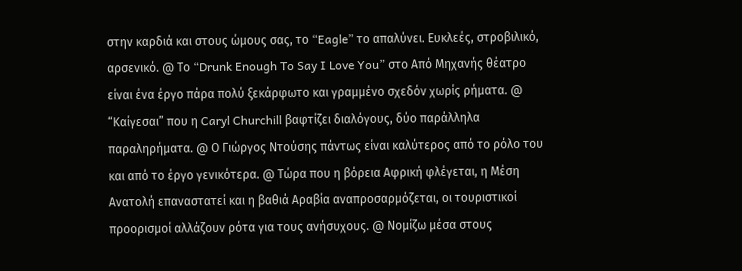στην καρδιά και στους ώμους σας, το “Eagle” το απαλύνει. Ευκλεές, στροβιλικό, αρσενικό. @ Το “Drunk Enough To Say I Love You” στο Από Μηχανής θέατρο είναι ένα έργο πάρα πολύ ξεκάρφωτο και γραμμένο σχεδόν χωρίς ρήματα. @ “Καίγεσαι” που η Caryl Churchill βαφτίζει διαλόγους, δύο παράλληλα παραληρήματα. @ Ο Γιώργος Ντούσης πάντως είναι καλύτερος από το ρόλο του και από το έργο γενικότερα. @ Τώρα που η βόρεια Αφρική φλέγεται, η Μέση Ανατολή επαναστατεί και η βαθιά Αραβία αναπροσαρμόζεται, οι τουριστικοί προορισμοί αλλάζουν ρότα για τους ανήσυχους. @ Νομίζω μέσα στους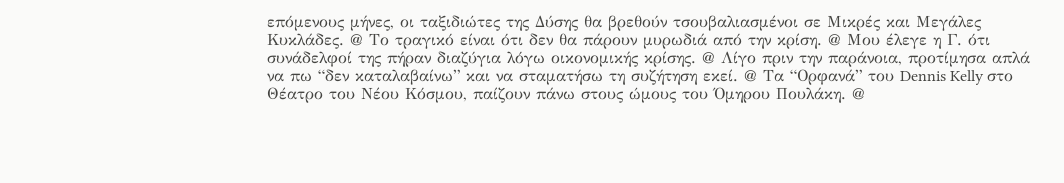επόμενους μήνες, οι ταξιδιώτες της Δύσης θα βρεθούν τσουβαλιασμένοι σε Μικρές και Μεγάλες Κυκλάδες. @ Το τραγικό είναι ότι δεν θα πάρουν μυρωδιά από την κρίση. @ Μου έλεγε η Γ. ότι συνάδελφοί της πήραν διαζύγια λόγω οικονομικής κρίσης. @ Λίγο πριν την παράνοια, προτίμησα απλά να πω “δεν καταλαβαίνω” και να σταματήσω τη συζήτηση εκεί. @ Τα “Ορφανά” του Dennis Kelly στο Θέατρο του Νέου Κόσμου, παίζουν πάνω στους ώμους του Όμηρου Πουλάκη. @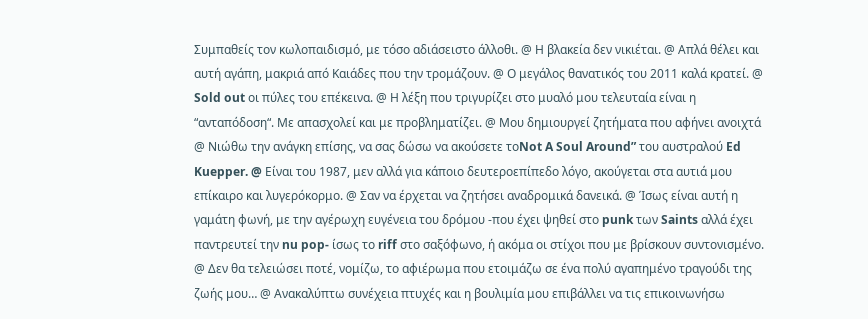Συμπαθείς τον κωλοπαιδισμό, με τόσο αδιάσειστο άλλοθι. @ Η βλακεία δεν νικιέται. @ Απλά θέλει και αυτή αγάπη, μακριά από Καιάδες που την τρομάζουν. @ Ο μεγάλος θανατικός του 2011 καλά κρατεί. @ Sold out οι πύλες του επέκεινα. @ Η λέξη που τριγυρίζει στο μυαλό μου τελευταία είναι η “ανταπόδοση“. Με απασχολεί και με προβληματίζει. @ Μου δημιουργεί ζητήματα που αφήνει ανοιχτά @ Νιώθω την ανάγκη επίσης, να σας δώσω να ακούσετε τοNot A Soul Around” του αυστραλού Ed Kuepper. @ Είναι του 1987, μεν αλλά για κάποιο δευτεροεπίπεδο λόγο, ακούγεται στα αυτιά μου επίκαιρο και λυγερόκορμο. @ Σαν να έρχεται να ζητήσει αναδρομικά δανεικά. @ Ίσως είναι αυτή η γαμάτη φωνή, με την αγέρωχη ευγένεια του δρόμου -που έχει ψηθεί στο punk των Saints αλλά έχει παντρευτεί την nu pop- ίσως το riff στο σαξόφωνο, ή ακόμα οι στίχοι που με βρίσκουν συντονισμένο. @ Δεν θα τελειώσει ποτέ, νομίζω, το αφιέρωμα που ετοιμάζω σε ένα πολύ αγαπημένο τραγούδι της ζωής μου… @ Ανακαλύπτω συνέχεια πτυχές και η βουλιμία μου επιβάλλει να τις επικοινωνήσω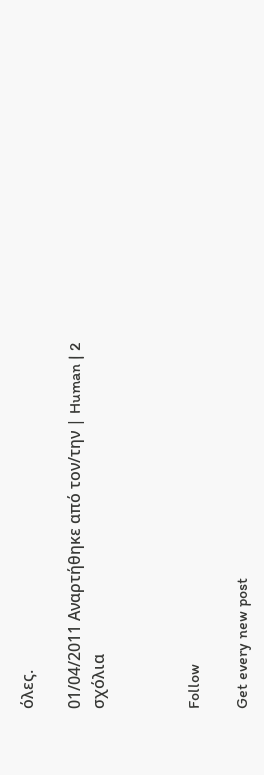όλες.

01/04/2011 Αναρτήθηκε από τον/την | Human | 2 σχόλια



Follow

Get every new post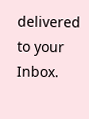delivered to your Inbox.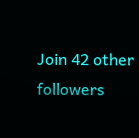Join 42 other followers